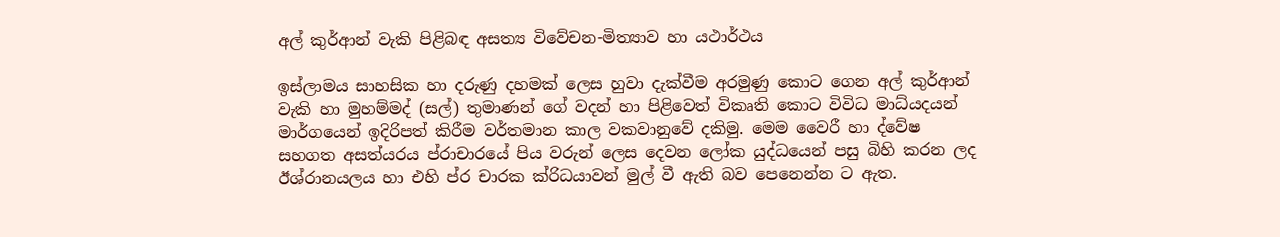අල් කුර්ආන් වැකි පිළිබඳ අසත්‍ය විවේචන-මිත්‍යාව හා යථාර්ථය

ඉස්ලාමය සාහසික හා දරුණු දහමක් ලෙස හුවා දැක්වීම අරමුණු කොට ගෙන අල් කුර්ආන් වැකි හා මුහම්මද් (සල්) තුමාණන් ගේ වදන් හා පිළිවෙත් විකෘති කොට විවිධ මාධ්යදයන් මාර්ගයෙන් ඉදිරිපත් කිරීම වර්තමාන කාල වකවානුවේ දකිමු. මෙම වෛරී හා ද්වේෂ සහගත අසත්යරය ප්රාචාරයේ පිය වරුන් ලෙස දෙවන ලෝක යුද්ධයෙන් පසු බිහි කරන ලද ඊශ්රානයලය හා එහි ප්ර චාරක ක්රිධයාවන් මුල් වී ඇති බව පෙනෙන්න ට ඇත.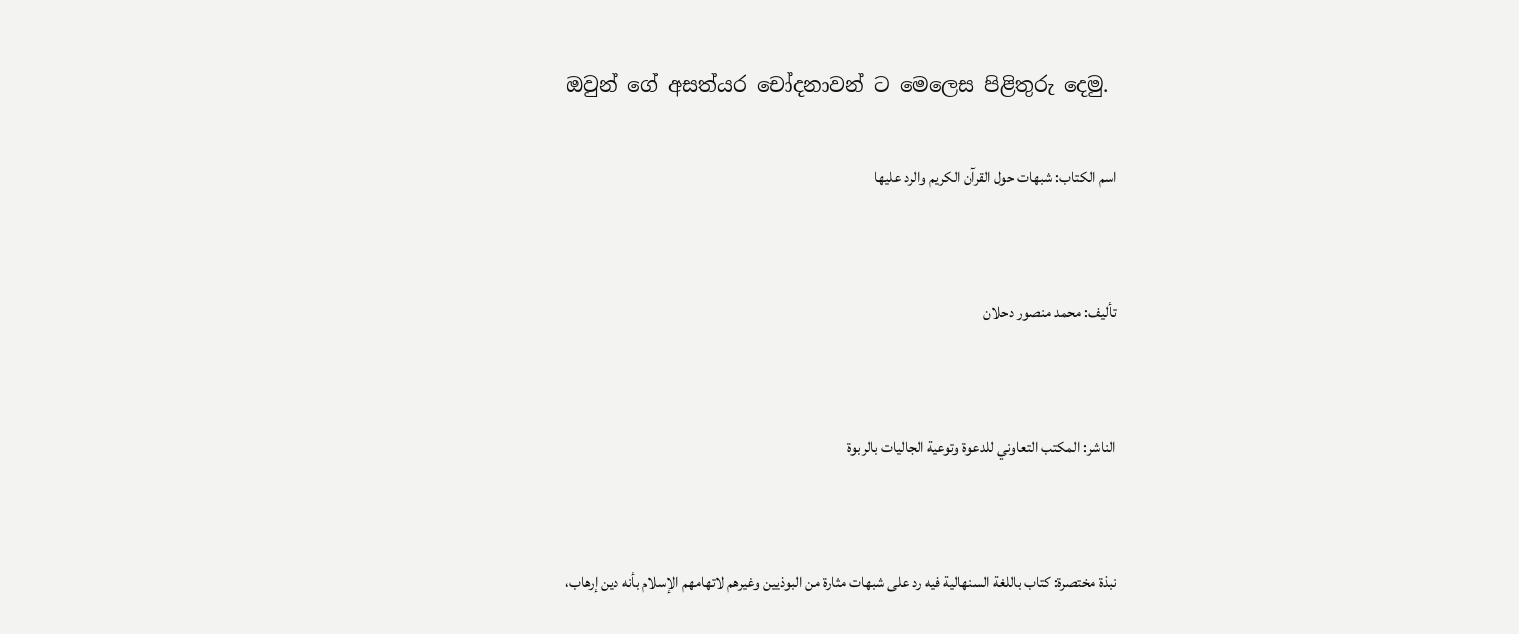ඔවුන් ගේ අසත්යර චෝදනාවන් ට මෙලෙස පිළිතුරු දෙමු.

اسم الكتاب: شبهات حول القرآن الكريم والرد عليها


تأليف: محمد منصور دحلان


الناشر: المكتب التعاوني للدعوة وتوعية الجاليات بالربوة


نبذة مختصرة: كتاب باللغة السنهالية فيه رد على شبهات مثارة من البوذيين وغيرهم لاتهامهم الإسلام بأنه دين إرهاب،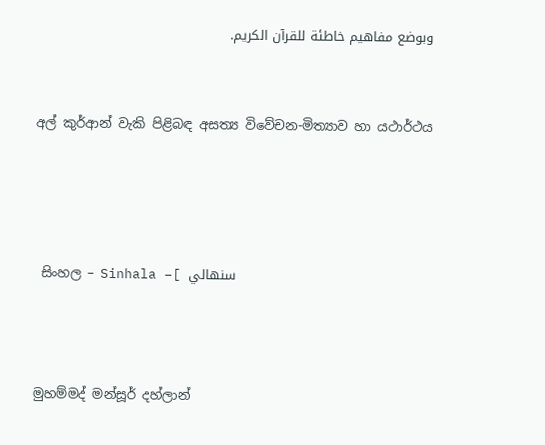وبوضع مفاهيم خاطئة للقرآن الكريم.


අල් කුර්ආන් වැකි පිළිබඳ අසත්‍ය විවේචන-මිත්‍යාව හා යථාර්ථය




 සිංහල – Sinhala –[ سنهالي



මුහම්මද් මන්සූර් දහ්ලාන්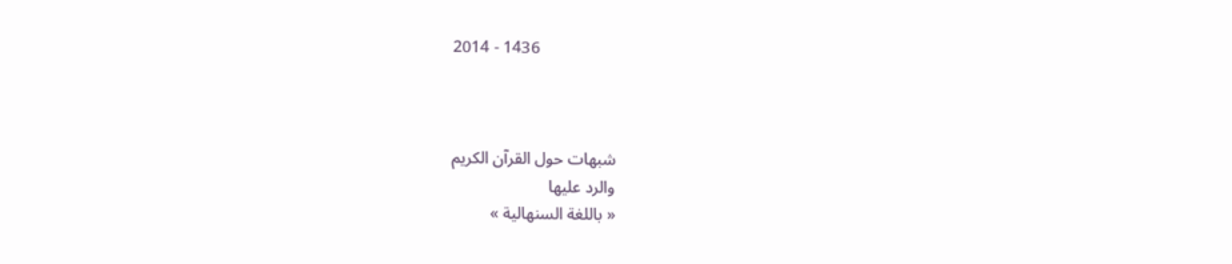2014 - 1436



شبهات حول القرآن الكريم
والرد عليها
« باللغة السنهالية »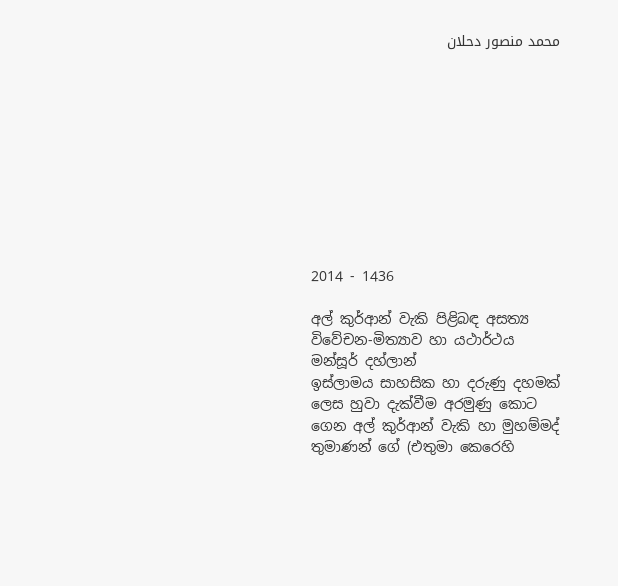محمد منصور دحلان










2014 - 1436

අල් කුර්ආන් වැකි පිළිබඳ අසත්‍ය විවේචන-මිත්‍යාව හා යථාර්ථය
මන්සූර් දහ්ලාන්
ඉස්ලාමය සාහසික හා දරුණු දහමක් ලෙස හුවා දැක්වීම අරමුණු කොට ගෙන අල් කුර්ආන් වැකි හා මුහම්මද් තුමාණන් ගේ (එතුමා කෙරෙහි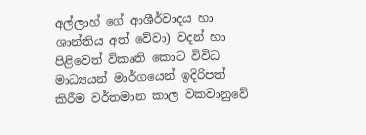අල්ලාහ් ගේ ආශීර්වාදය හා ශාන්තිය අත් වේවා) වදන් හා පිළිවෙත් විකෘති කොට විවිධ මාධ්‍යයන් මාර්ගයෙන් ඉදිරිපත් කිරීම වර්තමාන කාල වකවානුවේ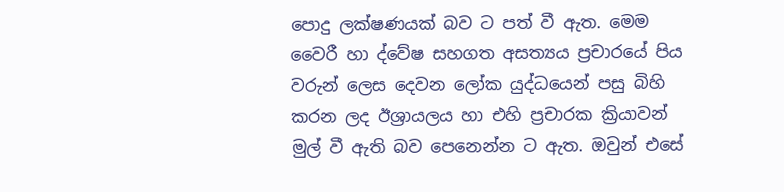පොදු ලක්ෂණයක් බව ට පත් වී ඇත. මෙම වෛරී හා ද්වේෂ සහගත අසත්‍යය ප්‍රචාරයේ පිය වරුන් ලෙස දෙවන ලෝක යුද්ධයෙන් පසු බිහි කරන ලද ඊශ්‍රායලය හා එහි ප්‍රචාරක ක්‍රියාවන් මුල් වී ඇති බව පෙනෙන්න ට ඇත. ඔවුන් එසේ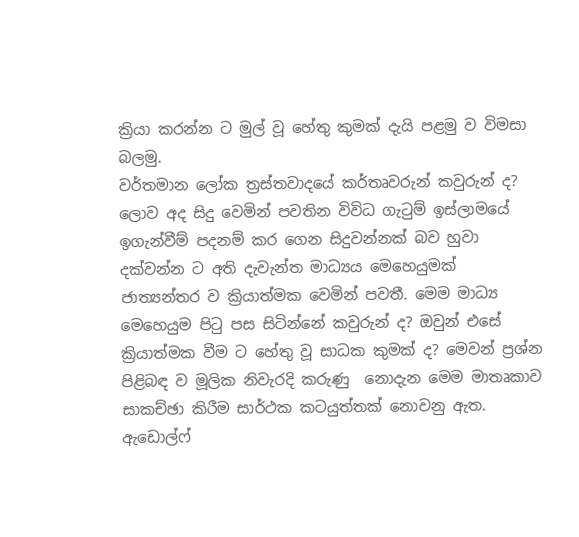ක්‍රියා කරන්න ට මුල් වූ හේතු කුමක් දැයි පළමු ව විමසා බලමු.
වර්තමාන ලෝක ත්‍රස්තවාදයේ කර්තෘවරුන් කවුරුන් ද?
ලොව අද සිදු වෙමින් පවතින විවිධ ගැටුම් ඉස්ලාමයේ ඉගැන්වීම් පදනම් කර ගෙන සිදුවන්නක් බව හුවා දක්වන්න ට අති දැවැන්ත මාධ්‍යය මෙහෙයුමක් ජාත්‍යන්තර ව ක්‍රියාත්මක වෙමින් පවතී. මෙම මාධ්‍ය මෙහෙයුම පිටු පස සිටින්නේ කවුරුන් ද? ඔවුන් එසේ ක්‍රියාත්මක වීම ට හේතු වූ සාධක කුමක් ද? මෙවන් ප්‍රශ්න පිළිබඳ ව මූලික නිවැරදි කරුණු  නොදැන මෙම මාතෘකාව සාකච්ඡා කිරීම සාර්ථක කටයුත්තක් නොවනු ඇත.
ඇඩොල්ෆ්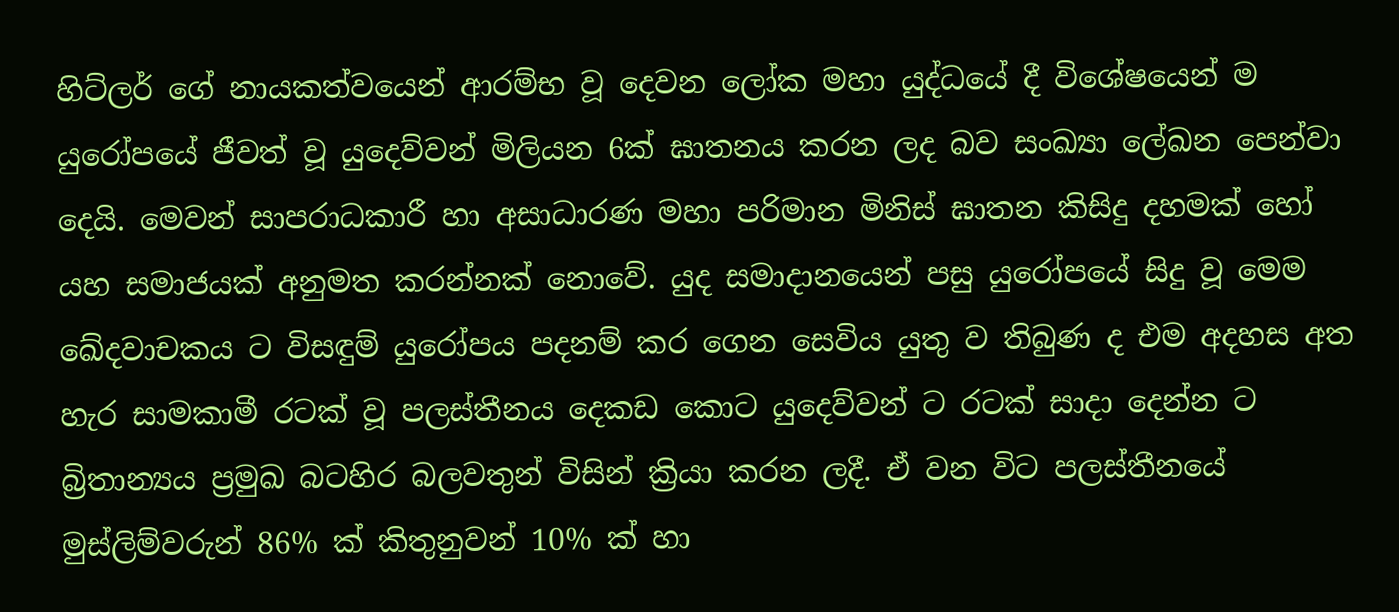හිට්ලර් ගේ නායකත්වයෙන් ආරම්භ වූ දෙවන ලෝක මහා යුද්ධයේ දී විශේෂයෙන් ම යුරෝපයේ ජීවත් වූ යුදෙව්වන් මිලියන 6ක් ඝාතනය කරන ලද බව සංඛ්‍යා ලේඛන පෙන්වා දෙයි. මෙවන් සාපරාධකාරී හා අසාධාරණ මහා පරිමාන මිනිස් ඝාතන කිසිදු දහමක් හෝ යහ සමාජයක් අනුමත කරන්නක් නොවේ. යුද සමාදානයෙන් පසු යුරෝපයේ සිදු වූ මෙම ඛේදවාචකය ට විසඳුම් යුරෝපය පදනම් කර ගෙන සෙවිය යුතු ව තිබුණ ද එම අදහස අත හැර සාමකාමී රටක් වූ පලස්තීනය දෙකඩ කොට යුදෙව්වන් ට රටක් සාදා දෙන්න ට බ්‍රිතාන්‍යය ප්‍රමුඛ බටහිර බලවතුන් විසින් ක්‍රියා කරන ලදී. ඒ වන විට පලස්තීනයේ මුස්ලිම්වරුන් 86% ක් කිතුනුවන් 10% ක් හා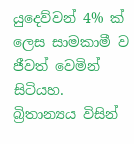යුදෙව්වන් 4% ක් ලෙස සාමකාමී ව ජීවත් වෙමින් සිටියහ.
බ්‍රිතාන්‍යය විසින්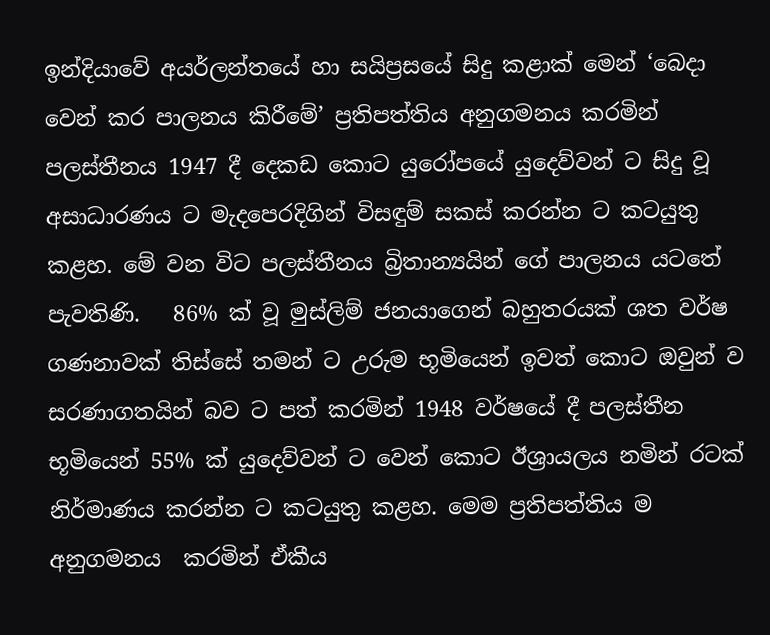ඉන්දියාවේ අයර්ලන්තයේ හා සයිප්‍රසයේ සිදු කළාක් මෙන් ‘බෙදා වෙන් කර පාලනය කිරීමේ’ ප්‍රතිපත්තිය අනුගමනය කරමින් පලස්තීනය 1947 දී දෙකඩ කොට යුරෝපයේ යුදෙව්වන් ට සිදු වූ අසාධාරණය ට මැදපෙරදිගින් විසඳුම් සකස් කරන්න ට කටයුතු කළහ. මේ වන විට පලස්තීනය බ්‍රිතාන්‍යයින් ගේ පාලනය යටතේ පැවතිණි.   86% ක් වූ මුස්ලිම් ජනයාගෙන් බහුතරයක් ශත වර්ෂ ගණනාවක් තිස්සේ තමන් ට උරුම භූමියෙන් ඉවත් කොට ඔවුන් ව සරණාගතයින් බව ට පත් කරමින් 1948 වර්ෂයේ දී පලස්තීන භූමියෙන් 55% ක් යුදෙව්වන් ට වෙන් කොට ඊශ්‍රායලය නමින් රටක් නිර්මාණය කරන්න ට කටයුතු කළහ. මෙම ප්‍රතිපත්තිය ම අනුගමනය  කරමින් ඒකීය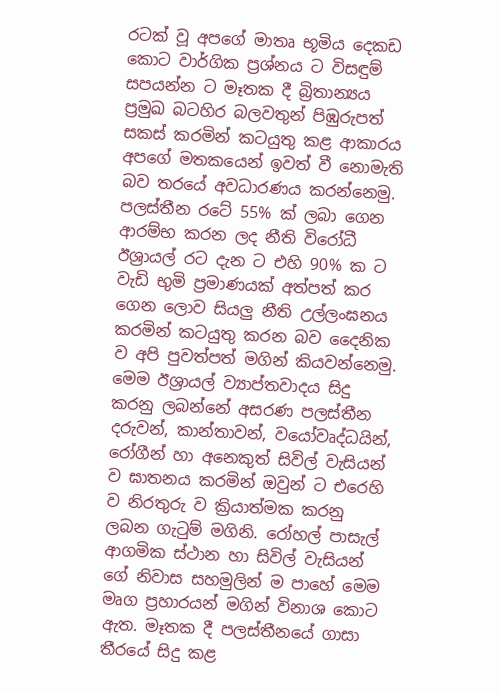රටක් වූ අපගේ මාතෘ භූමිය දෙකඩ කොට වාර්ගික ප්‍රශ්නය ට විසඳුම් සපයන්න ට මෑතක දී බ්‍රිතාන්‍යය ප්‍රමුඛ බටහිර බලවතුන් පිඹුරුපත් සකස් කරමින් කටයුතු කළ ආකාරය අපගේ මතකයෙන් ඉවත් වී නොමැති බව තරයේ අවධාරණය කරන්නෙමු. පලස්තීන රටේ 55% ක් ලබා ගෙන ආරම්භ කරන ලද නීති විරෝධී ඊශ්‍රායල් රට දැන ට එහි 90% ක ට වැඩි භුමි ප්‍රමාණයක් අත්පත් කර ගෙන ලොව සියලු නීති උල්ලංඝනය කරමින් කටයුතු කරන බව දෛනික ව අපි පුවත්පත් මගින් කියවන්නෙමු. මෙම ඊශ්‍රායල් ව්‍යාප්තවාදය සිදු කරනු ලබන්නේ අසරණ පලස්තීන දරුවන්, කාන්තාවන්, වයෝවෘද්ධයින්, රෝගීන් හා අනෙකුත් සිවිල් වැසියන් ව ඝාතනය කරමින් ඔවුන් ට එරෙහි ව නිරතුරු ව ක්‍රියාත්මක කරනු ලබන ගැටුම් මගිනි. රෝහල් පාසැල් ආගමික ස්ථාන හා සිවිල් වැසියන් ගේ නිවාස සහමුලින් ම පාහේ මෙම මෘග ප්‍රහාරයන් මගින් විනාශ කොට ඇත. මෑතක දී පලස්තීනයේ ගාසා තීරයේ සිදු කළ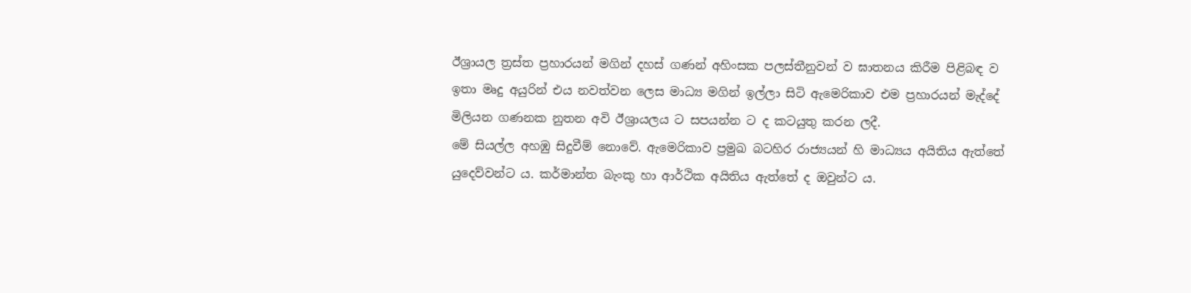ඊශ්‍රායල ත්‍රස්ත ප්‍රහාරයන් මගින් දහස් ගණන් අහිංසක පලස්තීනුවන් ව ඝාතනය කිරීම පිළිබඳ ව ඉතා මෘදු අයුරින් එය නවත්වන ලෙස මාධ්‍ය මගින් ඉල්ලා සිටි ඇමෙරිකාව එම ප්‍රහාරයන් මැද්දේ මිලියන ගණනක නුතන අවි ඊශ්‍රායලය ට සපයන්න ට ද කටයුතු කරන ලදී.
මේ සියල්ල අහඹු සිදුවීම් නොවේ. ඇමෙරිකාව ප්‍රමුඛ බටහිර රාජ්‍යයන් හි මාධ්‍යය අයිතිය ඇත්තේ යුදෙව්වන්ට ය. කර්මාන්ත බැංකු හා ආර්ථික අයිතිය ඇත්තේ ද ඔවුන්ට ය.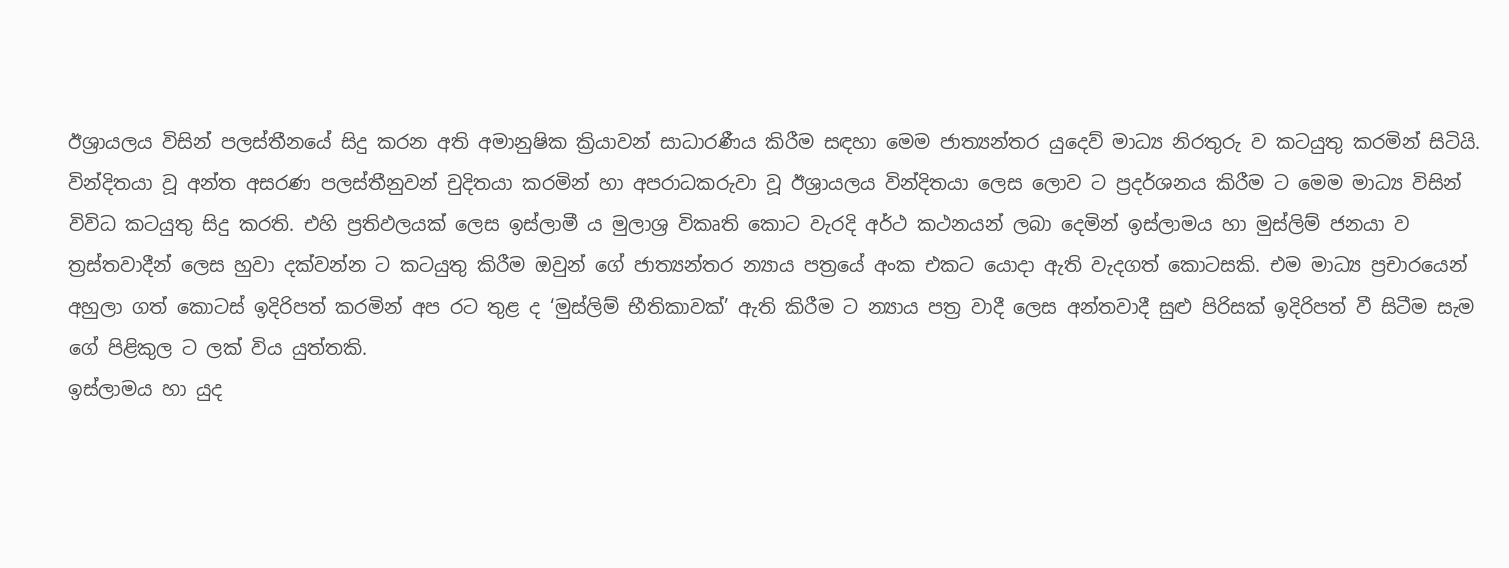ඊශ්‍රායලය විසින් පලස්තීනයේ සිදු කරන අති අමානුෂික ක්‍රියාවන් සාධාරණීය කිරීම සඳහා මෙම ජාත්‍යන්තර යුදෙව් මාධ්‍ය නිරතුරු ව කටයුතු කරමින් සිටියි.  වින්දිතයා වූ අන්ත අසරණ පලස්තීනුවන් චුදිතයා කරමින් හා අපරාධකරුවා වූ ඊශ්‍රායලය වින්දිතයා ලෙස ලොව ට ප්‍රදර්ශනය කිරීම ට මෙම මාධ්‍ය විසින් විවිධ කටයුතු සිදු කරති. එහි ප්‍රතිඵලයක් ලෙස ඉස්ලාමී ය මුලාශ්‍ර විකෘති කොට වැරදි අර්ථ කථනයන් ලබා දෙමින් ඉස්ලාමය හා මුස්ලිම් ජනයා ව ත්‍රස්තවාදීන් ලෙස හුවා දක්වන්න ට කටයුතු කිරීම ඔවුන් ගේ ජාත්‍යන්තර න්‍යාය පත්‍රයේ අංක එකට යොදා ඇති වැදගත් කොටසකි. එම මාධ්‍ය ප්‍රචාරයෙන් අහුලා ගත් කොටස් ඉදිරිපත් කරමින් අප රට තුළ ද ‘මුස්ලිම් භීතිකාවක්’ ඇති කිරීම ට න්‍යාය පත්‍ර වාදී ලෙස අන්තවාදී සුළු පිරිසක් ඉදිරිපත් වී සිටීම සැම ගේ පිළිකුල ට ලක් විය යුත්තකි.
ඉස්ලාමය හා යුද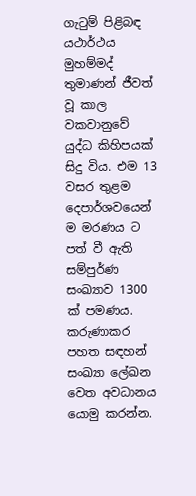ගැටුම් පිළිබඳ යථාර්ථය
මුහම්මද් තුමාණන් ජීවත් වූ කාල වකවානුවේ යුද්ධ කිහිපයක් සිදු විය. එම 13 වසර තුළම දෙපාර්ශවයෙන් ම මරණය ට පත් වී ඇති සම්පුර්ණ සංඛ්‍යාව 1300 ක් පමණය. කරුණාකර පහත සඳහන් සංඛ්‍යා ලේඛන වෙත අවධානය යොමු කරන්න.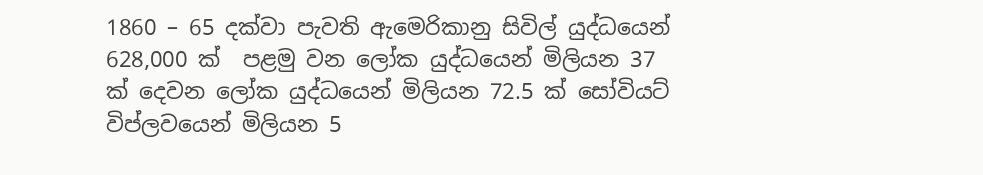1860 – 65 දක්වා පැවති ඇමෙරිකානු සිවිල් යුද්ධයෙන් 628,000 ක්  පළමු වන ලෝක යුද්ධයෙන් මිලියන 37 ක් දෙවන ලෝක යුද්ධයෙන් මිලියන 72.5 ක් සෝවියට් විප්ලවයෙන් මිලියන 5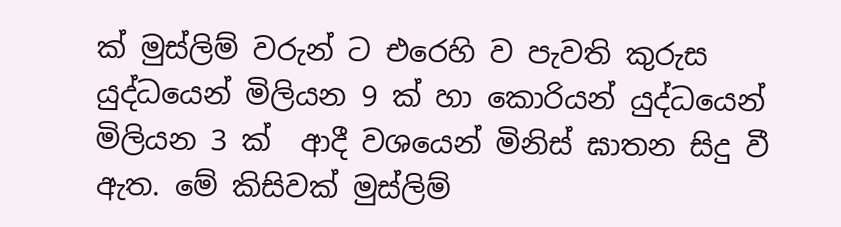ක් මුස්ලිම් වරුන් ට එරෙහි ව පැවති කුරුස යුද්ධයෙන් මිලියන 9 ක් හා කොරියන් යුද්ධයෙන් මිලියන 3 ක්  ආදී වශයෙන් මිනිස් ඝාතන සිදු වී ඇත. මේ කිසිවක් මුස්ලිම්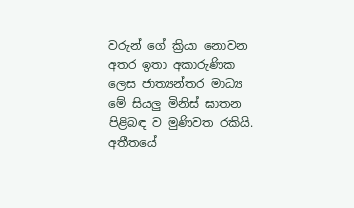වරුන් ගේ ක්‍රියා නොවන අතර ඉතා අකාරුණික ලෙස ජාත්‍යන්තර මාධ්‍ය මේ සියලු මිනිස් ඝාතන පිළිබඳ ව මුණිවත රකියි.
අතීතයේ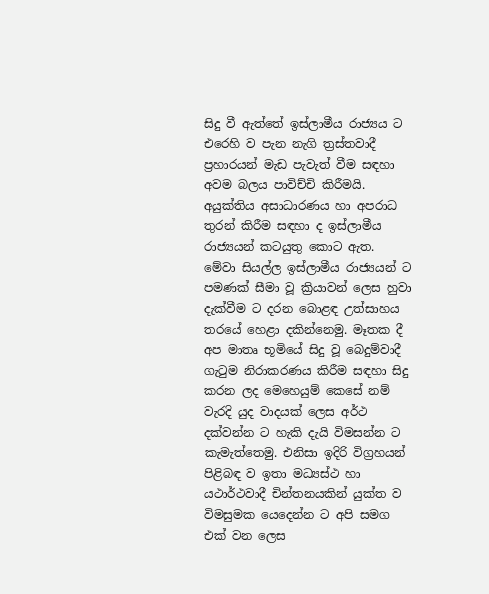සිදු වී ඇත්තේ ඉස්ලාමීය රාජ්‍යය ට එරෙහි ව පැන නැගි ත්‍රස්තවාදී ප්‍රහාරයන් මැඩ පැවැත් වීම සඳහා අවම බලය පාවිච්චි කිරීමයි. අයුක්තිය අසාධාරණය හා අපරාධ තුරන් කිරීම සඳහා ද ඉස්ලාමීය රාජ්‍යයන් කටයුතු කොට ඇත. මේවා සියල්ල ඉස්ලාමීය රාජ්‍යයන් ට පමණක් සීමා වූ ක්‍රියාවන් ලෙස හුවා දැක්වීම ට දරන බොළඳ උත්සාහය තරයේ හෙළා දකින්නෙමු. මෑතක දී අප මාතෘ භූමියේ සිදු වූ බෙදුම්වාදී ගැටුම නිරාකරණය කිරීම සඳහා සිදු කරන ලද මෙහෙයුම් කෙසේ නම් වැරදි යුද වාදයක් ලෙස අර්ථ දක්වන්න ට හැකි දැයි විමසන්න ට කැමැත්තෙමු. එනිසා ඉදිරි විග්‍රහයන් පිළිබඳ ව ඉතා මධ්‍යස්ථ හා යථාර්ථවාදී චින්තනයකින් යුක්ත ව විමසුමක යෙදෙන්න ට අපි සමග එක් වන ලෙස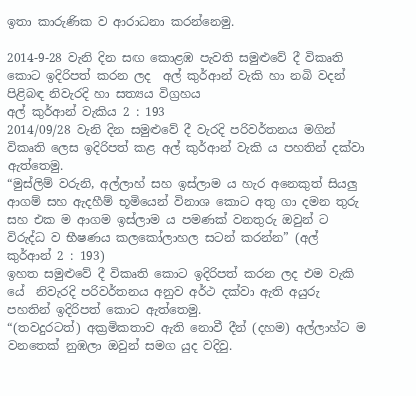ඉතා කාරුණික ව ආරාධනා කරන්නෙමු.

2014-9-28 වැනි දින සඟ කොළඹ පැවති සමුළුවේ දී විකෘති කොට ඉදිරිපත් කරන ලද  අල් කුර්ආන් වැකි හා නබි වදන් පිළිබඳ නිවැරදි හා සත්‍යය විග්‍රහය
අල් කුර්ආන් වැකිය 2 : 193
2014/09/28 වැනි දින සමුළුවේ දී වැරදි පරිවර්තනය මගින් විකෘති ලෙස ඉදිරිපත් කළ අල් කුර්ආන් වැකි ය පහතින් දක්වා ඇත්තෙමු.
“මුස්ලිම් වරුනි, අල්ලාහ් සහ ඉස්ලාම ය හැර අනෙකුත් සියලු ආගම් සහ ඇදහීම් භූමියෙන් විනාශ කොට අතු ගා දමන තුරු සහ එක ම ආගම ඉස්ලාම ය පමණක් වනතුරු ඔවුන් ට විරුද්ධ ව භීෂණය කලකෝලාහල සටන් කරන්න” (අල් කුර්ආන් 2 : 193)
ඉහත සමුළුවේ දී විකෘති කොට ඉදිරිපත් කරන ලද එම වැකි යේ  නිවැරදි පරිවර්තනය අනුව අර්ථ දක්වා ඇති අයුරු පහතින් ඉදිරිපත් කොට ඇත්තෙමු.
“(තවදුරටත්) අක්‍රමිකතාව ඇති නොවී දීන් (දහම) අල්ලාහ්ට ම වනතෙක් නුඹලා ඔවුන් සමග යුද වදිවු.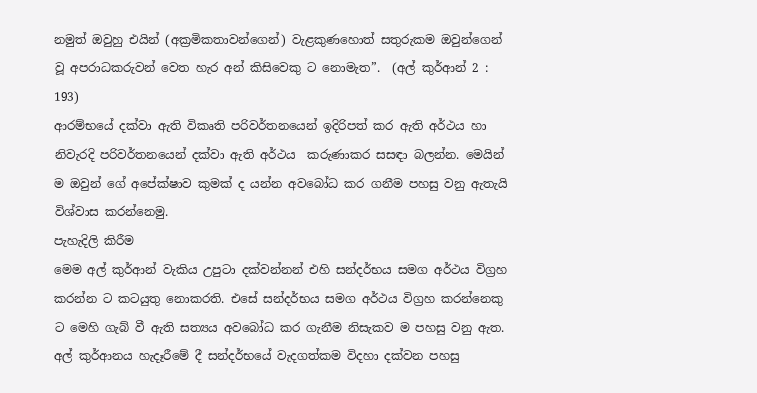නමුත් ඔවුහු එයින් (අක්‍රමිකතාවන්ගෙන්) වැළකුණහොත් සතුරුකම ඔවුන්ගෙන් වූ අපරාධකරුවන් වෙත හැර අන් කිසිවෙකු ට නොමැත”.  (අල් කුර්ආන් 2 : 193)
ආරම්භයේ දක්වා ඇති විකෘති පරිවර්තනයෙන් ඉදිරිපත් කර ඇති අර්ථය හා නිවැරදි පරිවර්තනයෙන් දක්වා ඇති අර්ථය  කරුණාකර සසඳා බලන්න. මෙයින් ම ඔවුන් ගේ අපේක්ෂාව කුමක් ද යන්න අවබෝධ කර ගනීම පහසු වනු ඇතැයි විශ්වාස කරන්නෙමු.
පැහැදිලි කිරීම
මෙම අල් කුර්ආන් වැකිය උපුටා දක්වන්නන් එහි සන්දර්භය සමග අර්ථය විග්‍රහ කරන්න ට කටයුතු නොකරති. එසේ සන්දර්භය සමග අර්ථය විග්‍රහ කරන්නෙකු ට මෙහි ගැබ් වී ඇති සත්‍යය අවබෝධ කර ගැනීම නිසැකව ම පහසු වනු ඇත. අල් කුර්ආනය හැදෑරීමේ දී සන්දර්භයේ වැදගත්කම විදහා දක්වන පහසු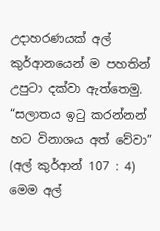උදාහරණයක් අල් කුර්ආනයෙන් ම පහතින් උපුටා දක්වා ඇත්තෙමු.
“සලාතය ඉටු කරන්නන් හට විනාශය අත් වේවා” (අල් කුර්ආන් 107 : 4)
මෙම අල්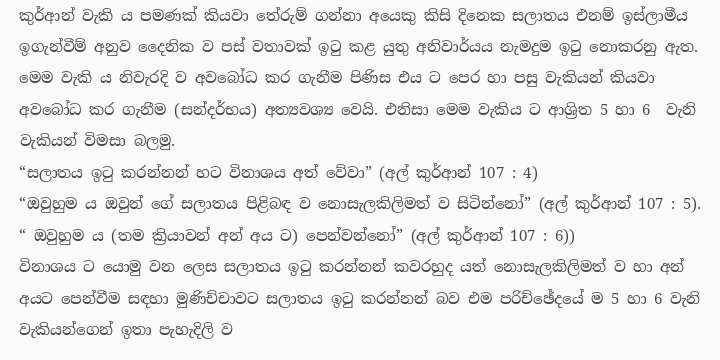කුර්ආන් වැකි ය පමණක් කියවා තේරුම් ගන්නා අයෙකු කිසි දිනෙක සලාතය එනම් ඉස්ලාමීය ඉගැන්වීම් අනුව දෛනික ව පස් වතාවක් ඉටු කළ යුතු අනිවාර්යය නැමදුම ඉටු නොකරනු ඇත. මෙම වැකි ය නිවැරදි ව අවබෝධ කර ගැනීම පිණිස එය ට පෙර හා පසු වැකියන් කියවා අවබෝධ කර ගැනීම (සන්දර්භය) අත්‍යවශ්‍ය වෙයි. එනිසා මෙම වැකිය ට ආශ්‍රිත 5 හා 6  වැනි වැකියන් විමසා බලමු.
“සලාතය ඉටු කරන්නන් හට විනාශය අත් වේවා” (අල් කුර්ආන් 107 : 4)
“ඔවුහුම ය ඔවුන් ගේ සලාතය පිළිබඳ ව නොසැලකිලිමත් ව සිටින්නෝ” (අල් කුර්ආන් 107 : 5).
“ ඔවුහුම ය (තම ක්‍රියාවන් අන් අය ට) පෙන්වන්නෝ” (අල් කුර්ආන් 107 : 6))
විනාශය ට යොමු වන ලෙස සලාතය ඉටු කරන්නන් කවරහුද යත් නොසැලකිලිමත් ව හා අන් අයට පෙන්වීම සඳහා මුණිච්චාවට සලාතය ඉටු කරන්නන් බව එම පරිච්ඡේදයේ ම 5 හා 6 වැනි වැකියන්ගෙන් ඉතා පැහැදිලි ව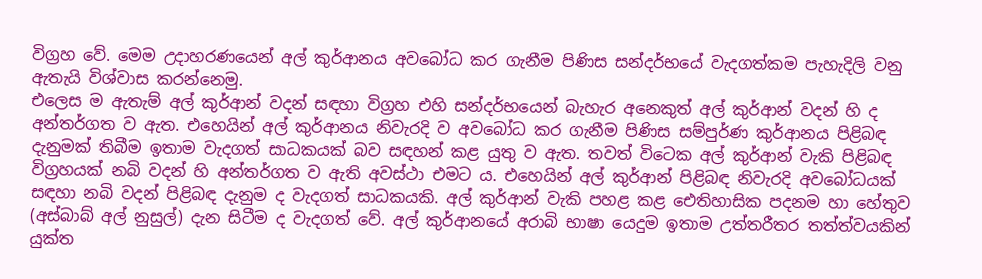විග්‍රහ වේ. මෙම උදාහරණයෙන් අල් කුර්ආනය අවබෝධ කර ගැනීම පිණිස සන්දර්භයේ වැදගත්කම පැහැදිලි වනු ඇතැයි විශ්වාස කරන්නෙමු.
එලෙස ම ඇතැම් අල් කුර්ආන් වදන් සඳහා විග්‍රහ එහි සන්දර්භයෙන් බැහැර අනෙකුත් අල් කුර්ආන් වදන් හි ද අන්තර්ගත ව ඇත. එහෙයින් අල් කුර්ආනය නිවැරදි ව අවබෝධ කර ගැනීම පිණිස සම්පුර්ණ කුර්ආනය පිළිබඳ දැනුමක් තිබීම ඉතාම වැදගත් සාධකයක් බව සඳහන් කළ යුතු ව ඇත. තවත් විටෙක අල් කුර්ආන් වැකි පිළිබඳ විග්‍රහයක් නබි වදන් හි අන්තර්ගත ව ඇති අවස්ථා එමට ය. එහෙයින් අල් කුර්ආන් පිළිබඳ නිවැරදි අවබෝධයක් සඳහා නබි වදන් පිළිබඳ දැනුම ද වැදගත් සාධකයකි. අල් කුර්ආන් වැකි පහළ කළ ඓතිහාසික පදනම හා හේතුව (අස්බාබ් අල් නුසුල්) දැන සිටීම ද වැදගත් වේ. අල් කුර්ආනයේ අරාබි භාෂා යෙදුම ඉතාම උත්තරීතර තත්ත්වයකින් යුක්ත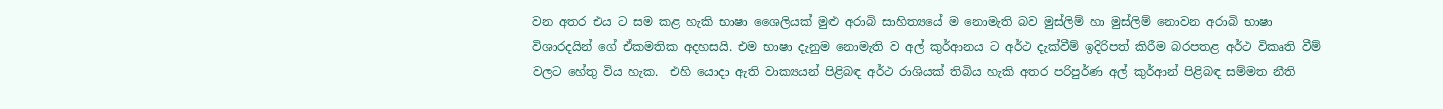වන අතර එය ට සම කළ හැකි භාෂා ශෛලියක් මුළු අරාබි සාහිත්‍යයේ ම නොමැති බව මුස්ලිම් හා මුස්ලිම් නොවන අරාබි භාෂා විශාරදයින් ගේ ඒකමතික අදහසයි. එම භාෂා දැනුම නොමැති ව අල් කුර්ආනය ට අර්ථ දැක්වීම් ඉදිරිපත් කිරීම බරපතළ අර්ථ විකෘති වීම් වලට හේතු විය හැක.  එහි යොදා ඇති වාක්‍යයන් පිළිබඳ අර්ථ රාශියක් තිබිය හැකි අතර පරිපුර්ණ අල් කුර්ආන් පිළිබඳ සම්මත නීති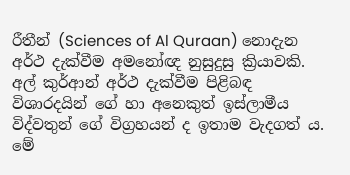රීතීන් (Sciences of Al Quraan) නොදැන අර්ථ දැක්වීම අමනෝඥ නුසුදුසු ක්‍රියාවකි. අල් කුර්ආන් අර්ථ දැක්වීම පිළිබඳ විශාරදයින් ගේ හා අනෙකුත් ඉස්ලාමීය විද්වතුන් ගේ විග්‍රහයන් ද ඉතාම වැදගත් ය. මේ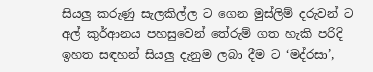සියලු කරුණු සැලකිල්ල ට ගෙන මුස්ලිම් දරුවන් ට අල් කුර්ආනය පහසුවෙන් තේරුම් ගත හැකි පරිදි ඉහත සඳහන් සියලු දැනුම ලබා දීම ට ‘මද්රසා’,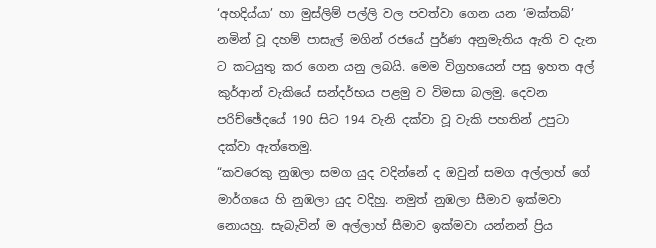‘අහදිය්යා’ හා මුස්ලිම් පල්ලි වල පවත්වා ගෙන යන ‘මක්තබ්’ නමින් වූ දහම් පාසැල් මගින් රජයේ පුර්ණ අනුමැතිය ඇති ව දැන ට කටයුතු කර ගෙන යනු ලබයි. මෙම විග්‍රහයෙන් පසු ඉහත අල් කුර්ආන් වැකියේ සන්දර්භය පළමු ව විමසා බලමු. දෙවන පරිච්ඡේදයේ 190 සිට 194 වැනි දක්වා වූ වැකි පහතින් උපුටා දක්වා ඇත්තෙමු.
“කවරෙකු නුඹලා සමග යුද වදින්නේ ද ඔවුන් සමග අල්ලාහ් ගේ මාර්ගයෙ හි නුඹලා යුද වදිහු. නමුත් නුඹලා සීමාව ඉක්මවා නොයහු. සැබැවින් ම අල්ලාහ් සීමාව ඉක්මවා යන්නන් ප්‍රිය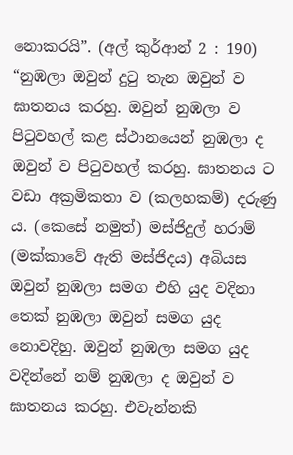නොකරයි”. (අල් කුර්ආන් 2 : 190)
“නුඹලා ඔවුන් දුටු තැන ඔවුන් ව ඝාතනය කරහු. ඔවුන් නුඹලා ව පිටුවහල් කළ ස්ථානයෙන් නුඹලා ද ඔවුන් ව පිටුවහල් කරහු. ඝාතනය ට වඩා අක්‍රමිකතා ව (කලහකම්) දරුණු ය. (කෙසේ නමුත්) මස්ජිදුල් හරාම් (මක්කාවේ ඇති මස්ජිදය) අබියස ඔවුන් නුඹලා සමග එහි යුද වදිනා තෙක් නුඹලා ඔවුන් සමග යුද නොවදිහු. ඔවුන් නුඹලා සමග යුද වදින්නේ නම් නුඹලා ද ඔවුන් ව ඝාතනය කරහු. එවැන්නකි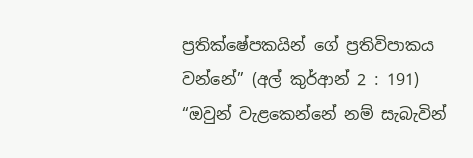ප්‍රතික්ෂේපකයින් ගේ ප්‍රතිවිපාකය වන්නේ” (අල් කුර්ආන් 2 : 191)
“ඔවුන් වැළකෙන්නේ නම් සැබැවින්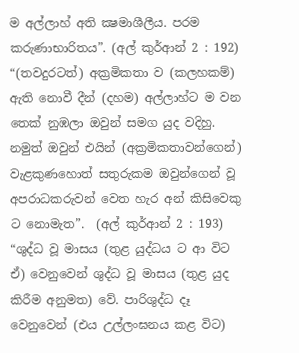ම අල්ලාහ් අති ක්‍ෂමාශීලීය. පරම කරුණාභාරිතය”. (අල් කුර්ආන් 2 : 192)
“(තවදුරටත්) අක්‍රමිකතා ව (කලහකම්) ඇති නොවී දීන් (දහම) අල්ලාහ්ට ම වන තෙක් නුඹලා ඔවුන් සමග යුද වදිහු. නමුත් ඔවුන් එයින් (අක්‍රමිකතාවන්ගෙන්) වැළකුණහොත් සතුරුකම ඔවුන්ගෙන් වූ අපරාධකරුවන් වෙත හැර අන් කිසිවෙකු ට නොමැත”.  (අල් කුර්ආන් 2 : 193)
“ශුද්ධ වූ මාසය (තුළ යුද්ධය ට ආ විට ඒ) වෙනුවෙන් ශුද්ධ වූ මාසය (තුළ යුද කිරීම අනුමත) වේ. පාරිශුද්ධ දෑ වෙනුවෙන් (එය උල්ලංඝනය කළ විට)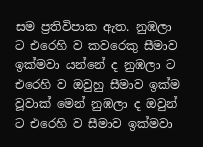සම ප්‍රතිවිපාක ඇත. නුඹලා ට එරෙහි ව කවරෙකු සීමාව ඉක්මවා යන්නේ ද නුඹලා ට එරෙහි ව ඔවුහු සීමාව ඉක්ම වූවාක් මෙන් නුඹලා ද ඔවුන් ට එරෙහි ව සීමාව ඉක්මවා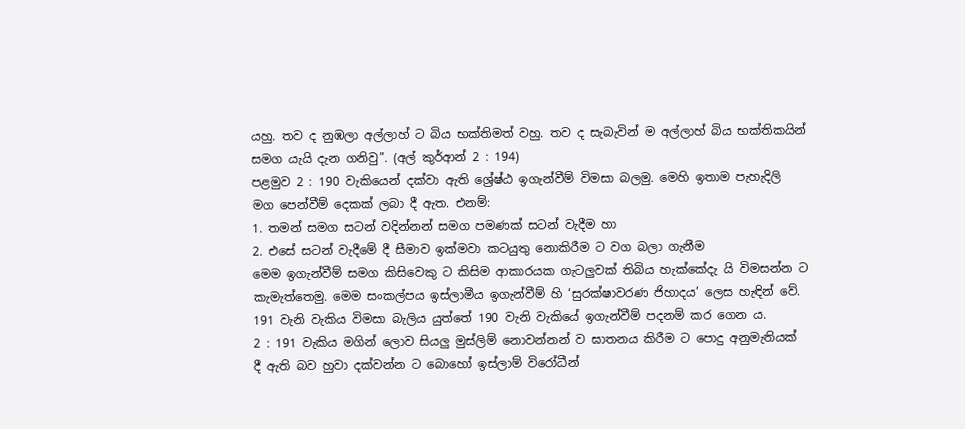යහු. තව ද නුඹලා අල්ලාහ් ට බිය භක්තිමත් වහු. තව ද සැබැවින් ම අල්ලාහ් බිය භක්තිකයින් සමග යැයි දැන ගනිවු”. (අල් කුර්ආන් 2 : 194)
පළමුව 2 : 190 වැකියෙන් දක්වා ඇති ශ්‍රේෂ්ඨ ඉගැන්වීම් විමසා බලමු. මෙහි ඉතාම පැහැදිලි මග පෙන්වීම් දෙකක් ලබා දී ඇත. එනම්:
1. තමන් සමග සටන් වදින්නන් සමග පමණක් සටන් වැදීම හා
2. එසේ සටන් වැදීමේ දී සීමාව ඉක්මවා කටයුතු නොකිරීම ට වග බලා ගැනීම
මෙම ඉගැන්වීම් සමග කිසිවෙකු ට කිසිම ආකාරයක ගැටලුවක් තිබිය හැක්කේදැ යි විමසන්න ට කැමැත්තෙමු. මෙම සංකල්පය ඉස්ලාමීය ඉගැන්වීම් හි ‘සුරක්ෂාවරණ ජිහාදය’ ලෙස හැඳින් වේ. 191 වැනි වැකිය විමසා බැලිය යුත්තේ 190 වැනි වැකියේ ඉගැන්වීම් පදනම් කර ගෙන ය.
2 : 191 වැකිය මගින් ලොව සියලු මුස්ලිම් නොවන්නන් ව ඝාතනය කිරීම ට පොදු අනුමැතියක් දී ඇති බව හුවා දක්වන්න ට බොහෝ ඉස්ලාම් විරෝධීන්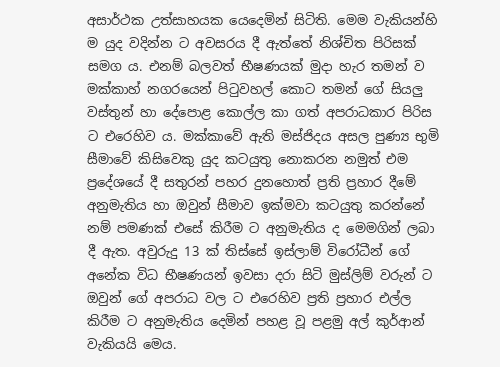අසාර්ථක උත්සාහයක යෙදෙමින් සිටිති. මෙම වැකියන්හි ම යුද වදින්න ට අවසරය දී ඇත්තේ නිශ්චිත පිරිසක් සමග ය. එනම් බලවත් භීෂණයක් මුදා හැර තමන් ව  මක්කාහ් නගරයෙන් පිටුවහල් කොට තමන් ගේ සියලු වස්තුන් හා දේපොළ කොල්ල කා ගත් අපරාධකාර පිරිස ට එරෙහිව ය. මක්කාවේ ඇති මස්ජිදය අසල පුණ්‍ය භුමි සීමාවේ කිසිවෙකු යුද කටයුතු නොකරන නමුත් එම ප්‍රදේශයේ දී සතුරන් පහර දුනහොත් ප්‍රති ප්‍රහාර දීමේ අනුමැතිය හා ඔවුන් සීමාව ඉක්මවා කටයුතු කරන්නේ නම් පමණක් එසේ කිරීම ට අනුමැතිය ද මෙමගින් ලබා දී ඇත. අවුරුදු 13 ක් තිස්සේ ඉස්ලාම් විරෝධීන් ගේ අනේක විධ භීෂණයන් ඉවසා දරා සිටි මුස්ලිම් වරුන් ට ඔවුන් ගේ අපරාධ වල ට එරෙහිව ප්‍රති ප්‍රහාර එල්ල කිරීම ට අනුමැතිය දෙමින් පහළ වූ පළමු අල් කුර්ආන් වැකියයි මෙය.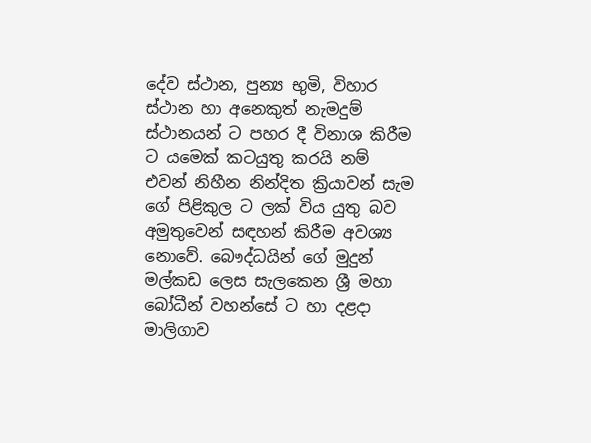දේව ස්ථාන, පුන්‍ය භුමි, විහාර ස්ථාන හා අනෙකුත් නැමදුම් ස්ථානයන් ට පහර දී විනාශ කිරීම ට යමෙක් කටයුතු කරයි නම් එවන් නිහීන නින්දිත ක්‍රියාවන් සැම ගේ පිළිකුල ට ලක් විය යුතු බව අමුතුවෙන් සඳහන් කිරීම අවශ්‍ය නොවේ. බෞද්ධයින් ගේ මුදුන් මල්කඩ ලෙස සැලකෙන ශ්‍රී මහා බෝධීන් වහන්සේ ට හා දළදා මාලිගාව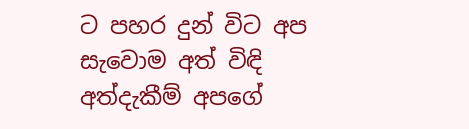ට පහර දුන් විට අප සැවොම අත් විඳි අත්දැකීම් අපගේ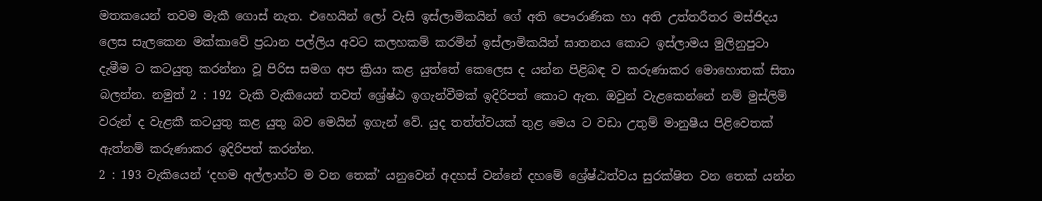මතකයෙන් තවම මැකී ගොස් නැත. එහෙයින් ලෝ වැසි ඉස්ලාමිකයින් ගේ අති පෞරාණික හා අති උත්තරීතර මස්ජිදය ලෙස සැලකෙන මක්කාවේ ප්‍රධාන පල්ලිය අවට කලහකම් කරමින් ඉස්ලාමිකයින් ඝාතනය කොට ඉස්ලාමය මුලිනුපුටා දැමීම ට කටයුතු කරන්නා වූ පිරිස සමග අප ක්‍රියා කළ යුත්තේ කෙලෙස ද යන්න පිළිබඳ ව කරුණාකර මොහොතක් සිතා බලන්න. නමුත් 2 : 192 වැකි වැකියෙන් තවත් ශ්‍රේෂ්ඨ ඉගැන්වීමක් ඉදිරිපත් කොට ඇත. ඔවුන් වැළකෙන්නේ නම් මුස්ලිම් වරුන් ද වැළකී කටයුතු කළ යුතු බව මෙයින් ඉගැන් වේ. යුද තත්ත්වයක් තුළ මෙය ට වඩා උතුම් මානුෂීය පිළිවෙතක් ඇත්නම් කරුණාකර ඉදිරිපත් කරන්න.
2 : 193 වැකියෙන් ‘දහම අල්ලාහ්ට ම වන තෙක්’ යනුවෙන් අදහස් වන්නේ දහමේ ශ්‍රේෂ්ඨත්වය සුරක්ෂිත වන තෙක් යන්න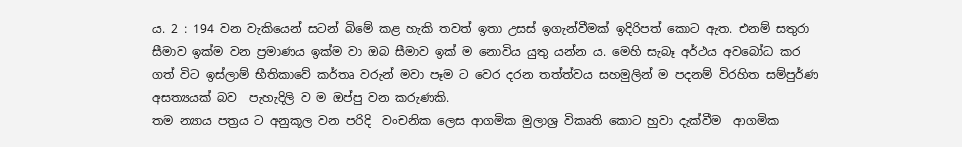ය. 2 : 194 වන වැකියෙන් සටන් බිමේ කළ හැකි තවත් ඉතා උසස් ඉගැන්වීමක් ඉදිරිපත් කොට ඇත. එනම් සතුරා සීමාව ඉක්ම වන ප්‍රමාණය ඉක්ම වා ඔබ සීමාව ඉක් ම නොවිය යුතු යන්න ය. මෙහි සැබෑ අර්ථය අවබෝධ කර ගත් විට ඉස්ලාම් භීතිකාවේ කර්තෘ වරුන් මවා පෑම ට වෙර දරන තත්ත්වය සහමුලින් ම පදනම් විරහිත සම්පුර්ණ අසත්‍යයක් බව  පැහැදිලි ව ම ඔප්පු වන කරුණකි.
තම න්‍යාය පත්‍රය ට අනුකූල වන පරිදි  වංචනික ලෙස ආගමික මුලාශ්‍ර විකෘති කොට හුවා දැක්වීම  ආගමික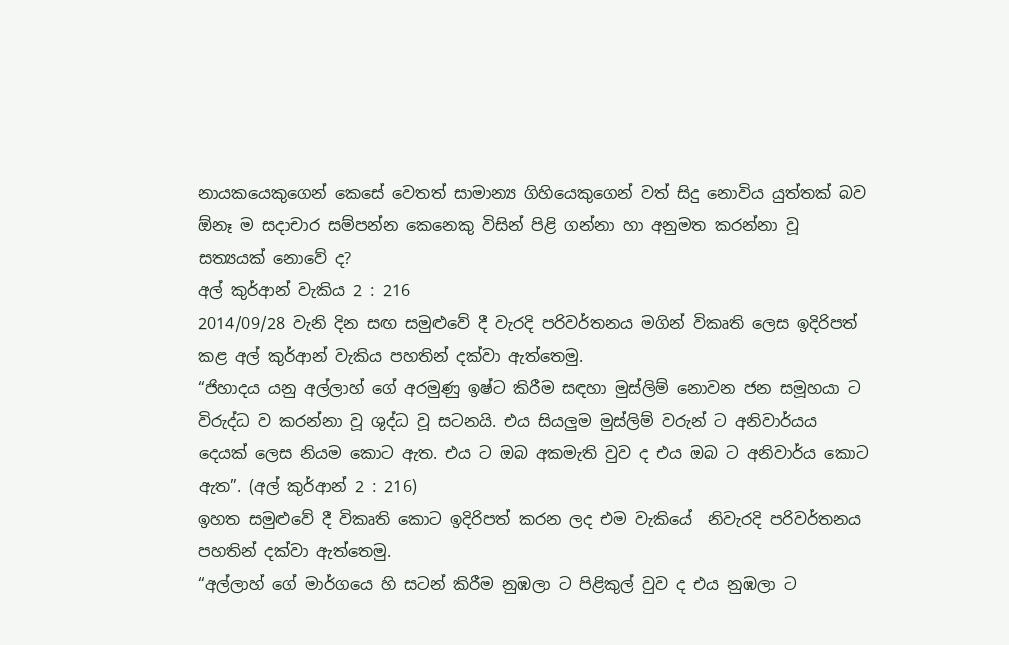නායකයෙකුගෙන් කෙසේ වෙතත් සාමාන්‍ය ගිහියෙකුගෙන් වත් සිදු නොවිය යුත්තක් බව ඕනෑ ම සදාචාර සම්පන්න කෙනෙකු විසින් පිළි ගන්නා හා අනුමත කරන්නා වූ සත්‍යයක් නොවේ ද?
අල් කුර්ආන් වැකිය 2 : 216
2014/09/28 වැනි දින සඟ සමුළුවේ දී වැරදි පරිවර්තනය මගින් විකෘති ලෙස ඉදිරිපත් කළ අල් කුර්ආන් වැකිය පහතින් දක්වා ඇත්තෙමු.
“ජිහාදය යනු අල්ලාහ් ගේ අරමුණු ඉෂ්ට කිරීම සඳහා මුස්ලිම් නොවන ජන සමූහයා ට විරුද්ධ ව කරන්නා වූ ශුද්ධ වූ සටනයි. එය සියලුම මුස්ලිම් වරුන් ට අනිවාර්යය දෙයක් ලෙස නියම කොට ඇත. එය ට ඔබ අකමැති වුව ද එය ඔබ ට අනිවාර්ය කොට ඇත”. (අල් කුර්ආන් 2 : 216)
ඉහත සමුළුවේ දී විකෘති කොට ඉදිරිපත් කරන ලද එම වැකියේ  නිවැරදි පරිවර්තනය පහතින් දක්වා ඇත්තෙමු.
“අල්ලාහ් ගේ මාර්ගයෙ හි සටන් කිරීම නුඹලා ට පිළිකුල් වුව ද එය නුඹලා ට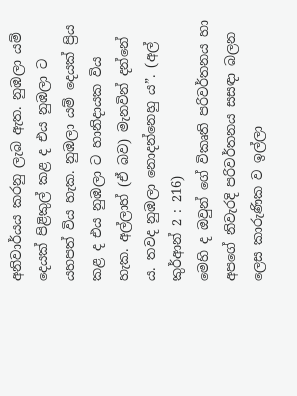අනිවාර්යය කරනු ලැබ ඇත. නුඹලා යම් දෙයක් පිළිකුල් කළ ද එය නුඹලා ට යහපත් විය හැක. නුඹලා යම් දෙයක් ප්‍රිය කළ ද එය නුඹලා ට හානිදායක විය හැක. අල්ලාහ් (ඒ බව) මැනවින් දන්නේ ය. තවද නුඹලා නොදන්නෙහු ය”. (අල් කුර්ආන් 2 : 216)
මෙහි ද ඔවුන් ගේ විකෘති පරිවර්තනය හා අපගේ නිවැරදි පරිවර්තනය සසඳා බලන ලෙස කාරුණික ව ඉල්ලා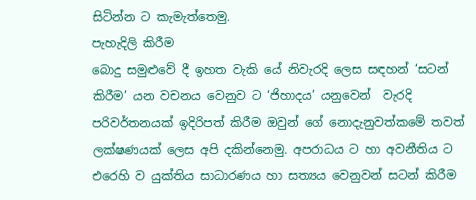සිටින්න ට කැමැත්තෙමු.
පැහැදිලි කිරීම
බොදු සමුළුවේ දී ඉහත වැකි යේ නිවැරදි ලෙස සඳහන් ‘සටන් කිරීම’ යන වචනය වෙනුව ට ‘ජිහාදය’ යනුවෙන්  වැරදි පරිවර්තනයක් ඉදිරිපත් කිරීම ඔවුන් ගේ නොදැනුවත්කමේ තවත් ලක්ෂණයක් ලෙස අපි දකින්නෙමු. අපරාධය ට හා අවනීතිය ට එරෙහි ව යුක්තිය සාධාරණය හා සත්‍යය වෙනුවන් සටන් කිරීම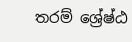තරම් ශ්‍රේෂ්ඨ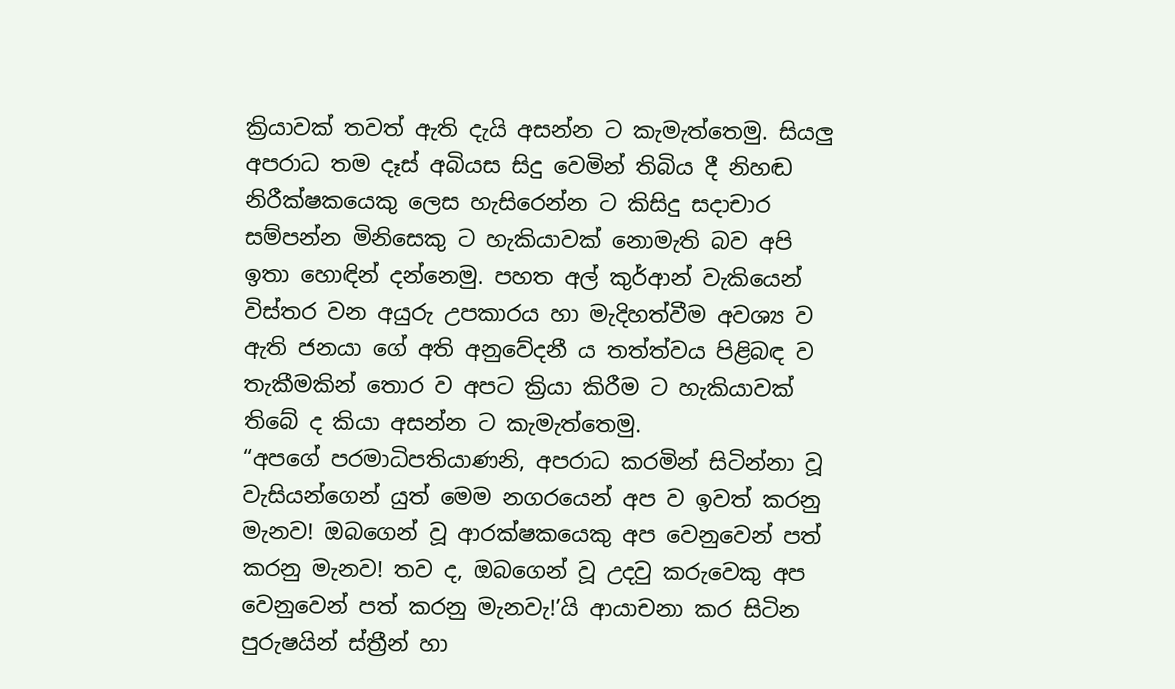ක්‍රියාවක් තවත් ඇති දැයි අසන්න ට කැමැත්තෙමු. සියලු අපරාධ තම දෑස් අබියස සිදු වෙමින් තිබිය දී නිහඬ නිරීක්ෂකයෙකු ලෙස හැසිරෙන්න ට කිසිදු සදාචාර සම්පන්න මිනිසෙකු ට හැකියාවක් නොමැති බව අපි ඉතා හොඳින් දන්නෙමු. පහත අල් කුර්ආන් වැකියෙන් විස්තර වන අයුරු උපකාරය හා මැදිහත්වීම අවශ්‍ය ව ඇති ජනයා ගේ අති අනුවේදනී ය තත්ත්වය පිළිබඳ ව තැකීමකින් තොර ව අපට ක්‍රියා කිරීම ට හැකියාවක් තිබේ ද කියා අසන්න ට කැමැත්තෙමු.
“අපගේ පරමාධිපතියාණනි, අපරාධ කරමින් සිටින්නා වූ වැසියන්ගෙන් යුත් මෙම නගරයෙන් අප ව ඉවත් කරනු මැනව! ඔබගෙන් වූ ආරක්ෂකයෙකු අප වෙනුවෙන් පත් කරනු මැනව! තව ද, ඔබගෙන් වූ උදවු කරුවෙකු අප වෙනුවෙන් පත් කරනු මැනවැ!’යි ආයාචනා කර සිටින පුරුෂයින් ස්ත්‍රීන් හා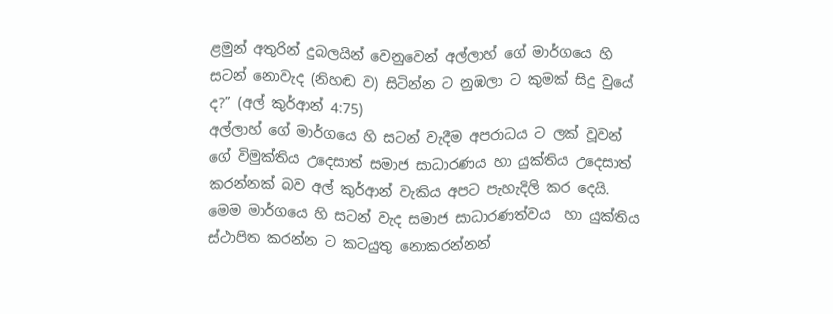ළමුන් අතුරින් දුබලයින් වෙනුවෙන් අල්ලාහ් ගේ මාර්ගයෙ හි සටන් නොවැද (නිහඬ ව) සිටින්න ට නුඹලා ට කුමක් සිදු වුයේ ද?” (අල් කුර්ආන් 4:75)
අල්ලාහ් ගේ මාර්ගයෙ හි සටන් වැදීම අපරාධය ට ලක් වූවන් ගේ විමුක්තිය උදෙසාත් සමාජ සාධාරණය හා යුක්තිය උදෙසාත් කරන්නක් බව අල් කුර්ආන් වැකිය අපට පැහැදිලි කර දෙයි. මෙම මාර්ගයෙ හි සටන් වැද සමාජ සාධාරණත්වය  හා යුක්තිය ස්ථාපිත කරන්න ට කටයුතු නොකරන්නන්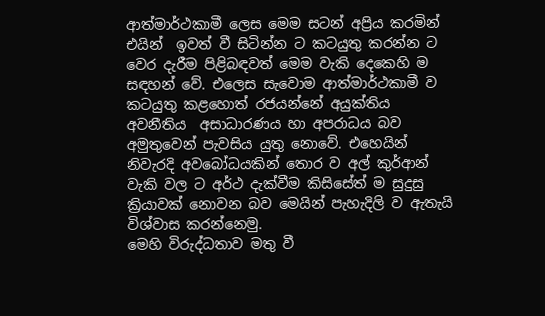ආත්මාර්ථකාමී ලෙස මෙම සටන් අප්‍රිය කරමින් එයින්  ඉවත් වී සිටින්න ට කටයුතු කරන්න ට වෙර දැරීම පිළිබඳවත් මෙම වැකි දෙකෙහි ම සඳහන් වේ. එලෙස සැවොම ආත්මාර්ථකාමී ව කටයුතු කළහොත් රජයන්නේ අයුක්තිය අවනීතිය  අසාධාරණය හා අපරාධය බව අමුතුවෙන් පැවසිය යුතු නොවේ. එහෙයින් නිවැරදි අවබෝධයකින් තොර ව අල් කුර්ආන් වැකි වල ට අර්ථ දැක්වීම කිසිසේත් ම සුදුසු ක්‍රියාවක් නොවන බව මෙයින් පැහැදිලි ව ඇතැයි විශ්වාස කරන්නෙමු.
මෙහි විරුද්ධතාව මතු වී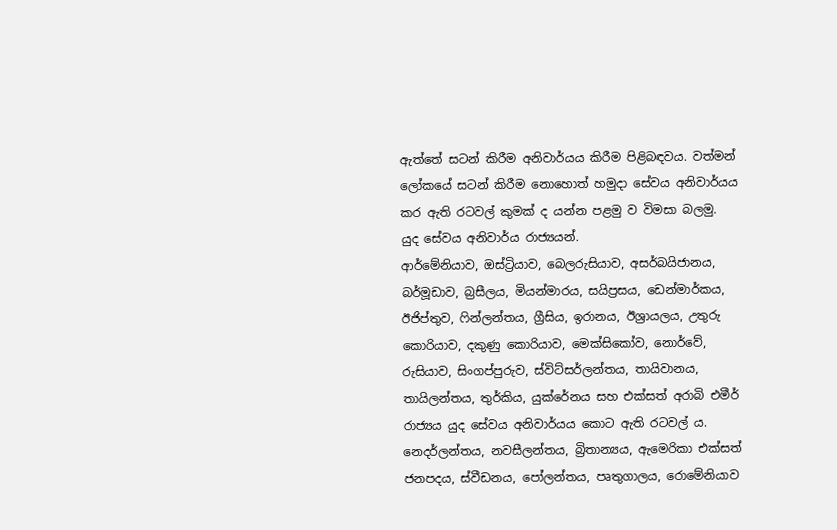ඇත්තේ සටන් කිරීම අනිවාර්යය කිරීම පිළිබඳවය. වත්මන් ලෝකයේ සටන් කිරීම නොහොත් හමුදා සේවය අනිවාර්යය කර ඇති රටවල් කුමක් ද යන්න පළමු ව විමසා බලමු.
යුද සේවය අනිවාර්ය රාජ්‍යයන්.
ආර්මේනියාව, ඔස්ට්‍රියාව, බෙලරුසියාව, අසර්බයිජානය, බර්මූඩාව, බ්‍රසීලය, මියන්මාරය, සයිප්‍රසය, ඩෙන්මාර්කය, ඊජිප්තුව, ෆින්ලන්තය, ග්‍රීසිය, ඉරානය, ඊශ්‍රායලය, උතුරු කොරියාව, දකුණු කොරියාව, මෙක්සිකෝව, නොර්වේ, රුසියාව, සිංගප්පුරුව, ස්විට්සර්ලන්තය, තායිවානය, තායිලන්තය, තුර්කිය, යුක්රේනය සහ එක්සත් අරාබි එමීර් රාජ්‍යය යුද සේවය අනිවාර්යය කොට ඇති රටවල් ය. නෙදර්ලන්තය, නවසීලන්තය, බ්‍රිතාන්‍යය, ඇමෙරිකා එක්සත් ජනපදය, ස්වීඩනය, පෝලන්තය, පෘතුගාලය, රොමේනියාව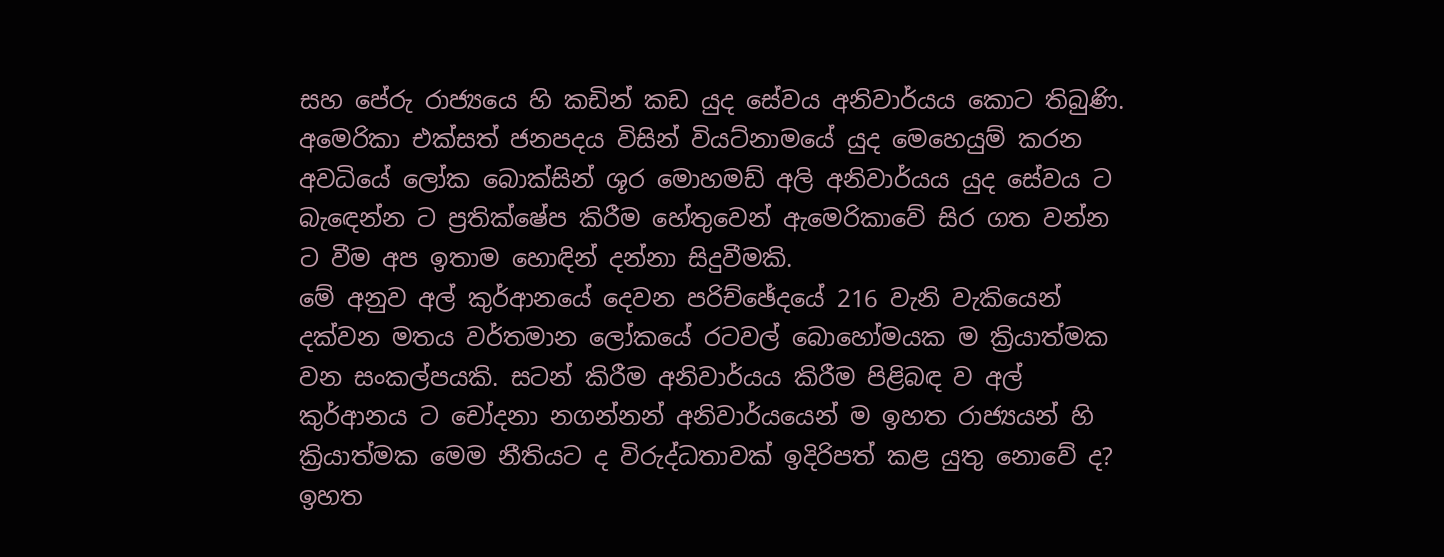සහ පේරු රාජ්‍යයෙ හි කඩින් කඩ යුද සේවය අනිවාර්යය කොට තිබුණි. අමෙරිකා එක්සත් ජනපදය විසින් වියට්නාමයේ යුද මෙහෙයුම් කරන අවධියේ ලෝක බොක්සින් ශූර මොහමඩ් අලි අනිවාර්යය යුද සේවය ට බැඳෙන්න ට ප්‍රතික්ෂේප කිරීම හේතුවෙන් ඇමෙරිකාවේ සිර ගත වන්න ට වීම අප ඉතාම හොඳින් දන්නා සිදුවීමකි.
මේ අනුව අල් කුර්ආනයේ දෙවන පරිච්ඡේදයේ 216 වැනි වැකියෙන් දක්වන මතය වර්තමාන ලෝකයේ රටවල් බොහෝමයක ම ක්‍රියාත්මක වන සංකල්පයකි. සටන් කිරීම අනිවාර්යය කිරීම පිළිබඳ ව අල් කුර්ආනය ට චෝදනා නගන්නන් අනිවාර්යයෙන් ම ඉහත රාජ්‍යයන් හි ක්‍රියාත්මක මෙම නීතියට ද විරුද්ධතාවක් ඉදිරිපත් කළ යුතු නොවේ ද? ඉහත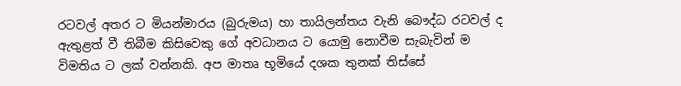රටවල් අතර ට මියන්මාරය (බුරුමය) හා තායිලන්තය වැනි බෞද්ධ රටවල් ද ඇතුළත් වී තිබීම කිසිවෙකු ගේ අවධානය ට යොමු නොවීම සැබැවින් ම විමතිය ට ලක් වන්නකි. අප මාතෘ භූමියේ දශක තුනක් තිස්සේ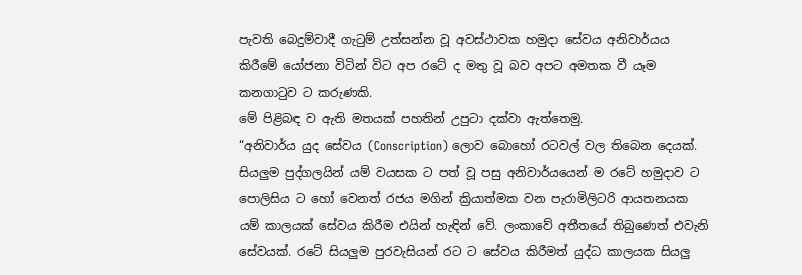පැවති බෙදුම්වාදී ගැටුම් උත්සන්න වූ අවස්ථාවක හමුදා සේවය අනිවාර්යය කිරීමේ යෝජනා විටින් විට අප රටේ ද මතු වූ බව අපට අමතක වී යෑම කනගාටුව ට කරුණකි.
මේ පිළිබඳ ව ඇති මතයක් පහතින් උපුටා දක්වා ඇත්තෙමු.
“අනිවාර්ය යුද සේවය (Conscription) ලොව බොහෝ රටවල් වල තිබෙන දෙයක්. සියලුම පුද්ගලයින් යම් වයසක ට පත් වූ පසු අනිවාර්යයෙන් ම රටේ හමුදාව ට පොලිසිය ට හෝ වෙනත් රජය මගින් ක්‍රියාත්මක වන පැරාමිලිටරි ආයතනයක යම් කාලයක් සේවය කිරීම එයින් හැඳින් වේ. ලංකාවේ අතීතයේ තිබුණෙත් එවැනි සේවයක්. රටේ සියලුම පුරවැසියන් රට ට සේවය කිරීමත් යුද්ධ කාලයක සියලු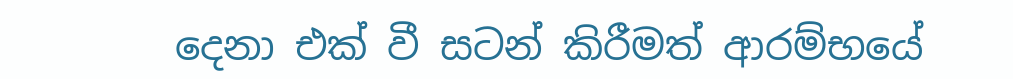දෙනා එක් වී සටන් කිරීමත් ආරම්භයේ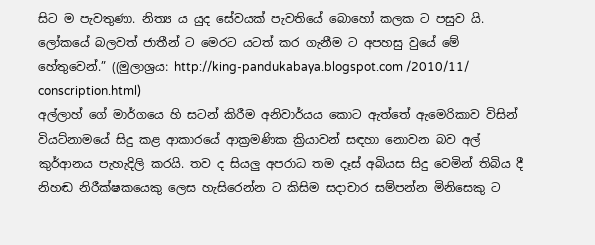සිට ම පැවතුණා. නිත්‍ය ය යුද සේවයක් පැවතියේ බොහෝ කලක ට පසුව යි. ලෝකයේ බලවත් ජාතීන් ට මෙරට යටත් කර ගැනීම ට අපහසු වුයේ මේ හේතුවෙන්.” ((මුලාශ්‍රය: http://king-pandukabaya.blogspot.com /2010/11/ conscription.html)
අල්ලාහ් ගේ මාර්ගයෙ හි සටන් කිරීම අනිවාර්යය කොට ඇත්තේ ඇමෙරිකාව විසින් වියට්නාමයේ සිදු කළ ආකාරයේ ආක්‍රමණික ක්‍රියාවන් සඳහා නොවන බව අල් කුර්ආනය පැහැදිලි කරයි. තව ද සියලු අපරාධ තම දෑස් අබියස සිදු වෙමින් තිබිය දී නිහඬ නිරීක්ෂකයෙකු ලෙස හැසිරෙන්න ට කිසිම සදාචාර සම්පන්න මිනිසෙකු ට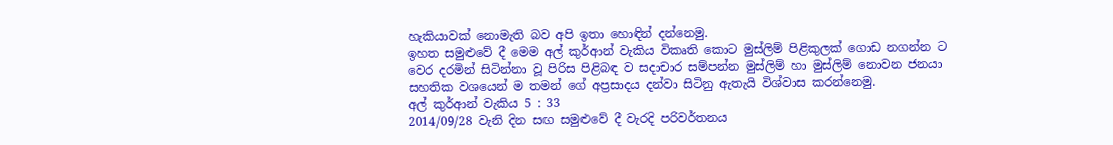හැකියාවක් නොමැති බව අපි ඉතා හොඳින් දන්නෙමු.
ඉහත සමුළුවේ දී මෙම අල් කුර්ආන් වැකිය විකෘති කොට මුස්ලිම් පිළිකුලක් ගොඩ නගන්න ට වෙර දරමින් සිටින්නා වූ පිරිස පිළිබඳ ව සදාචාර සම්පන්න මුස්ලිම් හා මුස්ලිම් නොවන ජනයා සහතික වශයෙන් ම තමන් ගේ අප්‍රසාදය දන්වා සිටිනු ඇතැයි විශ්වාස කරන්නෙමු.
අල් කුර්ආන් වැකිය 5 : 33
2014/09/28 වැනි දින සඟ සමුළුවේ දී වැරදි පරිවර්තනය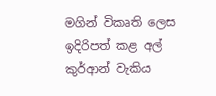මගින් විකෘති ලෙස ඉදිරිපත් කළ අල් කුර්ආන් වැකිය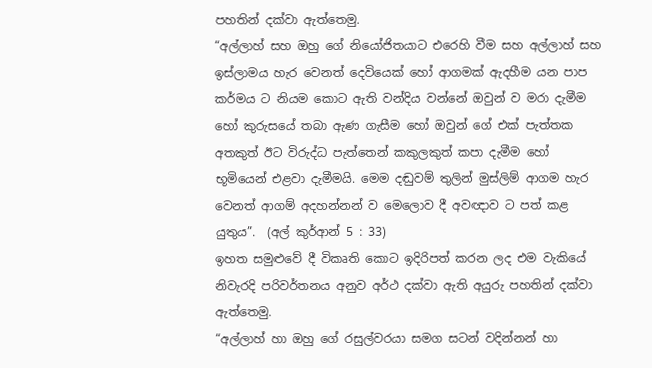පහතින් දක්වා ඇත්තෙමු.
“අල්ලාහ් සහ ඔහු ගේ නියෝජිතයාට එරෙහි වීම සහ අල්ලාහ් සහ ඉස්ලාමය හැර වෙනත් දෙවියෙක් හෝ ආගමක් ඇදහීම යන පාප කර්මය ට නියම කොට ඇති වන්දිය වන්නේ ඔවුන් ව මරා දැමීම හෝ කුරුසයේ තබා ඇණ ගැසීම හෝ ඔවුන් ගේ එක් පැත්තක අතකුත් ඊට විරුද්ධ පැත්තෙන් කකුලකුත් කපා දැමීම හෝ භූමියෙන් එළවා දැමීමයි. මෙම දඬුවම් තුලින් මුස්ලිම් ආගම හැර වෙනත් ආගම් අදහන්නන් ව මෙලොව දී අවඥාව ට පත් කළ යුතුය”.  (අල් කුර්ආන් 5 : 33)
ඉහත සමුළුවේ දී විකෘති කොට ඉදිරිපත් කරන ලද එම වැකියේ  නිවැරදි පරිවර්තනය අනුව අර්ථ දක්වා ඇති අයුරු පහතින් දක්වා ඇත්තෙමු.
“අල්ලාහ් හා ඔහු ගේ රසුල්වරයා සමග සටන් වදින්නන් හා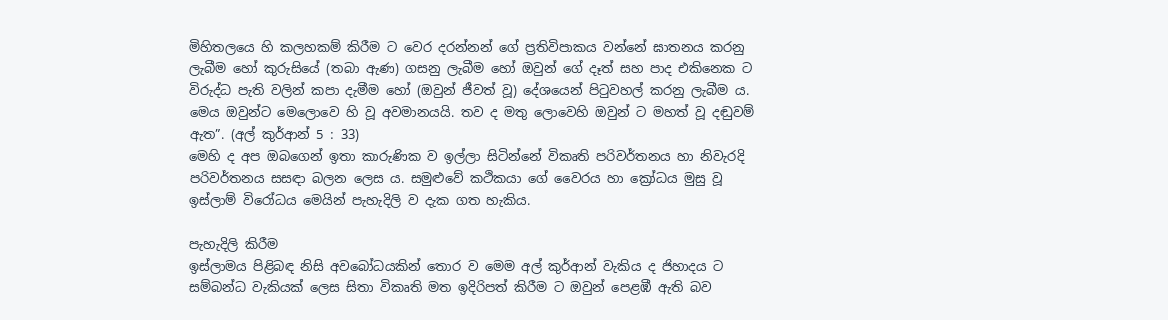මිහිතලයෙ හි කලහකම් කිරීම ට වෙර දරන්නන් ගේ ප්‍රතිවිපාකය වන්නේ ඝාතනය කරනු ලැබීම හෝ කුරුසියේ (තබා ඇණ) ගසනු ලැබීම හෝ ඔවුන් ගේ දෑත් සහ පාද එකිනෙක ට විරුද්ධ පැති වලින් කපා දැමීම හෝ (ඔවුන් ජීවත් වූ) දේශයෙන් පිටුවහල් කරනු ලැබීම ය. මෙය ඔවුන්ට මෙලොවෙ හි වූ අවමානයයි. තව ද මතු ලොවෙහි ඔවුන් ට මහත් වූ දඬුවම් ඇත”. (අල් කුර්ආන් 5 : 33)
මෙහි ද අප ඔබගෙන් ඉතා කාරුණික ව ඉල්ලා සිටින්නේ විකෘති පරිවර්තනය හා නිවැරදි පරිවර්තනය සසඳා බලන ලෙස ය. සමුළුවේ කථිකයා ගේ වෛරය හා ක්‍රෝධය මුසු වූ ඉස්ලාම් විරෝධය මෙයින් පැහැදිලි ව දැක ගත හැකිය.

පැහැදිලි කිරීම
ඉස්ලාමය පිළිබඳ නිසි අවබෝධයකින් තොර ව මෙම අල් කුර්ආන් වැකිය ද ජිහාදය ට සම්බන්ධ වැකියක් ලෙස සිතා විකෘති මත ඉදිරිපත් කිරීම ට ඔවුන් පෙළඹී ඇති බව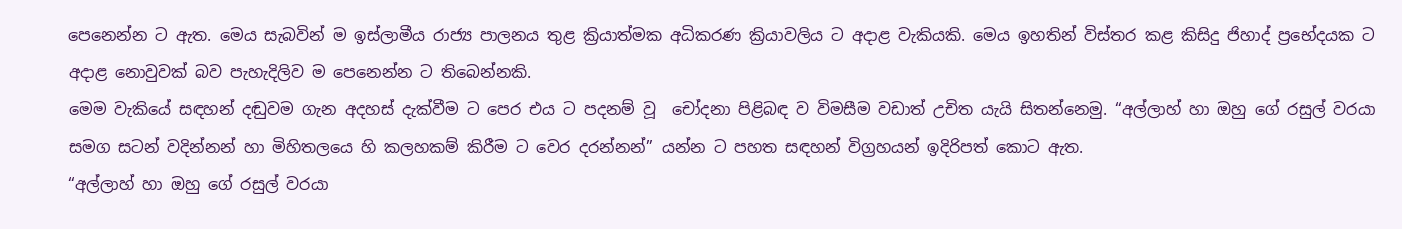පෙනෙන්න ට ඇත. මෙය සැබවින් ම ඉස්ලාමීය රාජ්‍ය පාලනය තුළ ක්‍රියාත්මක අධිකරණ ක්‍රියාවලිය ට අදාළ වැකියකි. මෙය ඉහතින් විස්තර කළ කිසිදු ජිහාද් ප්‍රභේදයක ට අදාළ නොවුවක් බව පැහැදිලිව ම පෙනෙන්න ට තිබෙන්නකි.
මෙම වැකියේ සඳහන් දඬුවම ගැන අදහස් දැක්වීම ට පෙර එය ට පදනම් වූ  චෝදනා පිළිබඳ ව විමසීම වඩාත් උචිත යැයි සිතන්නෙමු. “අල්ලාහ් හා ඔහු ගේ රසුල් වරයා සමග සටන් වදින්නන් හා මිහිතලයෙ හි කලහකම් කිරීම ට වෙර දරන්නන්” යන්න ට පහත සඳහන් විග්‍රහයන් ඉදිරිපත් කොට ඇත.
“අල්ලාහ් හා ඔහු ගේ රසුල් වරයා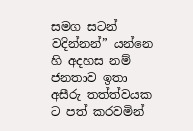සමග සටන් වදින්නන්” යන්නෙ හි අදහස නම් ජනතාව ඉතා අසීරු තත්ත්වයක ට පත් කරවමින්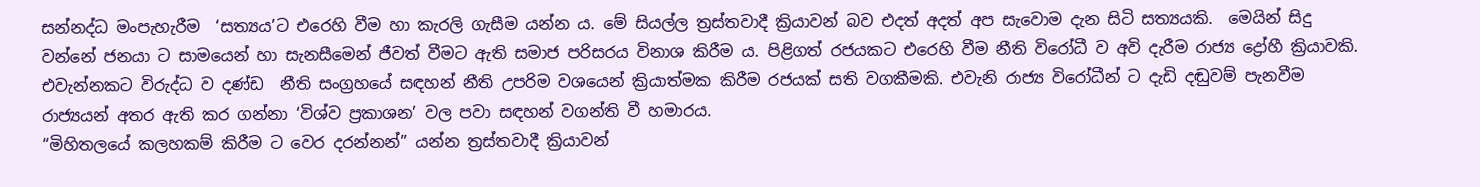සන්නද්ධ මංපැහැරීම  ‘සත්‍යය’ට එරෙහි වීම හා කැරලි ගැසීම යන්න ය. මේ සියල්ල ත්‍රස්තවාදී ක්‍රියාවන් බව එදත් අදත් අප සැවොම දැන සිටි සත්‍යයකි.  මෙයින් සිදු වන්නේ ජනයා ට සාමයෙන් හා සැනසීමෙන් ජීවත් වීමට ඇති සමාජ පරිසරය විනාශ කිරීම ය. පිළිගත් රජයකට එරෙහි වීම නීති විරෝධී ව අවි දැරීම රාජ්‍ය ද්‍රෝහී ක්‍රියාවකි.  එවැන්නකට විරුද්ධ ව දණ්ඩ  නීති සංග්‍රහයේ සඳහන් නීති උපරිම වශයෙන් ක්‍රියාත්මක කිරීම රජයක් සති වගකීමකි. එවැනි රාජ්‍ය විරෝධීන් ට දැඩි දඬුවම් පැනවීම රාජ්‍යයන් අතර ඇති කර ගන්නා ‘විශ්ව ප්‍රකාශන’ වල පවා සඳහන් වගන්ති වී හමාරය.
“මිහිතලයේ කලහකම් කිරීම ට වෙර දරන්නන්” යන්න ත්‍රස්තවාදී ක්‍රියාවන්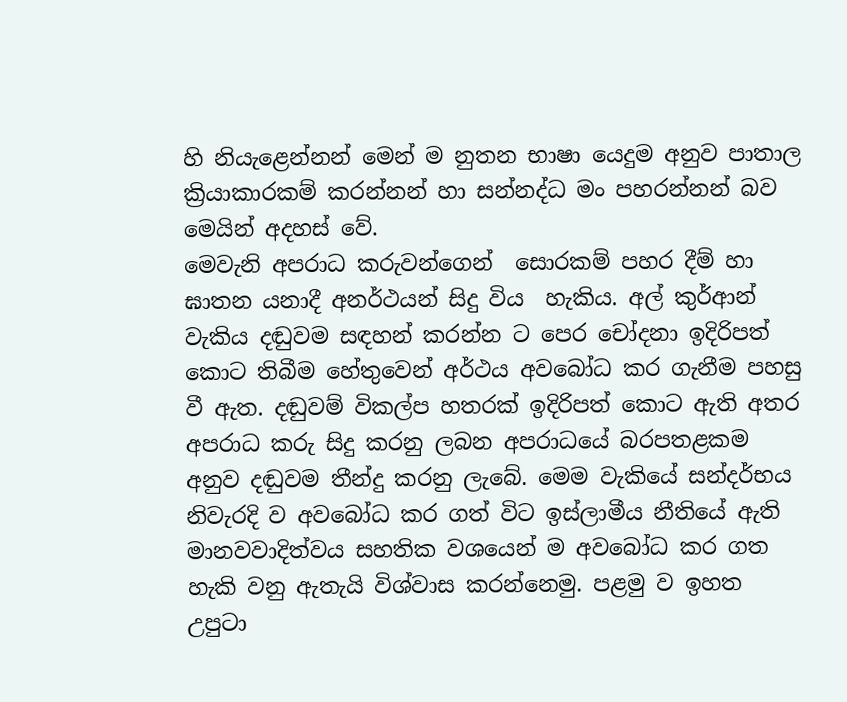හි නියැළෙන්නන් මෙන් ම නුතන භාෂා යෙදුම අනුව පාතාල ක්‍රියාකාරකම් කරන්නන් හා සන්නද්ධ මං පහරන්නන් බව මෙයින් අදහස් වේ.
මෙවැනි අපරාධ කරුවන්ගෙන්  සොරකම් පහර දීම් හා ඝාතන යනාදී අනර්ථයන් සිදු විය  හැකිය. අල් කුර්ආන් වැකිය දඬුවම සඳහන් කරන්න ට පෙර චෝදනා ඉදිරිපත් කොට තිබීම හේතුවෙන් අර්ථය අවබෝධ කර ගැනීම පහසු වී ඇත. දඬුවම් විකල්ප හතරක් ඉදිරිපත් කොට ඇති අතර අපරාධ කරු සිදු කරනු ලබන අපරාධයේ බරපතළකම අනුව දඬුවම තීන්දු කරනු ලැබේ. මෙම වැකියේ සන්දර්භය නිවැරදි ව අවබෝධ කර ගත් විට ඉස්ලාමීය නීතියේ ඇති මානවවාදිත්වය සහතික වශයෙන් ම අවබෝධ කර ගත හැකි වනු ඇතැයි විශ්වාස කරන්නෙමු. පළමු ව ඉහත උපුටා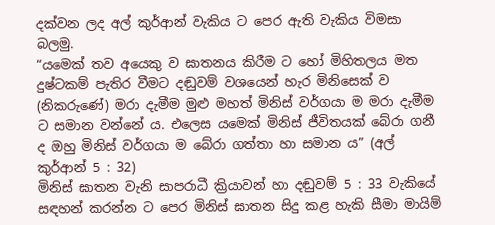දක්වන ලද අල් කුර්ආන් වැකිය ට පෙර ඇති වැකිය විමසා බලමු.
“යමෙක් තව අයෙකු ව ඝාතනය කිරීම ට හෝ මිහිතලය මත දුෂ්ටකම් පැතිර වීමට දඬුවම් වශයෙන් හැර මිනිසෙක් ව (නිකරුණේ) මරා දැමීම මුළු මහත් මිනිස් වර්ගයා ම මරා දැමීම ට සමාන වන්නේ ය. එලෙස යමෙක් මිනිස් ජීවිතයක් බේරා ගනී ද ඔහු මිනිස් වර්ගයා ම බේරා ගත්තා හා සමාන ය” (අල් කුර්ආන් 5 : 32)
මිනිස් ඝාතන වැනි සාපරාධී ක්‍රියාවන් හා දඬුවම් 5 : 33 වැකියේ සඳහන් කරන්න ට පෙර මිනිස් ඝාතන සිදු කළ හැකි සීමා මායිම්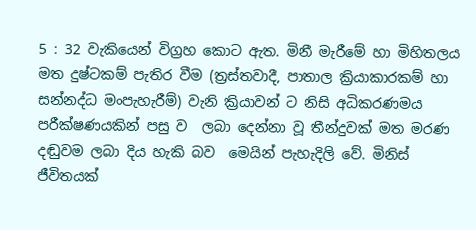5 : 32 වැකියෙන් විග්‍රහ කොට ඇත. මිනී මැරීමේ හා මිහිතලය මත දුෂ්ටකම් පැතිර වීම (ත්‍රස්තවාදී, පාතාල ක්‍රියාකාරකම් හා සන්නද්ධ මංපැහැරීම්) වැනි ක්‍රියාවන් ට නිසි අධිකරණමය පරීක්ෂණයකින් පසු ව  ලබා දෙන්නා වූ තීන්දුවක් මත මරණ දඬුවම ලබා දිය හැකි බව  මෙයින් පැහැදිලි වේ. මිනිස් ජීවිතයක්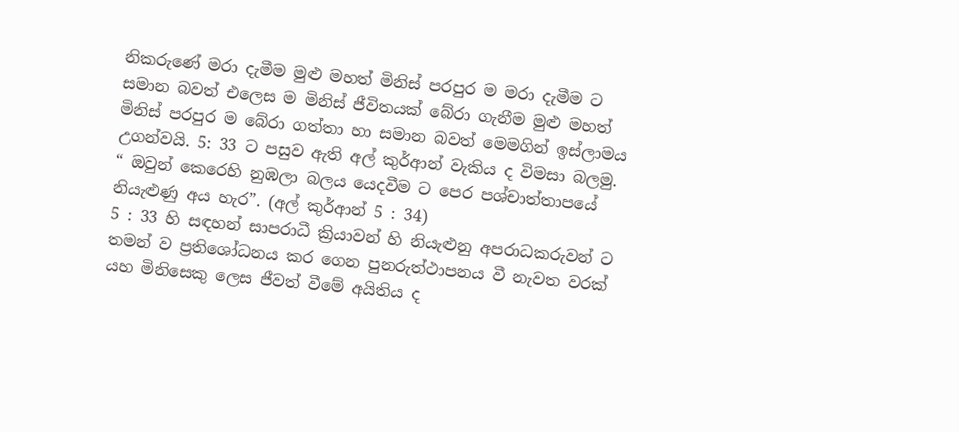නිකරුණේ මරා දැමීම මුළු මහත් මිනිස් පරපුර ම මරා දැමීම ට සමාන බවත් එලෙස ම මිනිස් ජීවිතයක් බේරා ගැනීම මුළු මහත් මිනිස් පරපුර ම බේරා ගත්තා හා සමාන බවත් මෙමගින් ඉස්ලාමය උගන්වයි. 5: 33 ට පසුව ඇති අල් කුර්ආන් වැකිය ද විමසා බලමු.
“ ඔවුන් කෙරෙහි නුඹලා බලය යෙදවීම ට පෙර පශ්චාත්තාපයේ නියැළුණු අය හැර”. (අල් කුර්ආන් 5 : 34)
5 : 33 හි සඳහන් සාපරාධී ක්‍රියාවන් හි නියැළුනු අපරාධකරුවන් ට තමන් ව ප්‍රතිශෝධනය කර ගෙන පුනරුත්ථාපනය වී නැවත වරක් යහ මිනිසෙකු ලෙස ජීවත් වීමේ අයිතිය ද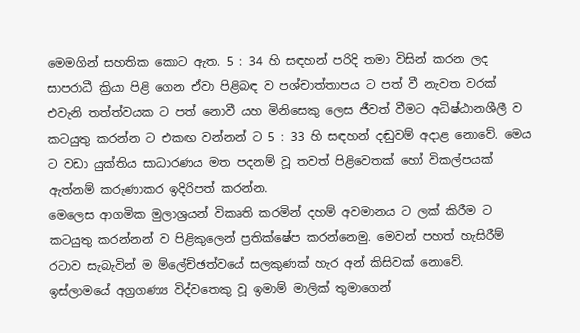මෙමගින් සහතික කොට ඇත. 5 : 34 හි සඳහන් පරිදි තමා විසින් කරන ලද සාපරාධී ක්‍රියා පිළි ගෙන ඒවා පිළිබඳ ව පශ්චාත්තාපය ට පත් වී නැවත වරක් එවැනි තත්ත්වයක ට පත් නොවී යහ මිනිසෙකු ලෙස ජීවත් වීමට අධිෂ්ඨානශීලී ව කටයුතු කරන්න ට එකඟ වන්නන් ට 5 : 33 හි සඳහන් දඬුවම් අදාළ නොවේ. මෙය ට වඩා යුක්තිය සාධාරණය මත පදනම් වූ තවත් පිළිවෙතක් හෝ විකල්පයක් ඇත්නම් කරුණාකර ඉදිරිපත් කරන්න.
මෙලෙස ආගමික මුලාශ්‍රයන් විකෘති කරමින් දහම් අවමානය ට ලක් කිරීම ට කටයුතු කරන්නන් ව පිළිකුලෙන් ප්‍රතික්ෂේප කරන්නෙමු. මෙවන් පහත් හැසිරීම් රටාව සැබැවින් ම ම්ලේච්ඡත්වයේ සලකුණක් හැර අන් කිසිවක් නොවේ.
ඉස්ලාමයේ අග්‍රගණ්‍ය විද්වතෙකු වූ ඉමාම් මාලික් තුමාගෙන්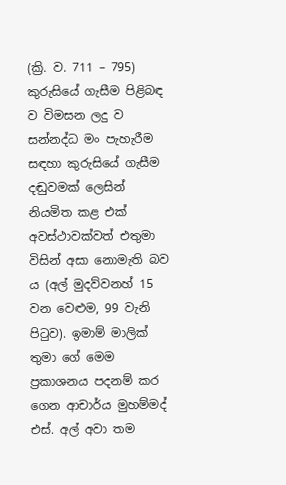(ක්‍රි. ව. 711 – 795) කුරුසියේ ගැසීම පිළිබඳ ව විමසන ලදු ව සන්නද්ධ මං පැහැරීම සඳහා කුරුසියේ ගැසීම දඬුවමක් ලෙසින් නියමිත කළ එක් අවස්ථාවක්වත් එතුමා විසින් අසා නොමැති බව ය (අල් මුදව්වනහ් 15 වන වෙළුම, 99 වැනි පිටුව). ඉමාම් මාලික් තුමා ගේ මෙම ප්‍රකාශනය පදනම් කර ගෙන ආචාර්ය මුහම්මද් එස්. අල් අවා තම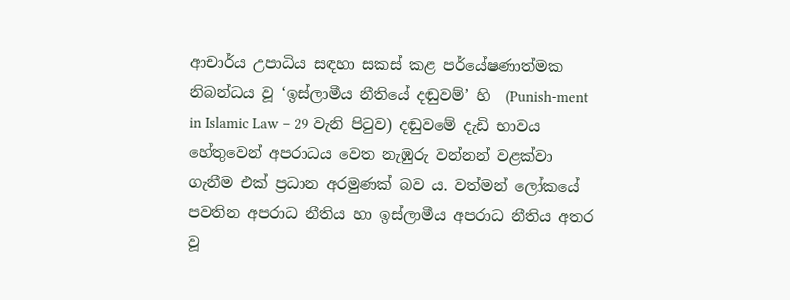ආචාර්ය උපාධිය සඳහා සකස් කළ පර්යේෂණාත්මක නිබන්ධය වූ ‘ඉස්ලාමීය නීතියේ දඬුවම්’ හි  (Punish-ment in Islamic Law – 29 වැනි පිටුව) දඬුවමේ දැඩි භාවය හේතුවෙන් අපරාධය වෙත නැඹුරු වන්නන් වළක්වා ගැනීම එක් ප්‍රධාන අරමුණක් බව ය. වත්මන් ලෝකයේ පවතින අපරාධ නීතිය හා ඉස්ලාමීය අපරාධ නීතිය අතර වූ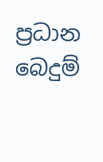ප්‍රධාන බෙදුම්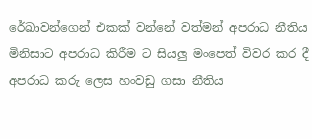රේඛාවන්ගෙන් එකක් වන්නේ වත්මන් අපරාධ නීතිය මිනිසාට අපරාධ කිරීම ට සියලු මංපෙත් විවර කර දී අපරාධ ක‍රු ලෙස හංවඩු ගසා නීතිය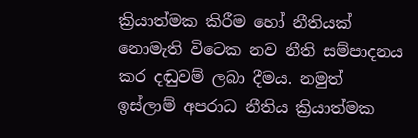ක්‍රියාත්මක කිරීම හෝ නීතියක් නොමැති විටෙක නව නීති සම්පාදනය කර දඬුවම් ලබා දීමය. නමුත් ඉස්ලාම් අපරාධ නීතිය ක්‍රියාත්මක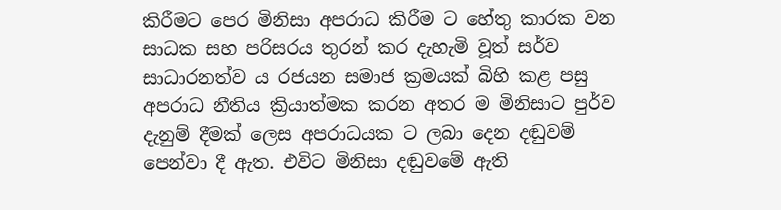කිරීමට පෙර මිනිසා අපරාධ කිරීම ට හේතු කාරක වන සාධක සහ පරිසරය තුරන් කර දැහැමි වූත් සර්ව සාධාරනත්ව ය රජයන සමාජ ක්‍රමයක් බිහි කළ පසු අපරාධ නීතිය ක්‍රියාත්මක කරන අතර ම මිනිසාට පුර්ව දැනුම් දීමක් ලෙස අපරාධයක ට ලබා දෙන දඬුවම් පෙන්වා දී ඇත. එවිට මිනිසා දඬුවමේ ඇති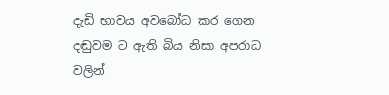දැඩි භාවය අවබෝධ කර ගෙන දඬුවම ට ඇති බිය නිසා අපරාධ වලින්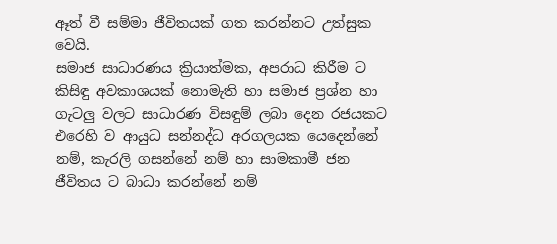ඈත් වී සම්මා ජීවිතයක් ගත කරන්නට උත්සුක වෙයි.
සමාජ සාධාරණය ක්‍රියාත්මක, අපරාධ කිරීම ට කිසිඳු අවකාශයක් නොමැති හා සමාජ ප්‍රශ්න හා ගැටලු වලට සාධාරණ විසඳුම් ලබා දෙන රජයකට එරෙහි ව ආයුධ සන්නද්ධ අරගලයක යෙදෙන්නේ නම්, කැරලි ගසන්නේ නම් හා සාමකාමී ජන ජීවිතය ට බාධා කරන්නේ නම්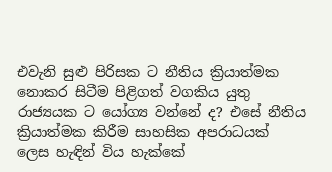එවැනි සුළු පිරිසක ට නීතිය ක්‍රියාත්මක නොකර සිටීම පිළිගත් වගකිය යුතු රාජ්‍යයක ට යෝග්‍ය වන්නේ ද? එසේ නීතිය ක්‍රියාත්මක කිරීම සාහසික අපරාධයක් ලෙස හැඳින් විය හැක්කේ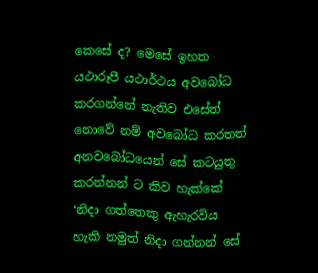කෙසේ ද? මෙසේ ඉහත යථාරූපී යථාර්ථය අවබෝධ කරගන්නේ නැතිව එසේත් නොවේ නම් අවබෝධ කරතත් අනවබෝධයෙන් සේ කටයුතු කරන්නන් ට කිව හැක්කේ ‘නිදා ගත්තෙකු ඇහැරවිය හැකි නමුත් නිදා ගන්නන් සේ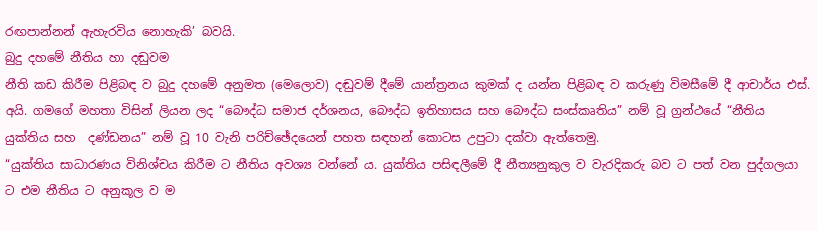රඟපාන්නන් ඇහැරවිය නොහැකි’ බවයි.
බුදු දහමේ නීතිය හා දඬුවම
නීති කඩ කිරීම පිළිබඳ ව බුදු දහමේ අනුමත (මෙලොව) දඬුවම් දීමේ යාන්ත්‍රනය කුමක් ද යන්න පිළිබඳ ව කරුණු විමසීමේ දී ආචාර්ය එස්. අයි. ගමගේ මහතා විසින් ලියන ලද “බෞද්ධ සමාජ දර්ශනය, බෞද්ධ ඉතිහාසය සහ බෞද්ධ සංස්කෘතිය” නම් වූ ග්‍රන්ථයේ “නීතිය යුක්තිය සහ  දණ්ඩනය” නම් වූ 10 වැනි පරිච්ඡේදයෙන් පහත සඳහන් කොටස උපුටා දක්වා ඇත්තෙමු.
“යුක්තිය සාධාරණය විනිශ්චය කිරීම ට නීතිය අවශ්‍ය වන්නේ ය. යුක්තිය පසිඳලීමේ දී නීත්‍යනුකුල ව වැරදිකරු බව ට පත් වන පුද්ගලයා ට එම නීතිය ට අනුකූල ව ම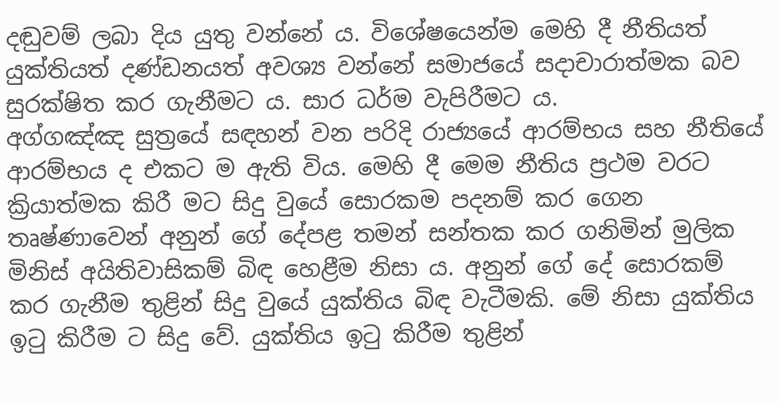දඬුවම් ලබා දිය යුතු වන්නේ ය. විශේෂයෙන්ම මෙහි දී නීතියත් යුක්තියත් දණ්ඩනයත් අවශ්‍ය වන්නේ සමාජයේ සදාචාරාත්මක බව සුරක්ෂිත කර ගැනීමට ය. සාර ධර්ම වැපිරීමට ය.
අග්ගඤ්ඤ සුත්‍රයේ සඳහන් වන පරිදි රාජ්‍යයේ ආරම්භය සහ නීතියේ ආරම්භය ද එකට ම ඇති විය. මෙහි දී මෙම නීතිය ප්‍රථම වරට ක්‍රියාත්මක කිරී මට සිදු වුයේ සොරකම පදනම් කර ගෙන තෘෂ්ණාවෙන් අනුන් ගේ දේපළ තමන් සන්තක කර ගනිමින් මුලික මිනිස් අයිතිවාසිකම් බිඳ හෙළීම නිසා ය. අනුන් ගේ දේ සොරකම් කර ගැනීම තුළින් සිදු වුයේ යුක්තිය බිඳ වැටීමකි. මේ නිසා යුක්තිය ඉටු කිරීම ට සිදු වේ. යුක්තිය ඉටු කිරීම තුළින්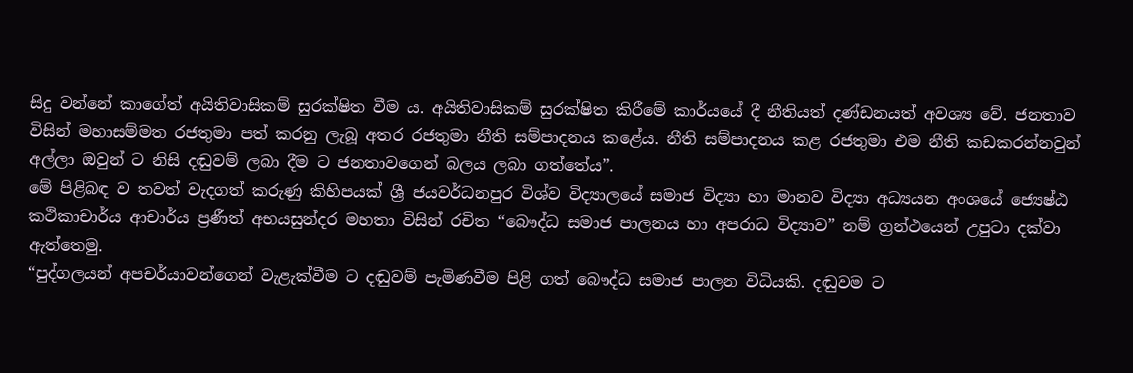සිදු වන්නේ කාගේත් අයිතිවාසිකම් සුරක්ෂිත වීම ය. අයිතිවාසිකම් සුරක්ෂිත කිරීමේ කාර්යයේ දී නීතියත් දණ්ඩනයත් අවශ්‍ය වේ. ජනතාව විසින් මහාසම්මත රජතුමා පත් කරනු ලැබූ අතර රජතුමා නීති සම්පාදනය කළේය. නීති සම්පාදනය කළ රජතුමා එම නීති කඩකරන්නවුන් අල්ලා ඔවුන් ට නිසි දඬුවම් ලබා දීම ට ජනතාවගෙන් බලය ලබා ගත්තේය”.
මේ පිළිබඳ ව තවත් වැදගත් කරුණු කිහිපයක් ශ්‍රී ජයවර්ධනපුර විශ්ව විද්‍යාලයේ සමාජ විද්‍යා හා මානව විද්‍යා අධ්‍යයන අංශයේ ජ්‍යෙෂ්ඨ කථිකාචාර්ය ආචාර්ය ප්‍රණීත් අභයසුන්දර මහතා විසින් රචිත “බෞද්ධ සමාජ පාලනය හා අපරාධ විද්‍යාව” නම් ග්‍රන්ථයෙන් උපුටා දක්වා ඇත්තෙමු.
“පුද්ගලයන් අපචර්යාවන්ගෙන් වැළැක්වීම ට දඬුවම් පැමිණවීම පිළි ගත් බෞද්ධ සමාජ පාලන විධියකි. දඬුවම ට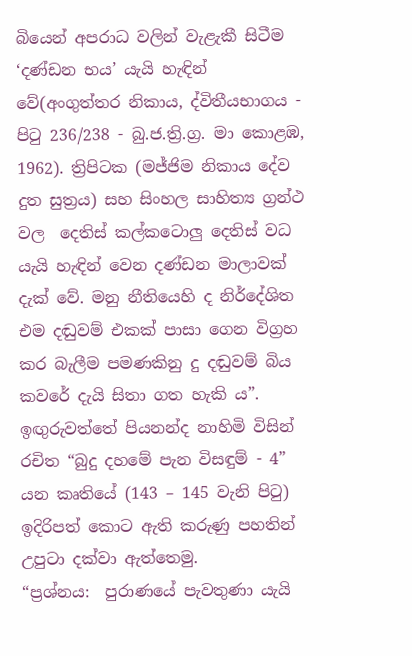බියෙන් අපරාධ වලින් වැළැකී සිටීම ‘දණ්ඩන භය’ යැයි හැඳින් වේ(අංගුත්තර නිකාය, ද්විතීයභාගය - පිටු 236/238 - බු.ජ.ත්‍රි.ග්‍ර. මා කොළඹ, 1962). ත්‍රිපිටක (මජ්ජිම නිකාය දේව දුත සුත්‍රය) සහ සිංහල සාහිත්‍ය ග්‍රන්ථ වල  දෙතිස් කල්කටොලු දෙතිස් වධ යැයි හැඳින් වෙන දණ්ඩන මාලාවක් දැක් වේ. මනු නීතියෙහි ද නිර්දේශිත එම දඬුවම් එකක් පාසා ගෙන විග්‍රහ කර බැලීම පමණකිනු දු දඬුවම් බිය කවරේ දැයි සිතා ගත හැකි ය”.
ඉඟුරුවත්තේ පියනන්ද නාහිමි විසින් රචිත “බුදු දහමේ පැන විසඳුම් - 4” යන කෘතියේ (143 – 145 වැනි පිටු) ඉදිරිපත් කොට ඇති කරුණු පහතින් උපුටා දක්වා ඇත්තෙමු.
“ප්‍රශ්නය:  පුරාණයේ පැවතුණා යැයි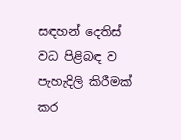සඳහන් දෙතිස් වධ පිළිබඳ ව පැහැදිලි කිරීමක් කර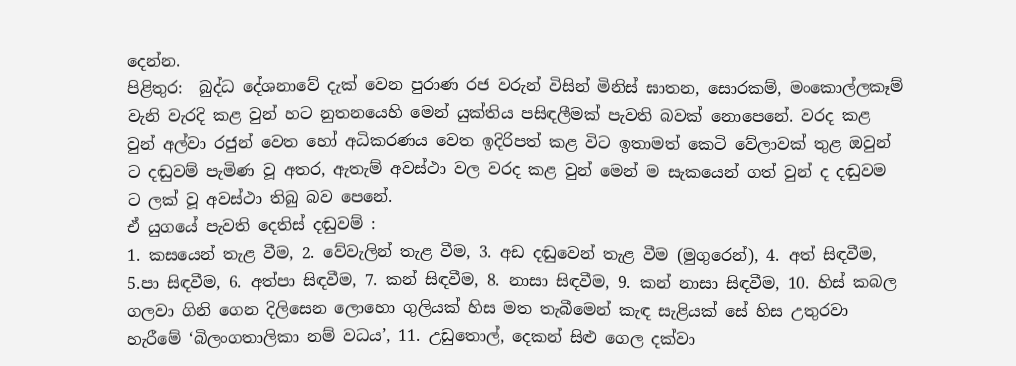දෙන්න.
පිළිතුර:  බුද්ධ දේශනාවේ දැක් වෙන පුරාණ රජ වරුන් විසින් මිනිස් ඝාතන, සොරකම්, මංකොල්ලකෑම් වැනි වැරදි කළ වුන් හට නුතනයෙහි මෙන් යුක්තිය පසිඳලීමක් පැවති බවක් නොපෙනේ. වරද කළ වුන් අල්වා රජුන් වෙත හෝ අධිකරණය වෙත ඉදිරිපත් කළ විට ඉතාමත් කෙටි වේලාවක් තුළ ඔවුන් ට දඬුවම් පැමිණ වූ අතර, ඇතැම් අවස්ථා වල වරද කළ වුන් මෙන් ම සැකයෙන් ගත් වුන් ද දඬුවම ට ලක් වූ අවස්ථා තිබු බව පෙනේ.
ඒ යුගයේ පැවති දෙතිස් දඬුවම් :
1. කසයෙන් තැළ වීම, 2. වේවැලින් තැළ වීම, 3. අඩ දඬුවෙන් තැළ වීම (මුගුරෙන්), 4. අත් සිඳවීම, 5.පා සිඳවීම, 6. අත්පා සිඳවීම, 7. කන් සිඳවීම, 8. නාසා සිඳවීම, 9. කන් නාසා සිඳවීම, 10. හිස් කබල ගලවා ගිනි ගෙන දිලිසෙන ලොහො ගුලියක් හිස මත තැබීමෙන් කැඳ සැළියක් සේ හිස උතුරවා හැරීමේ ‘බිලංගතාලිකා නම් වධය’, 11. උඩුතොල්, දෙකන් සිළු ගෙල දක්වා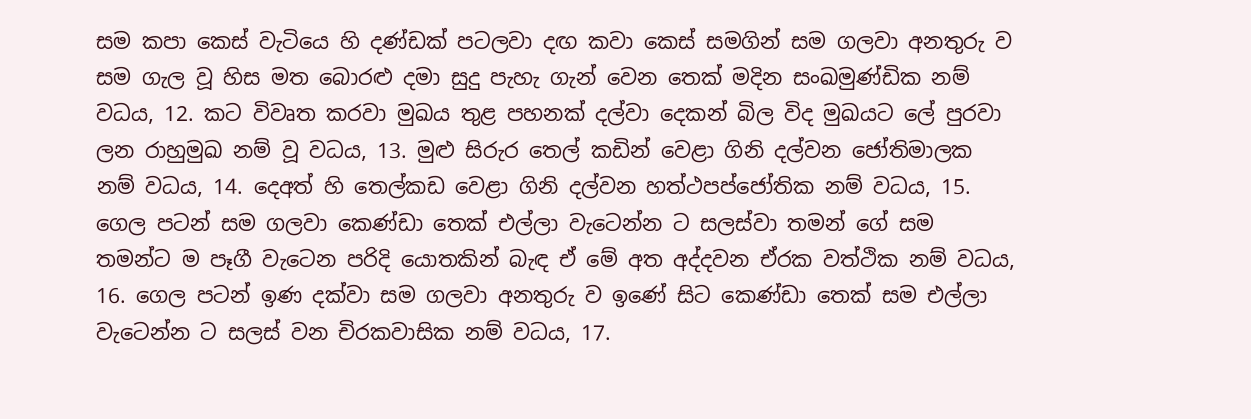සම කපා කෙස් වැටියෙ හි දණ්ඩක් පටලවා දඟ කවා කෙස් සමගින් සම ගලවා අනතුරු ව සම ගැල වූ හිස මත බොරළු දමා සුදු පැහැ ගැන් වෙන තෙක් මදින සංඛමුණ්ඩික නම් වධය, 12. කට විවෘත කරවා මුඛය තුළ පහනක් දල්වා දෙකන් බිල විද මුඛයට ලේ පුරවා ලන රාහුමුඛ නම් වූ වධය, 13. මුළු සිරුර තෙල් කඩින් වෙළා ගිනි දල්වන ජෝතිමාලක නම් වධය, 14. දෙඅත් හි තෙල්කඩ වෙළා ගිනි දල්වන හත්ථපප්ජෝතික නම් වධය, 15. ගෙල පටන් සම ගලවා කෙණ්ඩා තෙක් එල්ලා වැටෙන්න ට සලස්වා තමන් ගේ සම තමන්ට ම පෑගී වැටෙන පරිදි යොතකින් බැඳ ඒ මේ අත අද්දවන ඒරක වත්ථික නම් වධය, 16. ගෙල පටන් ඉණ දක්වා සම ගලවා අනතුරු ව ඉණේ සිට කෙණ්ඩා තෙක් සම එල්ලා වැටෙන්න ට සලස් වන චිරකවාසික නම් වධය, 17.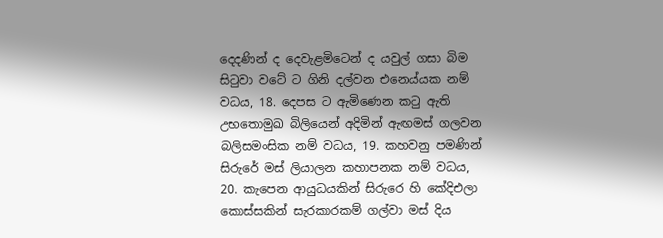දෙදණින් ද දෙවැළමිටෙන් ද යවුල් ගසා බිම සිටුවා වටේ ට ගිනි දල්වන එනෙය්යක නම් වධය, 18. දෙපස ට ඇමිණෙන කටු ඇති උභතොමුඛ බිලියෙන් අදිමින් ඇඟමස් ගලවන බලිසමංසික නම් වධය, 19. කහවනු පමණින් සිරුරේ මස් ලියාලන කහාපනක නම් වධය, 20. කැපෙන ආයුධයකින් සිරුරෙ හි කේදිඑලා කොස්සකින් සැරකාරකම් ගල්වා මස් දිය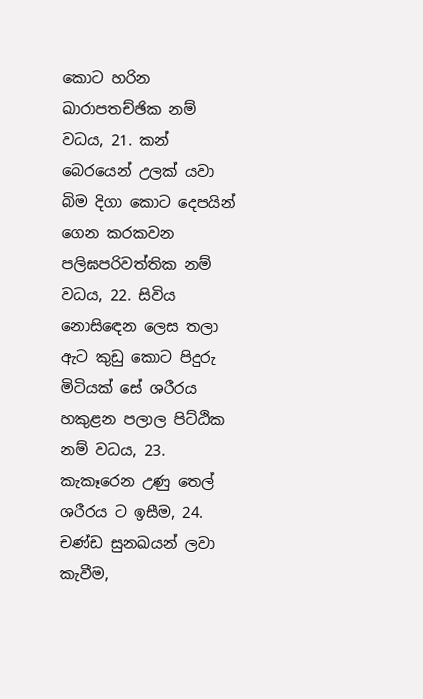කොට හරින ඛාරාපතච්ඡික නම් වධය, 21. කන් බෙරයෙන් උලක්‌ යවා බිම දිගා කොට දෙපයින් ගෙන කරකවන පලිඝපරිවත්තික නම් වධය, 22. සිවිය නොසිඳෙන ලෙස තලා ඇට කුඩු කොට පිදුරු මිටියක් සේ ශරීරය හකුළන පලාල පිට්ඨික නම් වධය, 23. කැකෑරෙන උණු තෙල් ශරීරය ට ඉසීම, 24. චණ්ඩ සුනඛයන් ලවා කැවීම,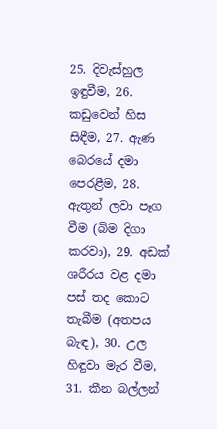25. දිවැස්හුල ඉඳුවීම, 26. කඩුවෙන් හිස සිඳීම, 27. ඇණ බෙරයේ දමා පෙරළීම, 28. ඇතුන් ලවා පෑග වීම (බිම දිගා කරවා), 29. අඩක් ශරීරය වළ දමා පස් තද කොට තැබීම (අතපය බැඳ), 30. උල හිඳුවා මැර වීම, 31. කීන බල්ලන්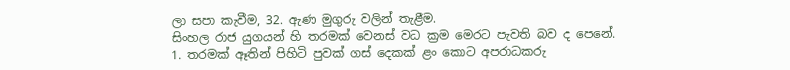ලා සපා කැවීම, 32. ඇණ මුගුරු වලින් තැළීම.
සිංහල රාජ යුගයන් හි තරමක් වෙනස් වධ ක්‍රම මෙරට පැවති බව ද පෙනේ.
1. තරමක් ඈතින් පිහිටි පුවක් ගස් දෙකක් ළං කොට අපරාධකරු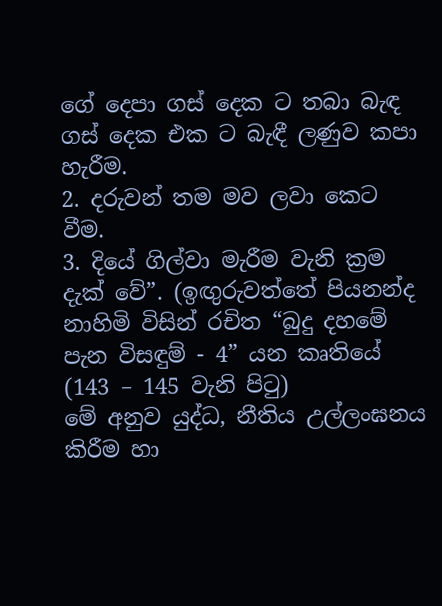ගේ දෙපා ගස් දෙක ට තබා බැඳ ගස් දෙක එක ට බැඳී ලණුව කපා හැරීම.
2. දරුවන් තම මව ලවා කෙට වීම.
3. දියේ ගිල්වා මැරීම වැනි ක්‍රම දැක් වේ”. (ඉඟුරුවත්තේ පියනන්ද නාහිමි විසින් රචිත “බුදු දහමේ පැන විසඳුම් - 4” යන කෘතියේ (143 – 145 වැනි පිටු)
මේ අනුව යුද්ධ, නීතිය උල්ලංඝනය කිරීම හා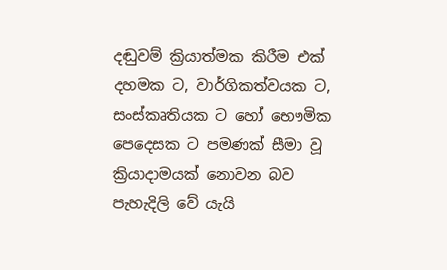දඬුවම් ක්‍රියාත්මක කිරීම එක් දහමක ට, වාර්ගිකත්වයක ට, සංස්කෘතියක ට හෝ භෞමික පෙදෙසක ට පමණක් සීමා වූ ක්‍රියාදාමයක් නොවන බව පැහැදිලි වේ යැයි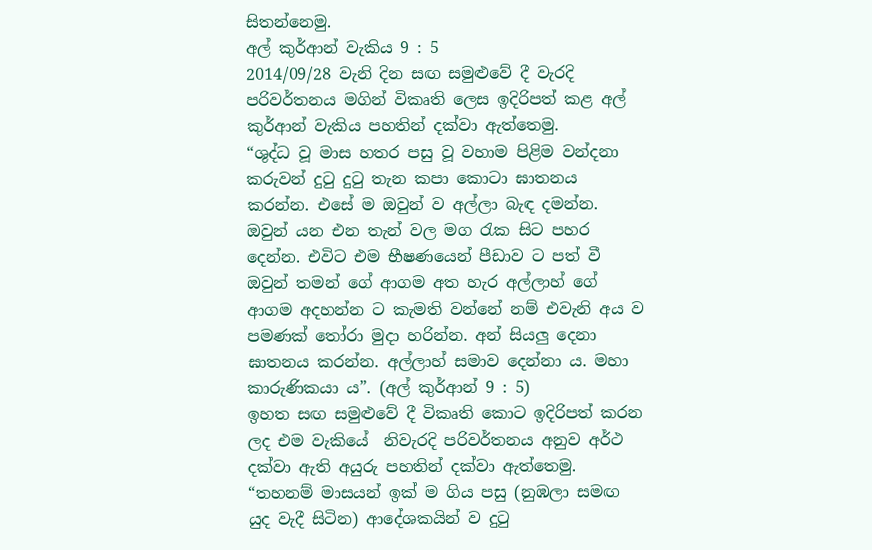සිතන්නෙමු.
අල් කුර්ආන් වැකිය 9 : 5
2014/09/28 වැනි දින සඟ සමුළුවේ දී වැරදි පරිවර්තනය මගින් විකෘති ලෙස ඉදිරිපත් කළ අල් කුර්ආන් වැකිය පහතින් දක්වා ඇත්තෙමු.
“ශුද්ධ වූ මාස හතර පසු වූ වහාම පිළිම වන්දනා කරුවන් දුටු දුටු තැන කපා කොටා ඝාතනය කරන්න. එසේ ම ඔවුන් ව අල්ලා බැඳ දමන්න. ඔවුන් යන එන තැන් වල මග රැක සිට පහර දෙන්න. එවිට එම භීෂණයෙන් පීඩාව ට පත් වී ඔවුන් තමන් ගේ ආගම අත හැර අල්ලාහ් ගේ ආගම අදහන්න ට කැමති වන්නේ නම් එවැනි අය ව පමණක් තෝරා මුදා හරින්න. අන් සියලු දෙනා ඝාතනය කරන්න. අල්ලාහ් සමාව දෙන්නා ය. මහා කාරුණිකයා ය”. (අල් කුර්ආන් 9 : 5)
ඉහත සඟ සමුළුවේ දී විකෘති කොට ඉදිරිපත් කරන ලද එම වැකියේ  නිවැරදි පරිවර්තනය අනුව අර්ථ දක්වා ඇති අයුරු පහතින් දක්වා ඇත්තෙමු.
“තහනම් මාසයන් ඉක් ම ගිය පසු (නුඹලා සමඟ යුද වැදී සිටින) ආදේශකයින් ව දුටු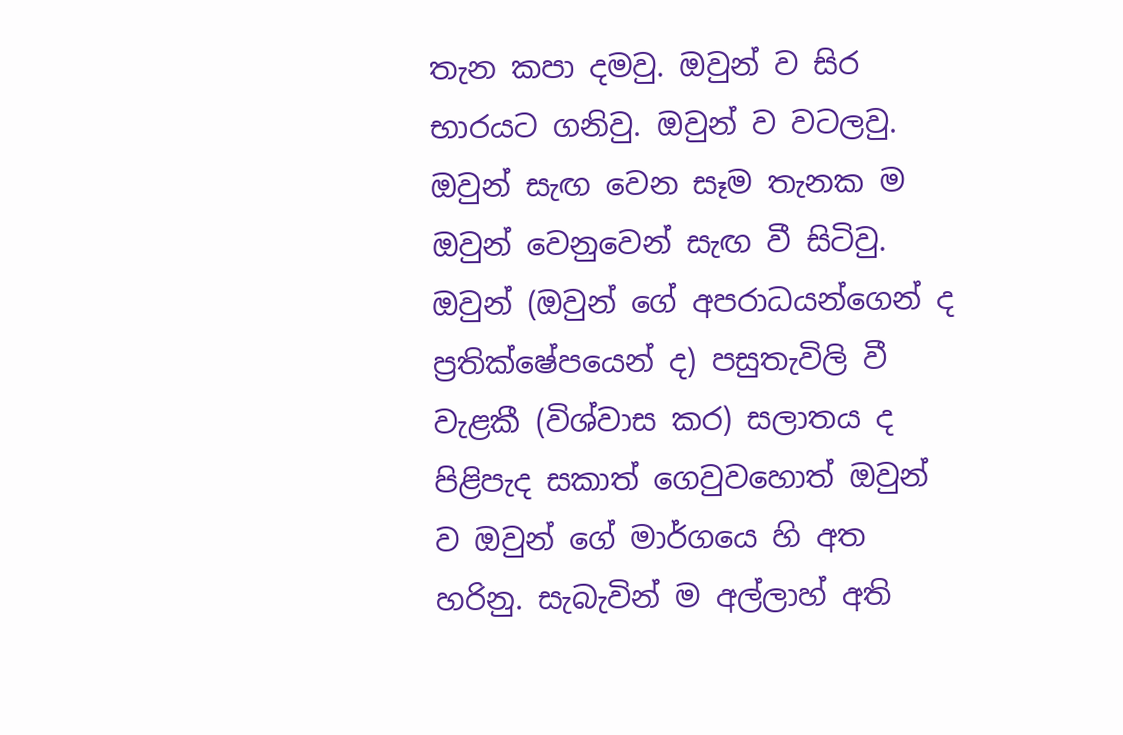තැන කපා දමවු. ඔවුන් ව සිර භාරයට ගනිවු. ඔවුන් ව වටලවු. ඔවුන් සැඟ වෙන සෑම තැනක ම ඔවුන් වෙනුවෙන් සැඟ වී සිටිවු. ඔවුන් (ඔවුන් ගේ අපරාධයන්ගෙන් ද ප්‍රතික්ෂේපයෙන් ද) පසුතැවිලි වී වැළකී (විශ්වාස කර) සලාතය ද පිළිපැද සකාත් ගෙවුවහොත් ඔවුන් ව ඔවුන් ගේ මාර්ගයෙ හි අත හරිනු. සැබැවින් ම අල්ලාහ් අති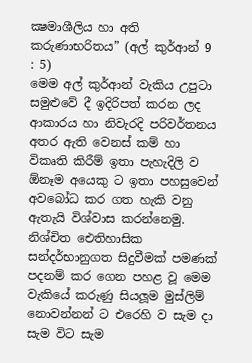ක්‍ෂමාශීලිය හා අති කරුණාභරිතය” (අල් කුර්ආන් 9 : 5)
මෙම අල් කුර්ආන් වැකිය උපුටා සමුළුවේ දී ඉදිරිපත් කරන ලද ආකාරය හා නිවැරදි පරිවර්තනය අතර ඇති වෙනස් කම් හා විකෘති කිරීම් ඉතා පැහැදිලි ව ඕනෑම අයෙකු ට ඉතා පහසුවෙන් අවබෝධ කර ගත හැකි වනු ඇතැයි විශ්වාස කරන්නෙමු. නිශ්චිත ඓතිහාසික සන්දර්භානුගත සිදුවීමක් පමණක් පදනම් කර ගෙන පහළ වූ මෙම වැකියේ කරුණු සියලූම මුස්ලිම් නොවන්නන් ට එරෙහි ව සැම දා සැම විට සැම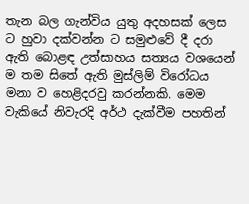තැන බල ගැන්විය යුතු අදහසක් ලෙස ට හුවා දක්වන්න ට සමුළුවේ දී දරා ඇති බොළඳ උත්සාහය සත්‍යය වශයෙන් ම තම සිතේ ඇති මුස්ලිම් විරෝධය මනා ව හෙළිදරවු කරන්නකි. මෙම වැකියේ නිවැරදි අර්ථ දැක්වීම පහතින්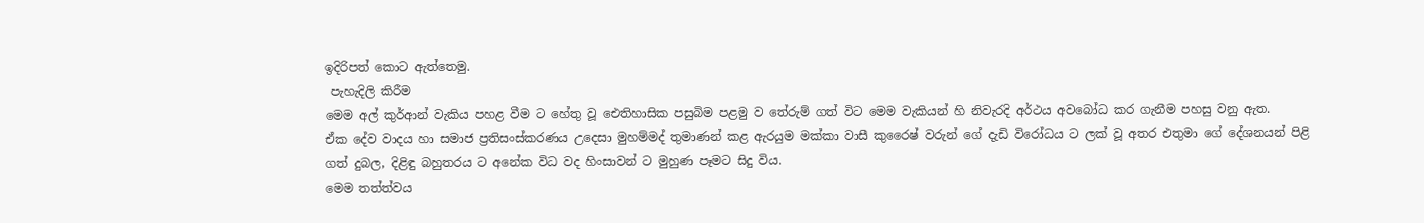ඉදිරිපත් කොට ඇත්තෙමු.
 පැහැදිලි කිරීම
මෙම අල් කුර්ආන් වැකිය පහළ වීම ට හේතු වූ ඓතිහාසික පසුබිම පළමු ව තේරුම් ගත් විට මෙම වැකියන් හි නිවැරදි අර්ථය අවබෝධ කර ගැනීම පහසු වනු ඇත.
ඒක දේව වාදය හා සමාජ ප්‍රතිසංස්කරණය උදෙසා මුහම්මද් තුමාණන් කළ ඇරයුම මක්කා වාසී කුරෛෂ් වරුන් ගේ දැඩි විරෝධය ට ලක් වූ අතර එතුමා ගේ දේශනයන් පිළි ගත් දුබල, දිළිඳු බහුතරය ට අනේක විධ වද හිංසාවන් ට මුහුණ පෑමට සිදු විය.
මෙම තත්ත්වය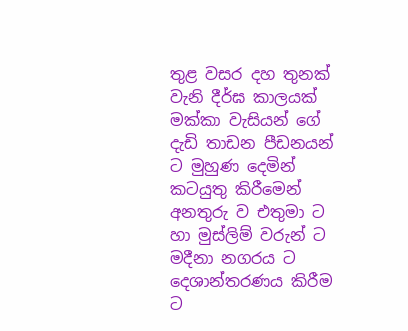තුළ වසර දහ තුනක් වැනි දීර්ඝ කාලයක් මක්කා වැසියන් ගේ දැඩි තාඩන පීඩනයන් ට මුහුණ දෙමින් කටයුතු කිරීමෙන් අනතුරු ව එතුමා ට හා මුස්ලිම් වරුන් ට මදීනා නගරය ට  දෙශාන්තරණය කිරීම ට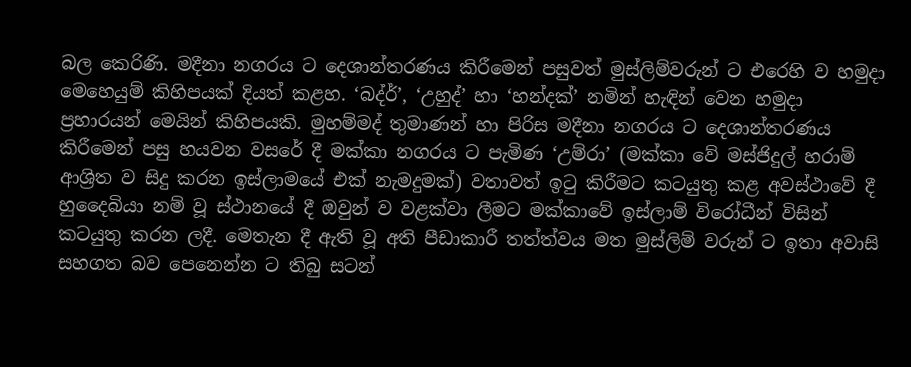බල කෙරිණි. මදීනා නගරය ට දෙශාන්තරණය කිරීමෙන් පසුවත් මුස්ලිම්වරුන් ට එරෙහි ව හමුදා මෙහෙයුම් කිහිපයක් දියත් කළහ. ‘බද්ර්’, ‘උහුද්’ හා ‘හන්දක්’ නමින් හැඳින් වෙන හමුදා ප්‍රහාරයන් මෙයින් කිහිපයකි. මුහම්මද් තුමාණන් හා පිරිස මදීනා නගරය ට දෙශාන්තරණය කිරීමෙන් පසු හයවන වසරේ දී මක්කා නගරය ට පැමිණ ‘උම්රා’ (මක්කා වේ මස්ජිදුල් හරාම් ආශ්‍රිත ව සිදු කරන ඉස්ලාමයේ එක් නැමදුමක්) වතාවත් ඉටු කිරීමට කටයුතු කළ අවස්ථාවේ දී හුදෛබියා නම් වූ ස්ථානයේ දී ඔවුන් ව වළක්වා ලීමට මක්කාවේ ඉස්ලාම් විරෝධීන් විසින් කටයුතු කරන ලදී. මෙතැන දී ඇති වූ අති පීඩාකාරී තත්ත්වය මත මුස්ලිම් වරුන් ට ඉතා අවාසි සහගත බව පෙනෙන්න ට තිබු සටන්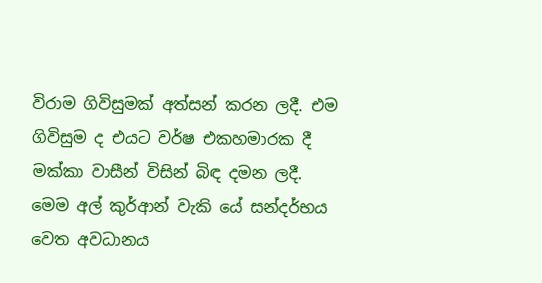විරාම ගිවිසුමක් අත්සන් කරන ලදී. එම ගිවිසුම ද එයට වර්ෂ එකහමාරක දී මක්කා වාසීන් විසින් බිඳ දමන ලදී.
මෙම අල් කුර්ආන් වැකි යේ සන්දර්භය වෙත අවධානය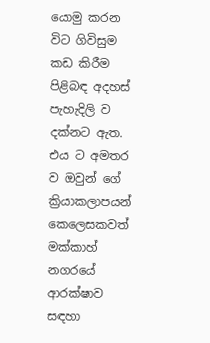යොමු කරන විට ගිවිසුම කඩ කිරීම පිළිබඳ අදහස් පැහැදිලි ව දක්නට ඇත. එය ට අමතර ව ඔවුන් ගේ ක්‍රියාකලාපයන් කෙලෙසකවත් මක්කාහ් නගරයේ ආරක්ෂාව සඳහා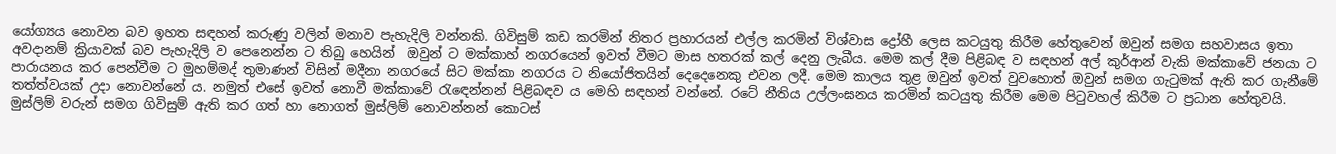යෝග්‍යය නොවන බව ඉහත සඳහන් කරුණු වලින් මනාව පැහැදිලි වන්නකි. ගිවිසුම් කඩ කරමින් නිතර ප්‍රහාරයන් එල්ල කරමින් විශ්වාස ද්‍රෝහී ලෙස කටයුතු කිරීම හේතුවෙන් ඔවුන් සමග සහවාසය ඉතා අවදානම් ක්‍රියාවක් බව පැහැදිලි ව පෙනෙන්න ට තිබු හෙයින්  ඔවුන් ට මක්කාහ් නගරයෙන් ඉවත් වීමට මාස හතරක් කල් දෙනු ලැබීය. මෙම කල් දීම පිළිබඳ ව සඳහන් අල් කුර්ආන් වැකි මක්කාවේ ජනයා ට පාරායනය කර පෙන්වීම ට මුහම්මද් තුමාණන් විසින් මදීනා නගරයේ සිට මක්කා නගරය ට නියෝජිතයින් දෙදෙනෙකු එවන ලදී. මෙම කාලය තුළ ඔවුන් ඉවත් වුවහොත් ඔවුන් සමග ගැටුමක් ඇති කර ගැනීමේ තත්ත්වයක් උදා නොවන්නේ ය. නමුත් එසේ ඉවත් නොවී මක්කාවේ රැඳෙන්නන් පිළිබඳව ය මෙහි සඳහන් වන්නේ. රටේ නීතිය උල්ලංඝනය කරමින් කටයුතු කිරීම මෙම පිටුවහල් කිරීම ට ප්‍රධාන හේතුවයි.
මුස්ලිම් වරුන් සමග ගිවිසුම් ඇති කර ගත් හා නොගත් මුස්ලිම් නොවන්නන් කොටස්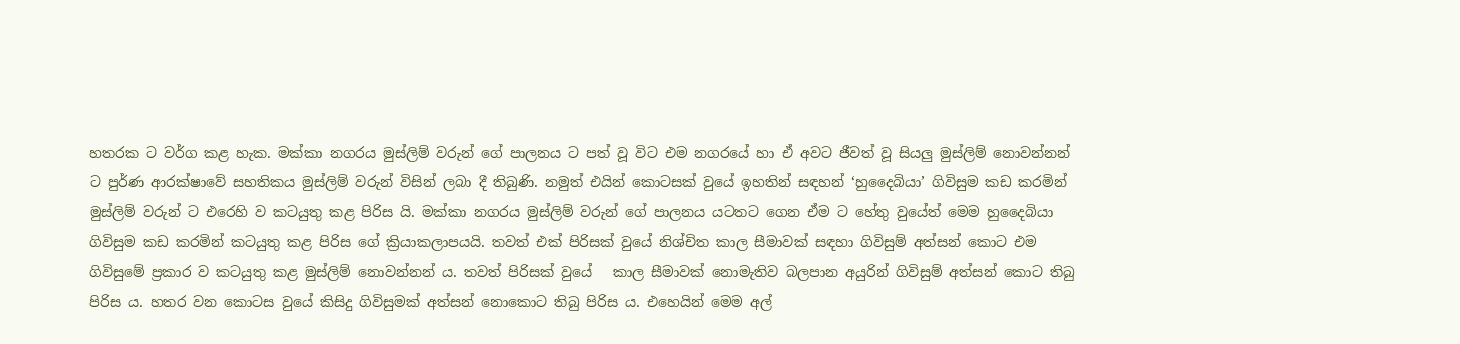හතරක ට වර්ග කළ හැක. මක්කා නගරය මුස්ලිම් වරුන් ගේ පාලනය ට පත් වූ විට එම නගරයේ හා ඒ අවට ජීවත් වූ සියලු මුස්ලිම් නොවන්නන් ට පුර්ණ ආරක්ෂාවේ සහතිකය මුස්ලිම් වරුන් විසින් ලබා දී තිබුණි. නමුත් එයින් කොටසක් වුයේ ඉහතින් සඳහන් ‘හුදෛබියා’ ගිවිසුම කඩ කරමින් මුස්ලිම් වරුන් ට එරෙහි ව කටයුතු කළ පිරිස යි. මක්කා නගරය මුස්ලිම් වරුන් ගේ පාලනය යටතට ගෙන ඒම ට හේතු වුයේත් මෙම හුදෛබියා ගිවිසුම කඩ කරමින් කටයුතු කළ පිරිස ගේ ක්‍රියාකලාපයයි. තවත් එක් පිරිසක් වුයේ නිශ්චිත කාල සීමාවක් සඳහා ගිවිසුම් අත්සන් කොට එම ගිවිසුමේ ප්‍රකාර ව කටයුතු කළ මුස්ලිම් නොවන්නන් ය. තවත් පිරිසක් වුයේ   කාල සීමාවක් නොමැතිව බලපාන අයුරින් ගිවිසුම් අත්සන් කොට තිබු පිරිස ය. හතර වන කොටස වුයේ කිසිදු ගිවිසුමක් අත්සන් නොකොට තිබු පිරිස ය. එහෙයින් මෙම අල්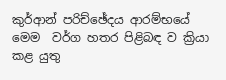කුර්ආන් පරිච්ඡේදය ආරම්භයේ මෙම  වර්ග හතර පිළිබඳ ව ක්‍රියා කළ යුතු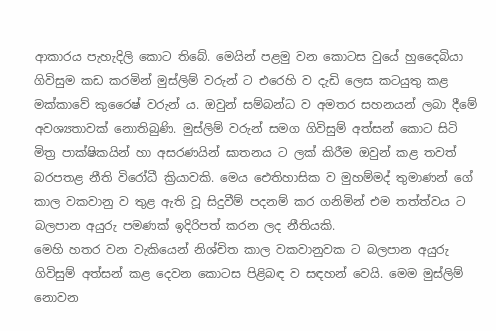ආකාරය පැහැදිලි කොට තිබේ. මෙයින් පළමු වන කොටස වුයේ හුදෛබියා ගිවිසුම කඩ කරමින් මුස්ලිම් වරුන් ට එරෙහි ව දැඩි ලෙස කටයුතු කළ මක්කාවේ කුරෛෂ් වරුන් ය. ඔවුන් සම්බන්ධ ව අමතර සහනයන් ලබා දීමේ අවශ්‍යතාවක් නොතිබුණි. මුස්ලිම් වරුන් සමග ගිවිසුම් අත්සන් කොට සිටි මිත්‍ර පාක්ෂිකයින් හා අසරණයින් ඝාතනය ට ලක් කිරීම ඔවුන් කළ තවත් බරපතළ නීති විරෝධී ක්‍රියාවකි. මෙය ඓතිහාසික ව මුහම්මද් තුමාණන් ගේ කාල වකවානු ව තුළ ඇති වූ සිදුවීම් පදනම් කර ගනිමින් එම තත්ත්වය ට බලපාන අයුරු පමණක් ඉදිරිපත් කරන ලද නීතියකි.
මෙහි හතර වන වැකියෙන් නිශ්චිත කාල වකවානුවක ට බලපාන අයුරු ගිවිසුම් අත්සන් කළ දෙවන කොටස පිළිබඳ ව සඳහන් වෙයි. මෙම මුස්ලිම් නොවන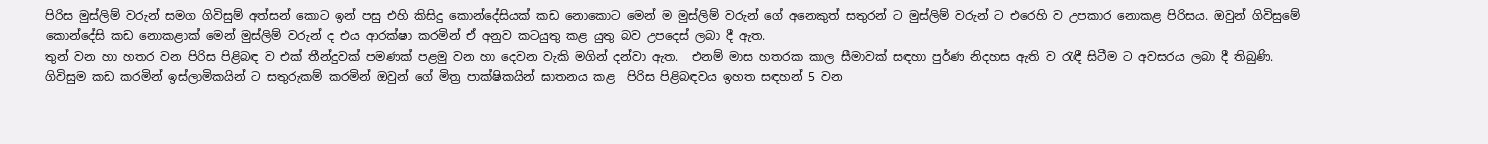පිරිස මුස්ලිම් වරුන් සමග ගිවිසුම් අත්සන් කොට ඉන් පසු එහි කිසිදු කොන්දේසියක් කඩ නොකොට මෙන් ම මුස්ලිම් වරුන් ගේ අනෙකුත් සතුරන් ට මුස්ලිම් වරුන් ට එරෙහි ව උපකාර නොකළ පිරිසය. ඔවුන් ගිවිසුමේ කොන්දේසි කඩ නොකළාක් මෙන් මුස්ලිම් වරුන් ද එය ආරක්ෂා කරමින් ඒ අනුව කටයුතු කළ යුතු බව උපදෙස් ලබා දී ඇත.
තුන් වන හා හතර වන පිරිස පිළිබඳ ව එක් තීන්දුවක් පමණක් පළමු වන හා දෙවන වැකි මගින් දන්වා ඇත.  එනම් මාස හතරක කාල සීමාවක් සඳහා පුර්ණ නිදහස ඇති ව රැඳී සිටීම ට අවසරය ලබා දී තිබුණි.
ගිවිසුම කඩ කරමින් ඉස්ලාමිකයින් ට සතුරුකම් කරමින් ඔවුන් ගේ මිත්‍ර පාක්ෂිකයින් ඝාතනය කළ  පිරිස පිළිබඳවය ඉහත සඳහන් 5 වන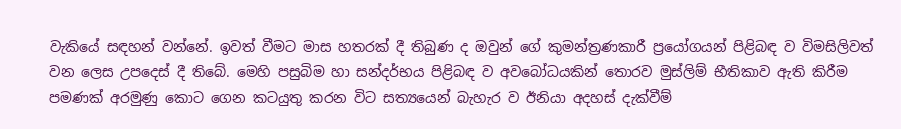වැකියේ සඳහන් වන්නේ. ඉවත් වීමට මාස හතරක් දී තිබුණ ද ඔවුන් ගේ කුමන්ත්‍රණකාරී ප්‍රයෝගයන් පිළිබඳ ව විමසිලිවත් වන ලෙස උපදෙස් දී තිබේ. මෙහි පසුබිම හා සන්දර්භය පිළිබඳ ව අවබෝධයකින් තොරව මුස්ලිම් භීතිකාව ඇති කිරීම පමණක් අරමුණු කොට ගෙන කටයුතු කරන විට සත්‍යයෙන් බැහැර ව ඊනියා අදහස් දැක්වීම්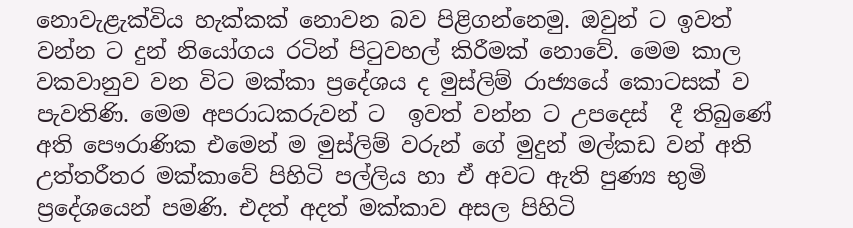නොවැළැක්විය හැක්කක් නොවන බව පිළිගන්නෙමු. ඔවුන් ට ඉවත් වන්න ට දුන් නියෝගය රටින් පිටුවහල් කිරීමක් නොවේ. මෙම කාල වකවානුව වන විට මක්කා ප්‍රදේශය ද මුස්ලිම් රාජ්‍යයේ කොටසක් ව පැවතිණි. මෙම අපරාධකරුවන් ට  ඉවත් වන්න ට උපදෙස්  දී තිබුණේ අති පෞරාණික එමෙන් ම මුස්ලිම් වරුන් ගේ මුදුන් මල්කඩ වන් අති උත්තරීතර මක්කාවේ පිහිටි පල්ලිය හා ඒ අවට ඇති පුණ්‍ය භුමි ප්‍රදේශයෙන් පමණි. එදත් අදත් මක්කාව අසල පිහිටි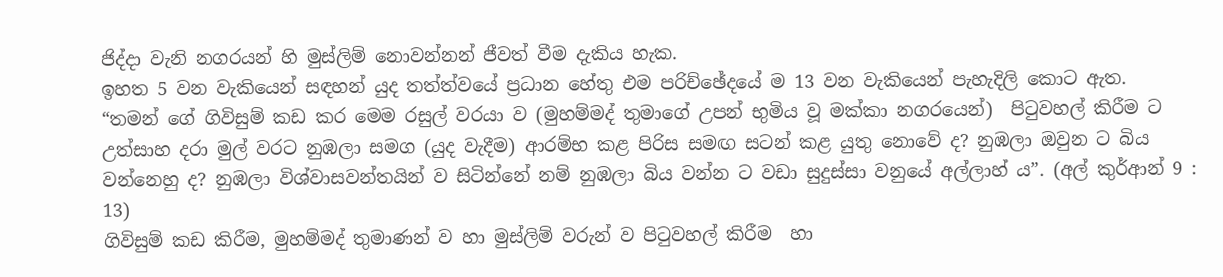ජිද්දා වැනි නගරයන් හි මුස්ලිම් නොවන්නන් ජීවත් වීම දැකිය හැක.
ඉහත 5 වන වැකියෙන් සඳහන් යුද තත්ත්වයේ ප්‍රධාන හේතු එම පරිච්ඡේදයේ ම 13 වන වැකියෙන් පැහැදිලි කොට ඇත.
“තමන් ගේ ගිවිසුම් කඩ කර මෙම රසුල් වරයා ව (මුහම්මද් තුමාගේ උපන් භුමිය වූ මක්කා නගරයෙන්)  පිටුවහල් කිරීම ට උත්සාහ දරා මුල් වරට නුඹලා සමග (යුද වැදීම) ආරම්භ කළ පිරිස සමඟ සටන් කළ යුතු නොවේ ද? නුඹලා ඔවුන ට බිය වන්නෙහු ද? නුඹලා විශ්වාසවන්තයින් ව සිටින්නේ නම් නුඹලා බිය වන්න ට වඩා සුදුස්සා වනුයේ අල්ලාහ් ය”. (අල් කුර්ආන් 9 : 13)
ගිවිසුම් කඩ කිරීම, මුහම්මද් තුමාණන් ව හා මුස්ලිම් වරුන් ව පිටුවහල් කිරීම  හා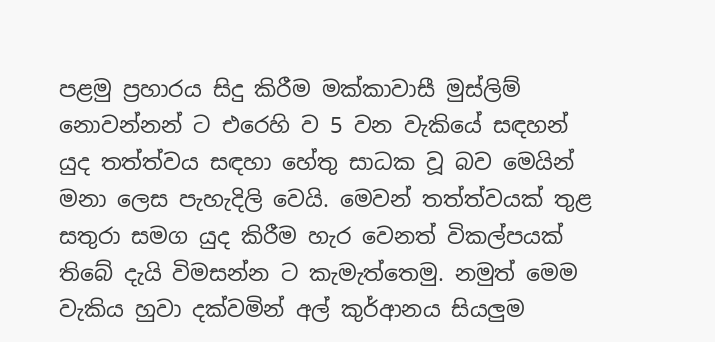පළමු ප්‍රහාරය සිදු කිරීම මක්කාවාසී මුස්ලිම් නොවන්නන් ට එරෙහි ව 5 වන වැකියේ සඳහන් යුද තත්ත්වය සඳහා හේතු සාධක වූ බව මෙයින් මනා ලෙස පැහැදිලි වෙයි. මෙවන් තත්ත්වයක් තුළ සතුරා සමග යුද කිරීම හැර වෙනත් විකල්පයක් තිබේ දැයි විමසන්න ට කැමැත්තෙමු. නමුත් මෙම වැකිය හුවා දක්වමින් අල් කුර්ආනය සියලුම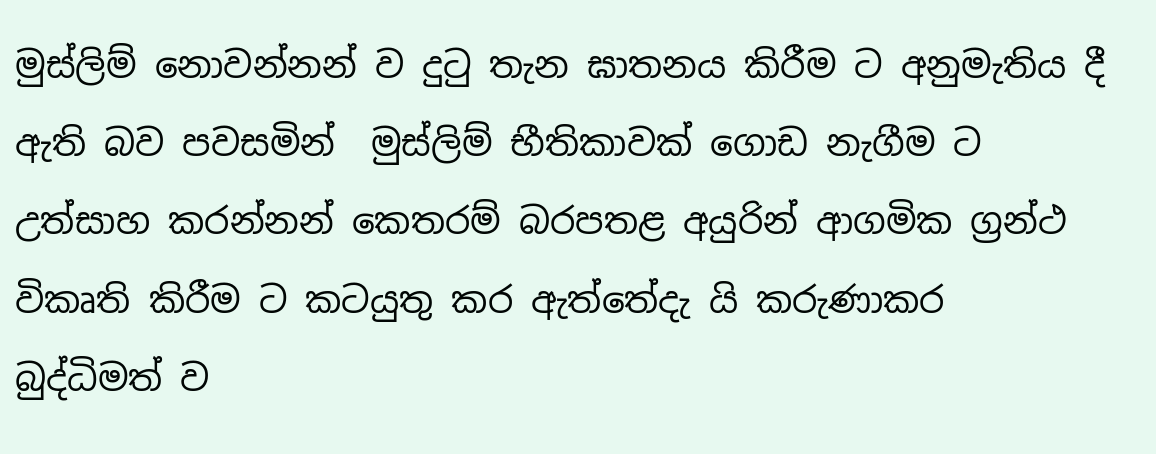මුස්ලිම් නොවන්නන් ව දුටු තැන ඝාතනය කිරීම ට අනුමැතිය දී ඇති බව පවසමින්  මුස්ලිම් භීතිකාවක් ගොඩ නැගීම ට උත්සාහ කරන්නන් කෙතරම් බරපතළ අයුරින් ආගමික ග්‍රන්ථ විකෘති කිරීම ට කටයුතු කර ඇත්තේදැ යි කරුණාකර බුද්ධිමත් ව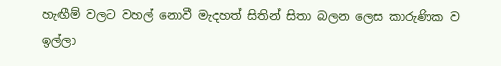හැඟීම් වලට වහල් නොවී මැදහත් සිතින් සිතා බලන ලෙස කාරුණික ව ඉල්ලා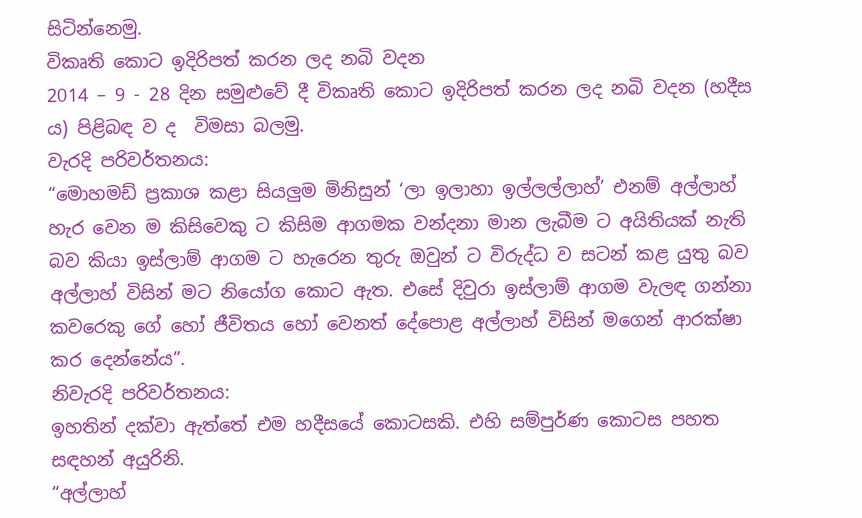සිටින්නෙමු.
විකෘති කොට ඉදිරිපත් කරන ලද නබි වදන
2014 – 9 - 28 දින සමුළුවේ දී විකෘති කොට ඉදිරිපත් කරන ලද නබි වදන (හදීස ය) පිළිබඳ ව ද  විමසා බලමු.
වැරදි පරිවර්තනය:
“මොහමඩ් ප්‍රකාශ කළා සියලුම මිනිසුන් ‘ලා ඉලාහා ඉල්ලල්ලාහ්’ එනම් අල්ලාහ් හැර වෙන ම කිසිවෙකු ට කිසිම ආගමක වන්දනා මාන ලැබීම ට අයිතියක් නැති බව කියා ඉස්ලාම් ආගම ට හැරෙන තුරු ඔවුන් ට විරුද්ධ ව සටන් කළ යුතු බව අල්ලාහ් විසින් මට නියෝග කොට ඇත. එසේ දිවුරා ඉස්ලාම් ආගම වැලඳ ගන්නා කවරෙකු ගේ හෝ ජීවිතය හෝ වෙනත් දේපොළ අල්ලාහ් විසින් මගෙන් ආරක්ෂා කර දෙන්නේය”.
නිවැරදි පරිවර්තනය:
ඉහතින් දක්වා ඇත්තේ එම හදීසයේ කොටසකි. එහි සම්පුර්ණ කොටස පහත සඳහන් අයුරිනි.
“අල්ලාහ්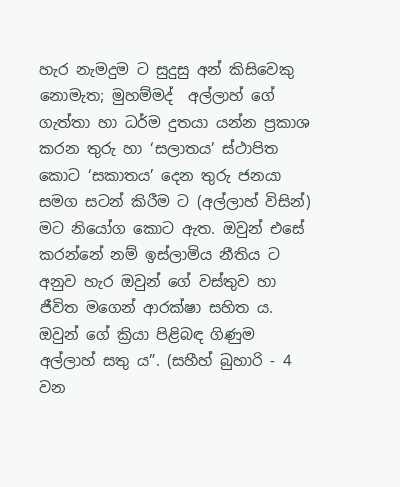හැර නැමදුම ට සුදුසු අන් කිසිවෙකු නොමැත; මුහම්මද්  අල්ලාහ් ගේ ගැත්තා හා ධර්ම දුතයා යන්න ප්‍රකාශ කරන තුරු හා ‘සලාතය’ ස්ථාපිත කොට ‘සකාතය’ දෙන තුරු ජනයා සමග සටන් කිරීම ට (අල්ලාහ් විසින්) මට නියෝග කොට ඇත. ඔවුන් එසේ කරන්නේ නම් ඉස්ලාමිය නීතිය ට අනුව හැර ඔවුන් ගේ වස්තුව හා ජීවිත මගෙන් ආරක්ෂා සහිත ය. ඔවුන් ගේ ක්‍රියා පිළිබඳ ගිණුම අල්ලාහ් සතු ය”. (සහීහ් බුහාරි - 4 වන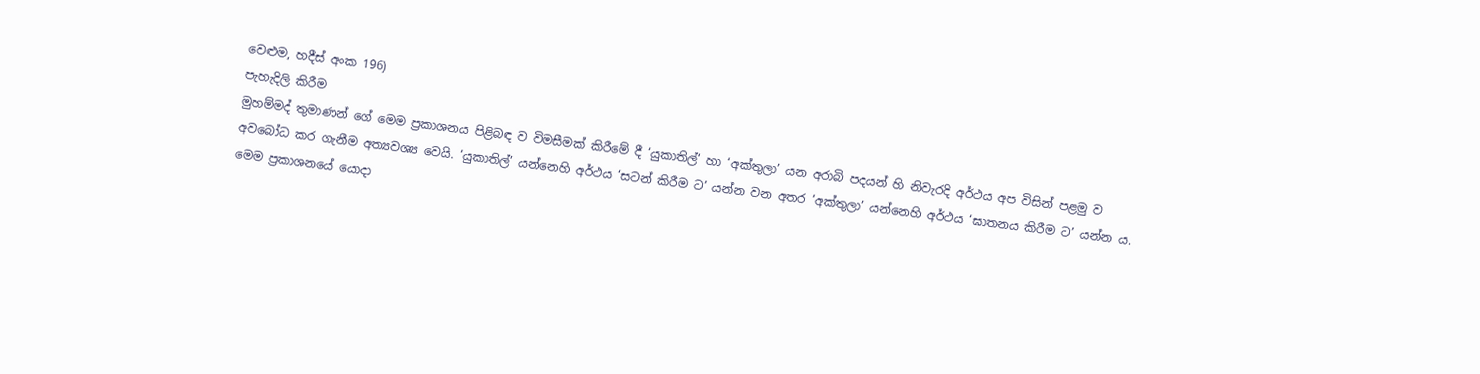වෙළුම, හදීස් අංක 196)
පැහැදිලි කිරීම
මුහම්මද් තුමාණන් ගේ මෙම ප්‍රකාශනය පිළිබඳ ව විමසීමක් කිරීමේ දී ‘යුකාතිල්’ හා ‘අක්තුලා’ යන අරාබි පදයන් හි නිවැරදි අර්ථය අප විසින් පළමු ව අවබෝධ කර ගැනීම අත්‍යවශ්‍ය වෙයි. ‘යුකාතිල්’ යන්නෙහි අර්ථය ‘සටන් කිරීම ට’ යන්න වන අතර ‘අක්තුලා’ යන්නෙහි අර්ථය ‘ඝාතනය කිරීම ට’ යන්න ය. මෙම ප්‍රකාශනයේ යොදා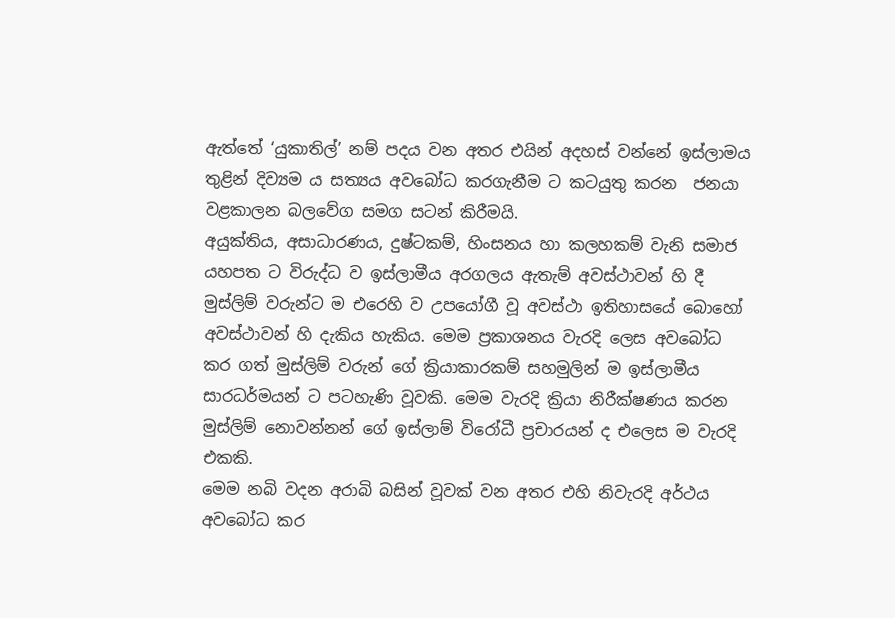ඇත්තේ ‘යුකාතිල්’ නම් පදය වන අතර එයින් අදහස් වන්නේ ඉස්ලාමය තුළින් දිව්‍යම ය සත්‍යය අවබෝධ කරගැනීම ට කටයුතු කරන  ජනයා වළකාලන බලවේග සමග සටන් කිරීමයි.
අයුක්තිය, අසාධාරණය, දුෂ්ටකම්, හිංසනය හා කලහකම් වැනි සමාජ යහපත ට විරුද්ධ ව ඉස්ලාමීය අරගලය ඇතැම් අවස්ථාවන් හි දී මුස්ලිම් වරුන්ට ම එරෙහි ව උපයෝගී වූ අවස්ථා ඉතිහාසයේ බොහෝ අවස්ථාවන් හි දැකිය හැකිය. මෙම ප්‍රකාශනය වැරදි ලෙස අවබෝධ කර ගත් මුස්ලිම් වරුන් ගේ ක්‍රියාකාරකම් සහමුලින් ම ඉස්ලාමීය සාරධර්මයන් ට පටහැණි වූවකි. මෙම වැරදි ක්‍රියා නිරීක්ෂණය කරන මුස්ලිම් නොවන්නන් ගේ ඉස්ලාම් විරෝධී ප්‍රචාරයන් ද එලෙස ම වැරදි එකකි.
මෙම නබි වදන අරාබි බසින් වූවක් වන අතර එහි නිවැරදි අර්ථය අවබෝධ කර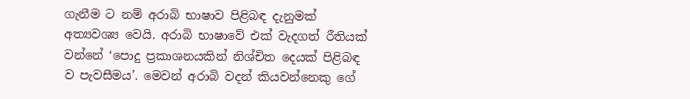ගැනීම ට නම් අරාබි භාෂාව පිළිබඳ දැනුමක් අත්‍යවශ්‍ය වෙයි. අරාබි භාෂාවේ එක් වැදගත් රීතියක් වන්නේ ‘පොදු ප්‍රකාශනයකින් නිශ්චිත දෙයක් පිළිබඳ ව පැවසීමය’. මෙවන් අරාබි වදන් කියවන්නෙකු ගේ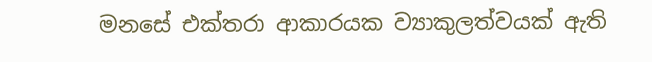මනසේ එක්තරා ආකාරයක ව්‍යාකුලත්වයක් ඇති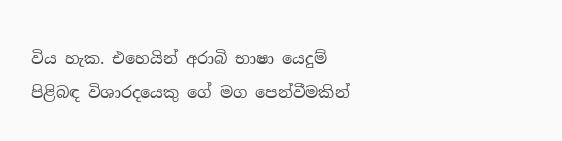විය හැක. එහෙයින් අරාබි භාෂා යෙදුම් පිළිබඳ විශාරදයෙකු ගේ මග පෙන්වීමකින්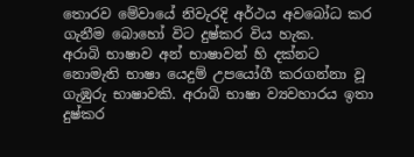තොරව මේවායේ නිවැරදි අර්ථය අවබෝධ කර ගැනීම බොහෝ විට දුෂ්කර විය හැක.
අරාබි භාෂාව අන් භාෂාවන් හි දක්නට නොමැති භාෂා යෙදුම් උපයෝගී කරගන්නා වූ ගැඹුරු භාෂාවකි. අරාබි භාෂා ව්‍යවහාරය ඉතා දුෂ්කර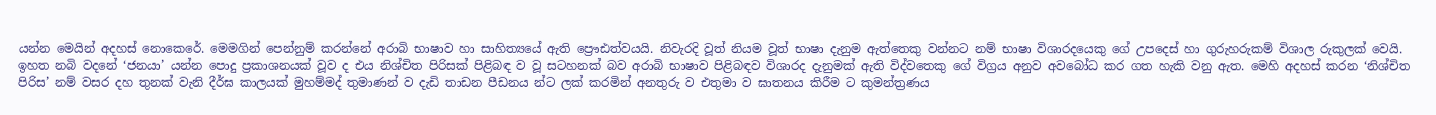යන්න මෙයින් අදහස් නොකෙරේ. මෙමගින් පෙන්නුම් කරන්නේ අරාබි භාෂාව හා සාහිත්‍යයේ ඇති ප්‍රෞඪත්වයයි. නිවැරදි වූත් නියම වූත් භාෂා දැනුම ඇත්තෙකු වන්නට නම් භාෂා විශාරදයෙකු ගේ උපදෙස් හා ගුරුහරුකම් විශාල රුකුලක් වෙයි.
ඉහත නබි වදනේ ‘ජනයා’ යන්න පොදු ප්‍රකාශනයක් වූව ද එය නිශ්චිත පිරිසක් පිළිබඳ ව වූ සටහනක් බව අරාබි භාෂාව පිළිබඳව විශාරද දැනුමක් ඇති විද්වතෙකු ගේ විග්‍රය අනුව අවබෝධ කර ගත හැකි වනු ඇත. මෙහි අදහස් කරන ‘නිශ්චිත පිරිස’ නම් වසර දහ තුනක් වැනි දීර්ඝ කාලයක් මුහම්මද් තුමාණන් ව දැඩි තාඩන පීඩනය න්ට ලක් කරමින් අනතුරු ව එතුමා ව ඝාතනය කිරීම ට කුමන්ත්‍රණය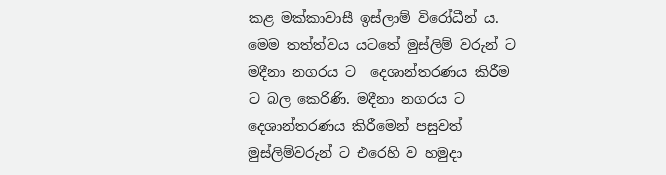කළ මක්කාවාසී ඉස්ලාම් විරෝධීන් ය. මෙම තත්ත්වය යටතේ මුස්ලිම් වරුන් ට මදීනා නගරය ට  දෙශාන්තරණය කිරීම ට බල කෙරිණි. මදීනා නගරය ට දෙශාන්තරණය කිරීමෙන් පසුවත් මුස්ලිම්වරුන් ට එරෙහි ව හමුදා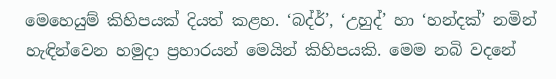මෙහෙයුම් කිහිපයක් දියත් කළහ. ‘බද්ර්’, ‘උහුද්’ හා ‘හන්දක්’ නමින් හැඳින්වෙන හමුදා ප්‍රහාරයන් මෙයින් කිහිපයකි. මෙම නබි වදනේ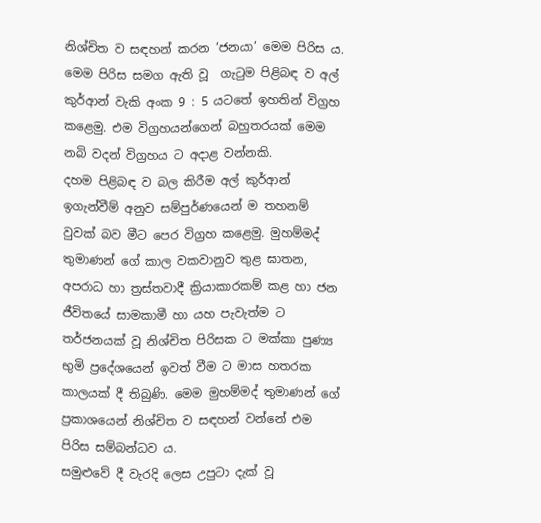නිශ්චිත ව සඳහන් කරන ‘ජනයා’ මෙම පිරිස ය. මෙම පිරිස සමග ඇති වූ  ගැටුම පිළිබඳ ව අල් කුර්ආන් වැකි අංක 9 : 5 යටතේ ඉහතින් විග්‍රහ කළෙමු. එම විග්‍රහයන්ගෙන් බහුතරයක් මෙම නබි වදන් විග්‍රහය ට අදාළ වන්නකි.
දහම පිළිබඳ ව බල කිරීම අල් කුර්ආන් ඉගැන්වීම් අනුව සම්පුර්ණයෙන් ම තහනම් වුවක් බව මීට පෙර විග්‍රහ කළෙමු. මුහම්මද් තුමාණන් ගේ කාල වකවානුව තුළ ඝාතන, අපරාධ හා ත්‍රස්තවාදී ක්‍රියාකාරකම් කළ හා ජන ජීවිතයේ සාමකාමී හා යහ පැවැත්ම ට තර්ජනයක් වූ නිශ්චිත පිරිසක ට මක්කා පුණ්‍ය භුමි ප්‍රදේශයෙන් ඉවත් වීම ට මාස හතරක කාලයක් දී තිබුණි. මෙම මුහම්මද් තුමාණන් ගේ ප්‍රකාශයෙන් නිශ්චිත ව සඳහන් වන්නේ එම පිරිස සම්බන්ධව ය.
සමුළුවේ දී වැරදි ලෙස උපුටා දැක් වූ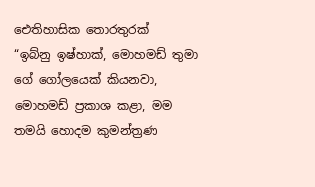ඓතිහාසික තොරතුරක්
“ඉබ්නු ඉෂ්හාක්, මොහමඩ් තුමා ගේ ගෝලයෙක් කියනවා, මොහමඩ් ප්‍රකාශ කළා, මම තමයි හොදම කුමන්ත්‍රණ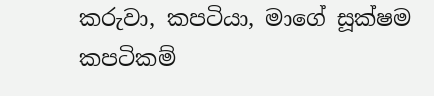කරුවා, කපටියා, මාගේ සූක්ෂම කපටිකම්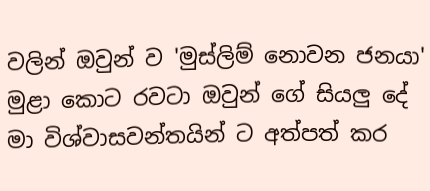වලින් ඔවුන් ව 'මුස්ලිම් නොවන ජනයා' මුළා කොට රවටා ඔවුන් ගේ සියලු දේ මා විශ්වාසවන්තයින් ට අත්පත් කර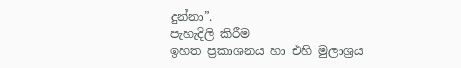දුන්නා”.
පැහැදිලි කිරීම
ඉහත ප්‍රකාශනය හා එහි මුලාශ්‍රය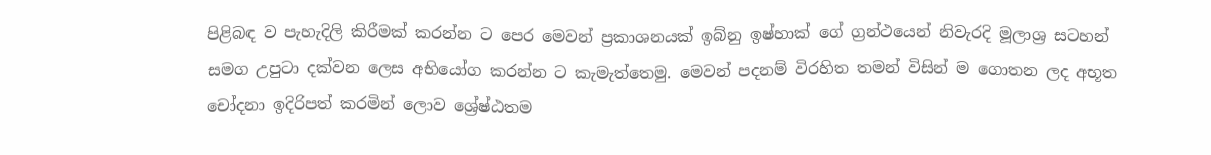පිළිබඳ ව පැහැදිලි කිරීමක් කරන්න ට පෙර මෙවන් ප්‍රකාශනයක් ඉබ්නු ඉෂ්හාක් ගේ ග්‍රන්ථයෙන් නිවැරදි මූලාශ්‍ර සටහන් සමග උපුටා දක්වන ලෙස අභියෝග කරන්න ට කැමැත්තෙමු. මෙවන් පදනම් විරහිත තමන් විසින් ම ගොතන ලද අභූත චෝදනා ඉදිරිපත් කරමින් ලොව ශ්‍රේෂ්ඨතම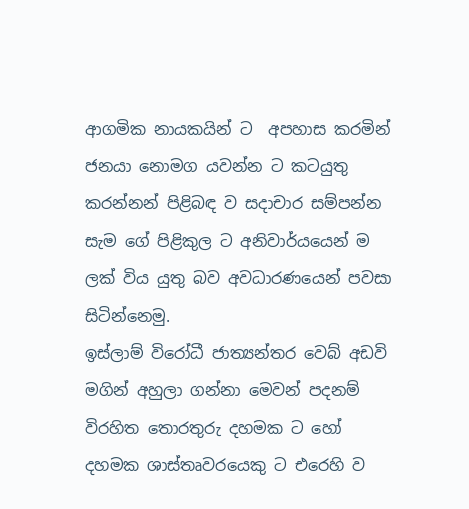ආගමික නායකයින් ට  අපහාස කරමින් ජනයා නොමග යවන්න ට කටයුතු කරන්නන් පිළිබඳ ව සදාචාර සම්පන්න සැම ගේ පිළිකුල ට අනිවාර්යයෙන් ම ලක් විය යුතු බව අවධාරණයෙන් පවසා සිටින්නෙමු.
ඉස්ලාම් විරෝධී ජාත්‍යන්තර වෙබ් අඩවි මගින් අහුලා ගන්නා මෙවන් පදනම් විරහිත තොරතුරු දහමක ට හෝ දහමක ශාස්තෘවරයෙකු ට එරෙහි ව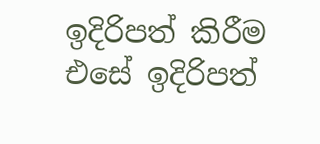ඉදිරිපත් කිරීම එසේ ඉදිරිපත්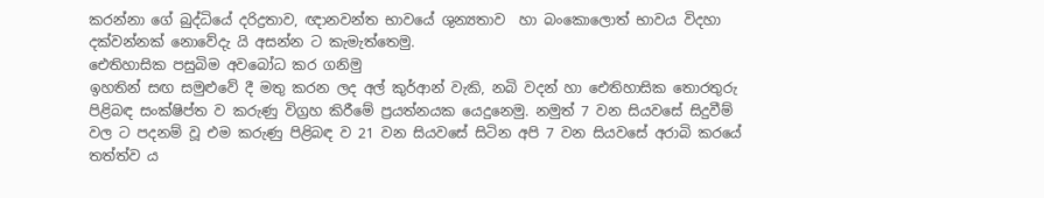කරන්නා ගේ බුද්ධියේ දරිද්‍රතාව, ඥානවන්ත භාවයේ ශුන්‍යතාව  හා බංකොලොත් භාවය විදහා දක්වන්නක් නොවේදැ යි අසන්න ට කැමැත්තෙමු.
ඓතිහාසික පසුබිම අවබෝධ කර ගනිමු
ඉහතින් සඟ සමුළුවේ දී මතු කරන ලද අල් කුර්ආන් වැකි, නබි වදන් හා ඓතිහාසික තොරතුරු පිළිබඳ සංක්ෂිප්ත ව කරුණු විග්‍රහ කිරීමේ ප්‍රයත්නයක යෙදුනෙමු. නමුත් 7 වන සියවසේ සිදුවීම් වල ට පදනම් වූ එම කරුණු පිළිබඳ ව 21 වන සියවසේ සිටින අපි 7 වන සියවසේ අරාබි කරයේ තත්ත්ව ය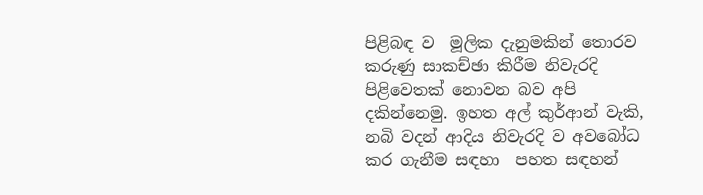පිළිබඳ ව  මූලික දැනුමකින් තොරව කරුණු සාකච්ඡා කිරීම නිවැරදි පිළිවෙතක් නොවන බව අපි දකින්නෙමු. ඉහත අල් කුර්ආන් වැකි, නබි වදන් ආදිය නිවැරදි ව අවබෝධ කර ගැනීම සඳහා  පහත සඳහන්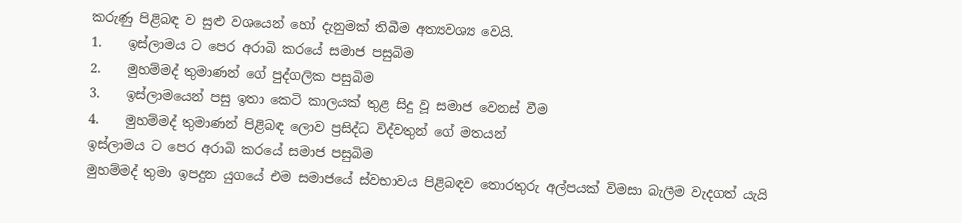කරුණු පිළිබඳ ව සුළු වශයෙන් හෝ දැනුමක් තිබීම අත්‍යවශ්‍ය වෙයි.
1.    ඉස්ලාමය ට පෙර අරාබි කරයේ සමාජ පසුබිම
2.    මුහම්මද් තුමාණන් ගේ පුද්ගලික පසුබිම
3.    ඉස්ලාමයෙන් පසු ඉතා කෙටි කාලයක් තුළ සිදු වූ සමාජ වෙනස් වීම
4.    මුහම්මද් තුමාණන් පිළිබඳ ලොව ප්‍රසිද්ධ විද්වතුන් ගේ මතයන්
ඉස්ලාමය ට පෙර අරාබි කරයේ සමාජ පසුබිම
මුහම්මද් තුමා ඉපදුන යුගයේ එම සමාජයේ ස්වභාවය පිළිබඳව තොරතුරු අල්පයක් විමසා බැලීම වැදගත් යැයි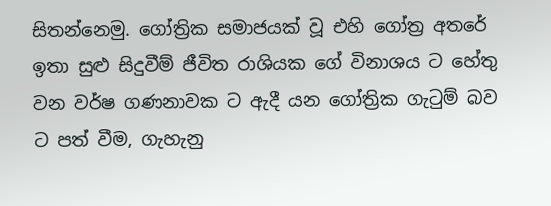සිතන්නෙමු. ගෝත්‍රික සමාජයක් වූ එහි ගෝත්‍ර අතරේ ඉතා සුළු සිදුවීම් ජීවිත රාශියක ගේ විනාශය ට හේතු වන වර්ෂ ගණනාවක ට ඇදී යන ගෝත්‍රික ගැටුම් බව ට පත් වීම, ගැහැනු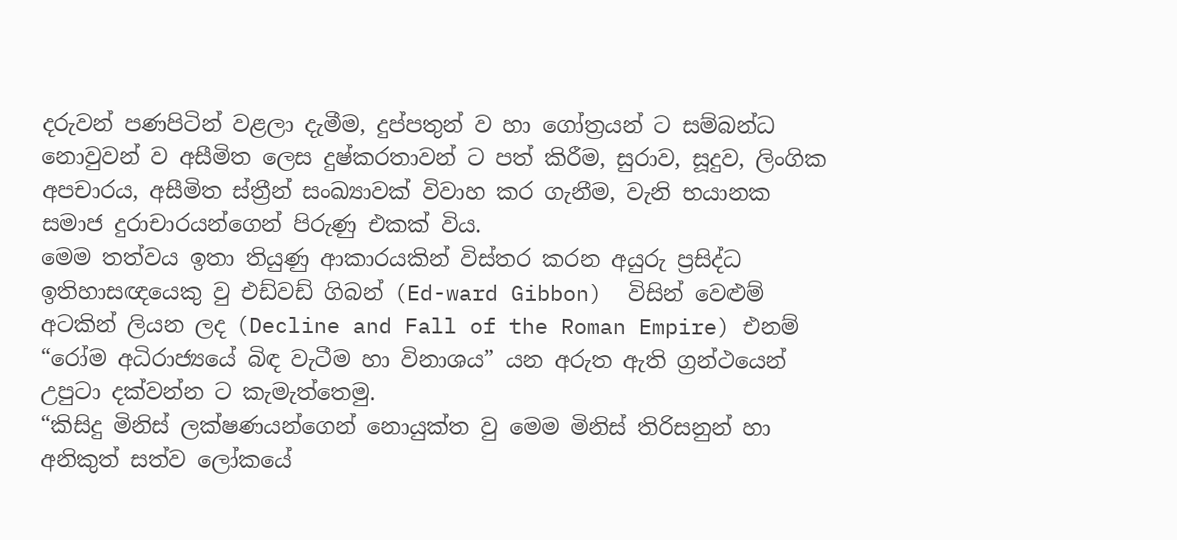දරුවන් පණපිටින් වළලා දැමීම, දුප්පතුන් ව හා ගෝත්‍රයන් ට සම්බන්ධ නොවුවන් ව අසීමිත ලෙස දුෂ්කරතාවන් ට පත් කිරීම, සුරාව, සූදුව, ලිංගික අපචාරය, අසීමිත ස්ත්‍රීන් සංඛ්‍යාවක් විවාහ කර ගැනීම, වැනි භයානක සමාජ දුරාචාරයන්ගෙන් පිරුණු එකක් විය.
මෙම තත්වය ඉතා තියුණු ආකාරයකින් විස්තර කරන අයුරු ප්‍රසිද්ධ ඉතිහාසඥයෙකු වු එඩ්වඩ් ගිබන් (Ed-ward Gibbon)  විසින් වෙළුම් අටකින් ලියන ලද (Decline and Fall of the Roman Empire) එනම් “රෝම අධිරාජ්‍යයේ බිඳ වැටීම හා විනාශය” යන අරුත ඇති ග්‍රන්ථයෙන් උපුටා දක්වන්න ට කැමැත්තෙමු.
“කිසිදු මිනිස් ලක්ෂණයන්ගෙන් නොයුක්ත වු මෙම මිනිස් තිරිසනුන් හා අනිකුත් සත්ව ලෝකයේ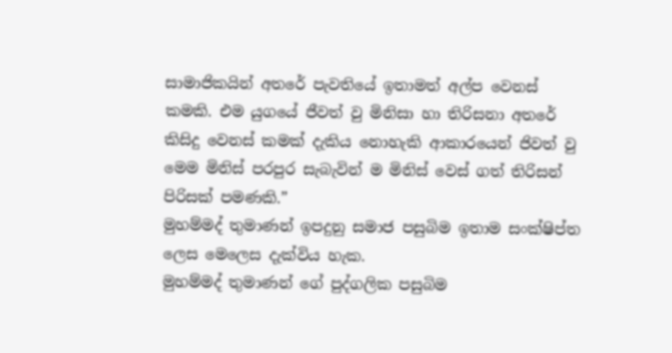සාමාජිකයින් අතරේ පැවතියේ ඉතාමත් අල්ප වෙනස් කමකි. එම යුගයේ ජීවත් වු මිනිසා හා තිරිසනා අතරේ කිසිදු වෙනස් කමක් දැකිය නොහැකි ආකාරයෙන් ජිවත් වු මෙම මිනිස් පරපුර සැබැවින් ම මිනිස් වෙස් ගත් තිරිසන් පිරිසක් පමණකි.”
මුහම්මද් තුමාණන් ඉපදුනු සමාජ පසුබිම ඉතාම සංක්ෂිප්ත ලෙස මෙලෙස දැක්විය හැක.
මුහම්මද් තුමාණන් ගේ පුද්ගලික පසුබිම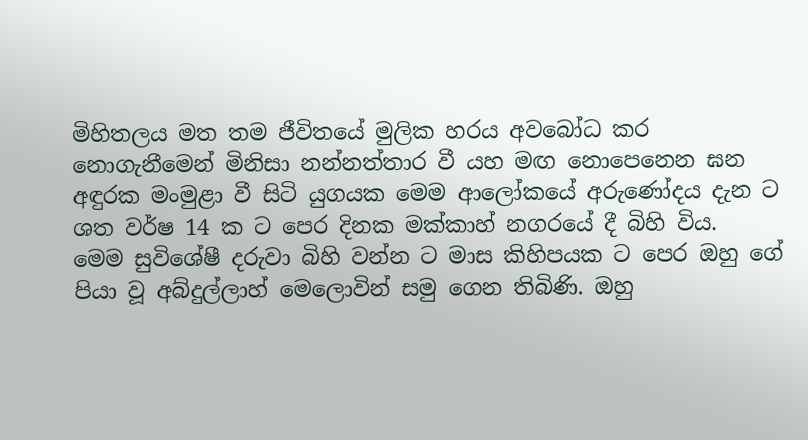මිහිතලය මත තම ජීවිතයේ මුලික හරය අවබෝධ කර නොගැනීමෙන් මිනිසා නන්නත්තාර වී යහ මඟ නොපෙනෙන ඝන අඳුරක මංමුළා වී සිටි යුගයක මෙම ආලෝකයේ අරුණෝදය දැන ට ශත වර්ෂ 14 ක ට පෙර දිනක මක්කාහ් නගරයේ දී බිහි විය.
මෙම සුවිශේෂී දරුවා බිහි වන්න ට මාස කිහිපයක ට පෙර ඔහු ගේ පියා වූ අබ්දුල්ලාහ් මෙලොවින් සමු ගෙන තිබිණි. ඔහු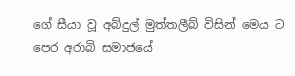ගේ සීයා වූ අබ්දුල් මුත්තලීබ් විසින් මෙය ට පෙර අරාබි සමාජයේ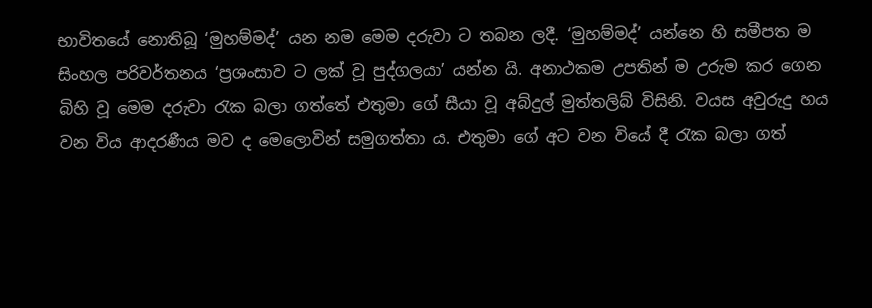භාවිතයේ නොතිබූ ‘මුහම්මද්’ යන නම මෙම දරුවා ට තබන ලදී. ‘මුහම්මද්’ යන්නෙ හි සමීපත ම සිංහල පරිවර්තනය ‘ප්‍රශංසාව ට ලක් වූ පුද්ගලයා’ යන්න යි. අනාථකම උපතින් ම උරුම කර ගෙන බිහි වූ මෙම දරුවා රැක බලා ගත්තේ එතුමා ගේ සීයා වූ අබ්දුල් මුත්තලිබ් විසිනි. වයස අවුරුදු හය වන විය ආදරණීය මව ද මෙලොවින් සමුගත්තා ය. එතුමා ගේ අට වන වියේ දී රැක බලා ගත්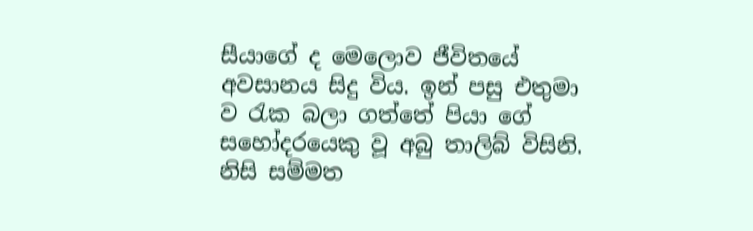සීයාගේ ද මෙලොව ජීවිතයේ අවසානය සිදු විය. ඉන් පසු එතුමා ව රැක බලා ගත්තේ පියා ගේ සහෝදරයෙකු වූ අබු තාලිබ් විසිනි. නිසි සම්මත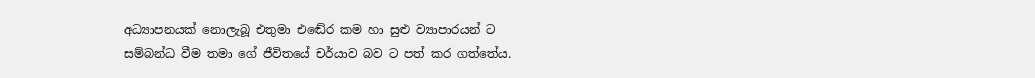අධ්‍යාපනයක් නොලැබූ එතුමා එඬේර කම හා සුළු ව්‍යාපාරයන් ට සම්බන්ධ වීම තමා ගේ ජීවිතයේ චර්යාව බව ට පත් කර ගත්තේය.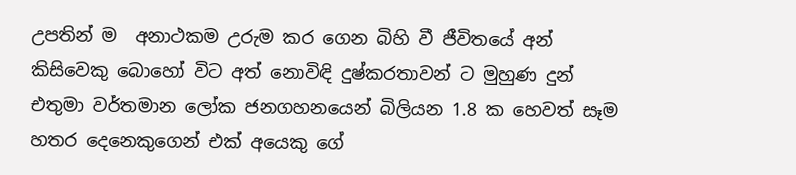උපතින් ම  අනාථකම උරුම කර ගෙන බිහි වී ජීවිතයේ අන් කිසිවෙකු බොහෝ විට අත් නොවිඳි දුෂ්කරතාවන් ට මුහුණ දුන් එතුමා වර්තමාන ලෝක ජනගහනයෙන් බිලියන 1.8 ක හෙවත් සෑම හතර දෙනෙකුගෙන් එක් අයෙකු ගේ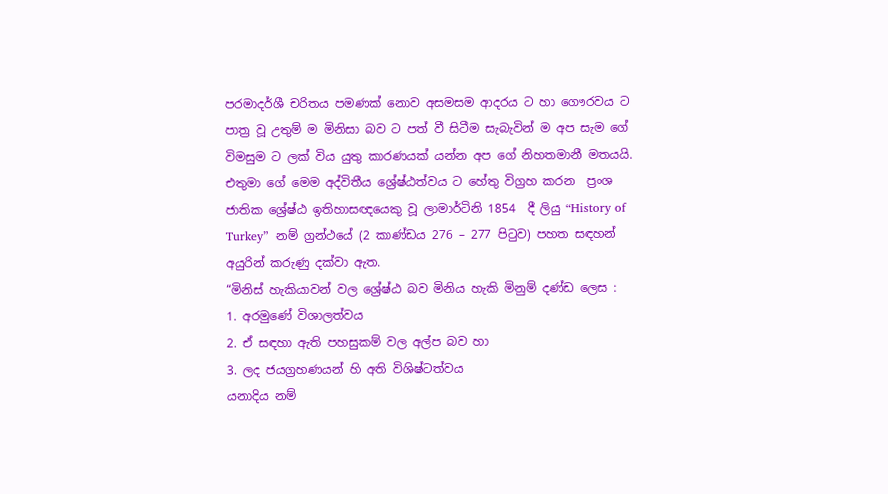පරමාදර්ශී චරිතය පමණක් නොව අසමසම ආදරය ට හා ගෞරවය ට පාත්‍ර වූ උතුම් ම මිනිසා බව ට පත් වී සිටීම සැබැවින් ම අප සැම ගේ විමසුම ට ලක් විය යුතු කාරණයක් යන්න අප ගේ නිහතමානී මතයයි. එතුමා ගේ මෙම අද්විතීය ශ්‍රේෂ්ඨත්වය ට හේතු විග්‍රහ කරන  ප්‍රංශ ජාතික ශ්‍රේෂ්ඨ ඉතිහාසඥයෙකු වූ ලාමාර්ටිනි 1854  දී ලියු “History of Turkey”  නම් ග්‍රන්ථයේ (2 කාණ්ඩය 276 – 277 පිටුව) පහත සඳහන් අයුරින් කරුණු දක්වා ඇත.
“මිනිස් හැකියාවන් වල ශ්‍රේෂ්ඨ බව මිනිය හැකි මිනුම් දණ්ඩ ලෙස :
1. අරමුණේ විශාලත්වය
2. ඒ සඳහා ඇති පහසුකම් වල අල්ප බව හා
3. ලද ජයග්‍රහණයන් හි අති විශිෂ්ටත්වය
යනාදිය නම්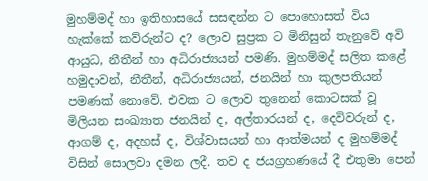මුහම්මද් හා ඉතිහාසයේ සසඳන්න ට පොහොසත් විය හැක්කේ කව්රුන්ට ද? ලොව සුප්‍රක ට මිනිසුන් තැනුවේ අවි ආයුධ, නීතීන් හා අධිරාජ්‍යයන් පමණි. මුහම්මද් සලිත කළේ හමුදාවන්, නීතීන්, අධිරාජ්‍යයන්, ජනයින් හා කුලපතියන් පමණක් නොවේ. එවක ට ලොව තුනෙන් කොටසක් වූ මිලියන සංඛ්‍යාත ජනයින් ද, අල්තාරයන් ද, දෙවිවරුන් ද, ආගම් ද, අදහස් ද, විශ්වාසයන් හා ආත්මයන් ද මුහම්මද් විසින් සොලවා දමන ලදී. තව ද ජයග්‍රහණයේ දී එතුමා පෙන්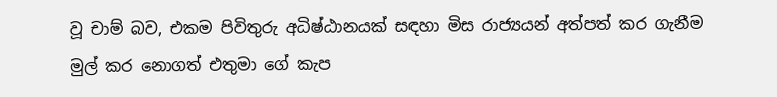වූ චාම් බව, එකම පිවිතුරු අධිෂ්ඨානයක් සඳහා මිස රාජ්‍යයන් අත්පත් කර ගැනීම මුල් කර නොගත් එතුමා ගේ කැප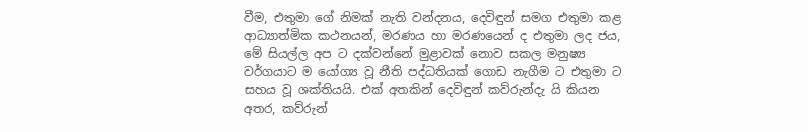වීම, එතුමා ගේ නිමක් නැති වන්දනය, දෙවිඳුන් සමග එතුමා කළ ආධ්‍යාත්මික කථනයන්, මරණය හා මරණයෙන් ද එතුමා ලද ජය, මේ සියල්ල අප ට දක්වන්නේ මුළාවක් නොව සකල මනුෂ්‍ය වර්ගයාට ම යෝග්‍ය වූ නීති පද්ධතියක් ගොඩ නැගීම ට එතුමා ට සහය වූ ශක්තියයි. එක් අතකින් දෙවිඳුන් කව්රුන්දැ යි කියන අතර, කව්රුන්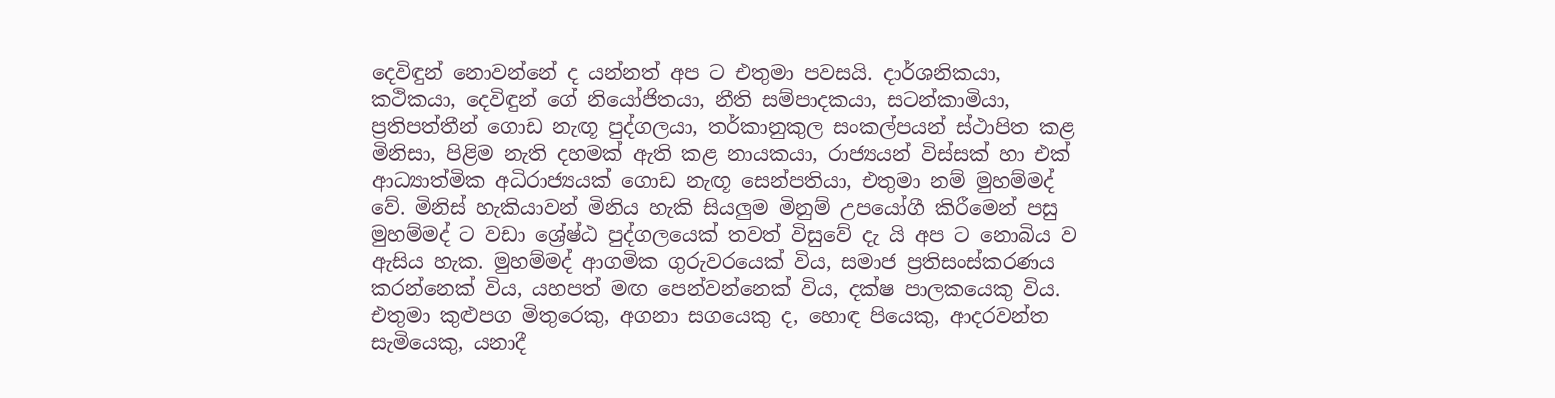දෙවිඳුන් නොවන්නේ ද යන්නත් අප ට එතුමා පවසයි. දාර්ශනිකයා, කථිකයා, දෙවිඳුන් ගේ නියෝජිතයා, නීති සම්පාදකයා, සටන්කාමියා, ප්‍රතිපත්තීන් ගොඩ නැඟූ පුද්ගලයා, තර්කානුකුල සංකල්පයන් ස්ථාපිත කළ මිනිසා, පිළිම නැති දහමක් ඇති කළ නායකයා, රාජ්‍යයන් විස්සක් හා එක් ආධ්‍යාත්මික අධිරාජ්‍යයක් ගොඩ නැඟූ සෙන්පතියා, එතුමා නම් මුහම්මද් වේ. මිනිස් හැකියාවන් මිනිය හැකි සියලුම මිනුම් උපයෝගී කිරීමෙන් පසු මුහම්මද් ට වඩා ශ්‍රේෂ්ඨ පුද්ගලයෙක් තවත් විසුවේ දැ යි අප ට නොබිය ව ඇසිය හැක. මුහම්මද් ආගමික ගුරුවරයෙක් විය, සමාජ ප්‍රතිසංස්කරණය කරන්නෙක් විය, යහපත් මඟ පෙන්වන්නෙක් විය, දක්ෂ පාලකයෙකු විය. එතුමා කුළුපග මිතුරෙකු, අගනා සගයෙකු ද, හොඳ පියෙකු, ආදරවන්ත සැමියෙකු, යනාදී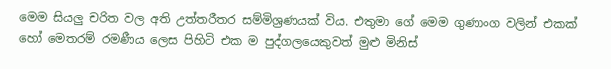මෙම සියලු චරිත වල අති උත්තරීතර සම්මිශ්‍රණයක් විය. එතුමා ගේ මෙම ගුණාංග වලින් එකක් හෝ මෙතරම් රමණීය ලෙස පිහිටි එක ම පුද්ගලයෙකුවත් මුළු මිනිස්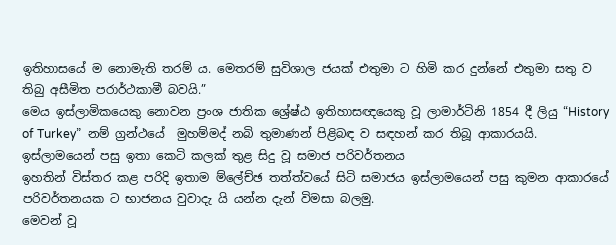ඉතිහාසයේ ම නොමැති තරම් ය. මෙතරම් සුවිශාල ජයක් එතුමා ට හිමි කර දුන්නේ එතුමා සතු ව තිබු අසීමිත පරාර්ථකාමී බවයි.”
මෙය ඉස්ලාමිකයෙකු නොවන ප්‍රංශ ජාතික ශ්‍රේෂ්ඨ ඉතිහාසඥයෙකු වූ ලාමාර්ටිනි 1854 දී ලියු “History of Turkey”  නම් ග්‍රන්ථයේ  මුහම්මද් නබි තුමාණන් පිළිබඳ ව සඳහන් කර තිබූ ආකාරයයි.
ඉස්ලාමයෙන් පසු ඉතා කෙටි කලක් තුළ සිදු වූ සමාජ පරිවර්තනය
ඉහතින් විස්තර කළ පරිදි ඉතාම ම්ලේච්ඡ තත්ත්වයේ සිටි සමාජය ඉස්ලාමයෙන් පසු කුමන ආකාරයේ පරිවර්තනයක ට භාජනය වුවාදැ යි යන්න දැන් විමසා බලමු.
මෙවන් වූ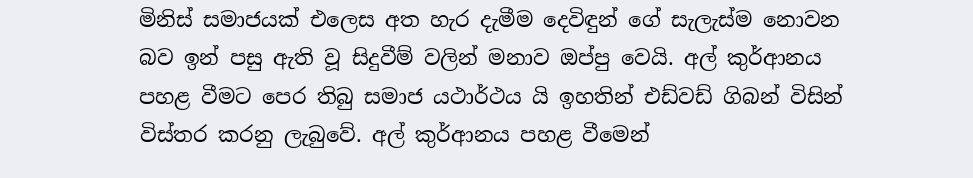මිනිස් සමාජයක් එලෙස අත හැර දැමීම දෙවිඳුන් ගේ සැලැස්ම නොවන බව ඉන් පසු ඇති වූ සිදුවීම් වලින් මනාව ඔප්පු වෙයි. අල් කුර්ආනය පහළ වීමට පෙර තිබු සමාජ යථාර්ථය යි ඉහතින් එඩ්වඩ් ගිබන් විසින් විස්තර කරනු ලැබුවේ. අල් කුර්ආනය පහළ වීමෙන්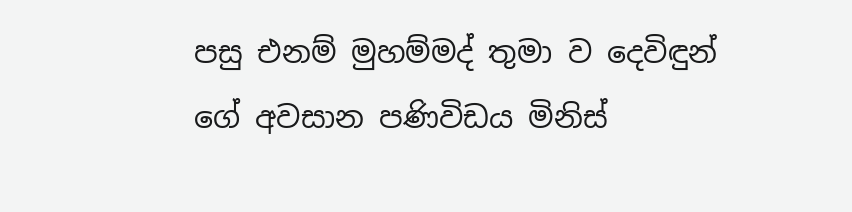පසු එනම් මුහම්මද් තුමා ව දෙවිඳුන් ගේ අවසාන පණිවිඩය මිනිස්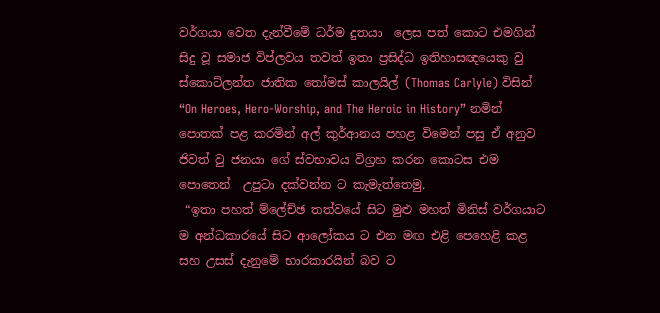වර්ගයා වෙත දැන්වීමේ ධර්ම දුතයා  ලෙස පත් කොට එමගින් සිදු වූ සමාජ විප්ලවය තවත් ඉතා ප්‍රසිද්ධ ඉතිහාසඥයෙකු වු ස්කොට්ලන්ත ජාතික තෝමස් කාලයිල් (Thomas Carlyle) විසින් “On Heroes, Hero-Worship, and The Heroic in History” නමින් පොතක් පළ කරමින් අල් කුර්ආනය පහළ විමෙන් පසු ඒ අනුව ජිවත් වු ජනයා ගේ ස්වභාවය විග්‍රහ කරන කොටස එම පොතෙන්  උපුටා දක්වන්න ට කැමැත්තෙමු.
 “ඉතා පහත් ම්ලේච්ඡ තත්වයේ සිට මුළු මහත් මිනිස් වර්ගයාට ම අන්ධකාරයේ සිට ආලෝකය ට එන මඟ එළි පෙහෙළි කළ සහ උසස් දැනුමේ භාරකාරයින් බව ට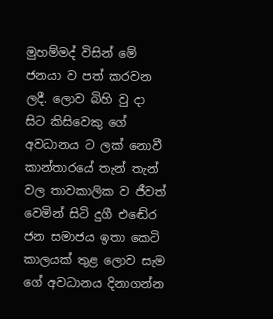මුහම්මද් විසින් මේ ජනයා ව පත් කරවන ලදී. ලොව බිහි වු දා සිට කිසිවෙකු ගේ අවධානය ට ලක් නොවී කාන්තාරයේ තැන් තැන් වල තාවකාලික ව ජීවත් වෙමින් සිටි දුගී එඬේර ජන සමාජය ඉතා කෙටි කාලයක් තුළ ලොව සැම ගේ අවධානය දිනාගන්න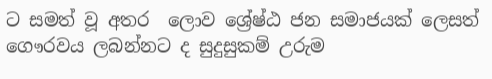ට සමත් වූ අතර  ලොව ශ්‍රේෂ්ඨ ජන සමාජයක් ලෙසත් ගෞරවය ලබන්නට ද සුදුසුකම් උරුම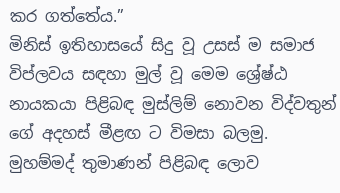කර ගත්තේය.”
මිනිස් ඉතිහාසයේ සිදු වූ උසස් ම සමාජ විප්ලවය සඳහා මුල් වූ මෙම ශ්‍රේෂ්ඨ නායකයා පිළිබඳ මුස්ලිම් නොවන විද්වතුන් ගේ අදහස් මීළඟ ට විමසා බලමු.
මුහම්මද් තුමාණන් පිළිබඳ ලොව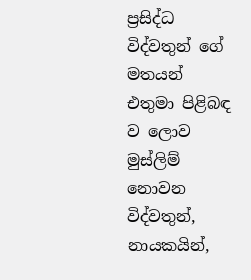ප්‍රසිද්ධ විද්වතුන් ගේ මතයන්
එතුමා පිළිබඳ ව ලොව මුස්ලිම් නොවන විද්වතුන්, නායකයින්,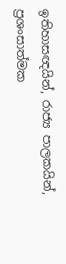ඉතිහාසඥයින්, රාජ්‍ය පාලකයින්, ප්‍රශංසාත්මක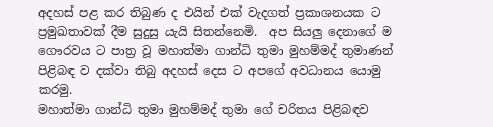අදහස් පළ කර තිබුණ ද එයින් එක් වැදගත් ප්‍රකාශනයක ට ප්‍රමුඛතාවක් දීම සුදුසු යැයි සිතන්නෙමි.  අප සියලු දෙනාගේ ම ගෞරවය ට පාත්‍ර වූ මහාත්මා ගාන්ධි තුමා මුහම්මද් තුමාණන් පිළිබඳ ව දක්වා තිබු අදහස් දෙස ට අපගේ අවධානය යොමු කරමු.
මහාත්මා ගාන්ධි තුමා මුහම්මද් තුමා ගේ චරිතය පිළිබඳව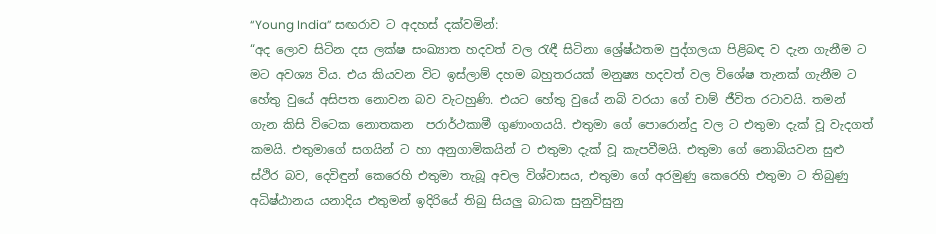“Young India” සඟරාව ට අදහස් දක්වමින්:
“අද ලොව සිටින දස ලක්ෂ සංඛ්‍යාත හදවත් වල රැඳී සිටිනා ශ්‍රේෂ්ඨතම පුද්ගලයා පිළිබඳ ව දැන ගැනීම ට මට අවශ්‍ය විය. එය කියවන විට ඉස්ලාම් දහම බහුතරයක් මනුෂ්‍ය හදවත් වල විශේෂ තැනක් ගැනීම ට හේතු වුයේ අසිපත නොවන බව වැටහුණි. එයට හේතු වුයේ නබි වරයා ගේ චාම් ජීවිත රටාවයි. තමන් ගැන කිසි විටෙක නොතකන  පරාර්ථකාමී ගුණාංගයයි. එතුමා ගේ පොරොන්දු වල ට එතුමා දැක් වූ වැදගත් කමයි. එතුමාගේ සගයින් ට හා අනුගාමිකයින් ට එතුමා දැක් වූ කැපවීමයි. එතුමා ගේ නොබියවන සුළු ස්ථිර බව, දෙවිඳුන් කෙරෙහි එතුමා තැබූ අචල විශ්වාසය, එතුමා ගේ අරමුණු කෙරෙහි එතුමා ට තිබුණු අධිෂ්ඨානය යනාදිය එතුමන් ඉදිරියේ තිබු සියලු බාධක සුනුවිසුනු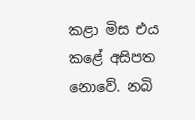කළා මිස එය කළේ අසිපත නොවේ. නබි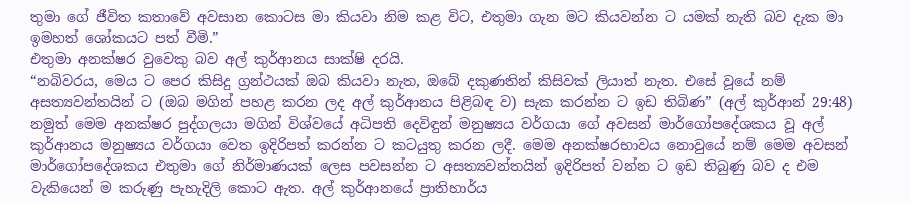තුමා ගේ ජීවිත කතාවේ අවසාන කොටස මා කියවා නිම කළ විට, එතුමා ගැන මට කියවන්න ට යමක් නැති බව දැක මා ඉමහත් ශෝකයට පත් වීමි.”
එතුමා අනක්ෂර වුවෙකු බව අල් කුර්ආනය සාක්ෂි දරයි.
“නබිවරය, මෙය ට පෙර කිසිදු ග්‍රන්ථයක් ඔබ කියවා නැත, ඔබේ දකුණතින් කිසිවක් ලියාත් නැත. එසේ වූයේ නම් අසත්‍යවන්තයින් ට (ඔබ මගින් පහළ කරන ලද අල් කුර්ආනය පිළිබඳ ව) සැක කරන්න ට ඉඩ තිබිණ” (අල් කුර්ආන් 29:48)
නමුත් මෙම අනක්ෂර පුද්ගලයා මගින් විශ්වයේ අධිපති දෙවිඳුන් මනුෂ්‍යය වර්ගයා ගේ අවසන් මාර්ගෝපදේශකය වූ අල් කුර්ආනය මනුෂ්‍යය වර්ගයා වෙත ඉදිරිපත් කරන්න ට කටයුතු කරන ලදී. මෙම අනක්ෂරභාවය නොවුයේ නම් මෙම අවසන් මාර්ගෝපදේශකය එතුමා ගේ නිර්මාණයක් ලෙස පවසන්න ට අසත්‍යවන්තයින් ඉදිරිපත් වන්න ට ඉඩ තිබුණු බව ද එම වැකියෙන් ම කරුණු පැහැදිලි කොට ඇත. අල් කුර්ආනයේ ප්‍රාතිහාර්ය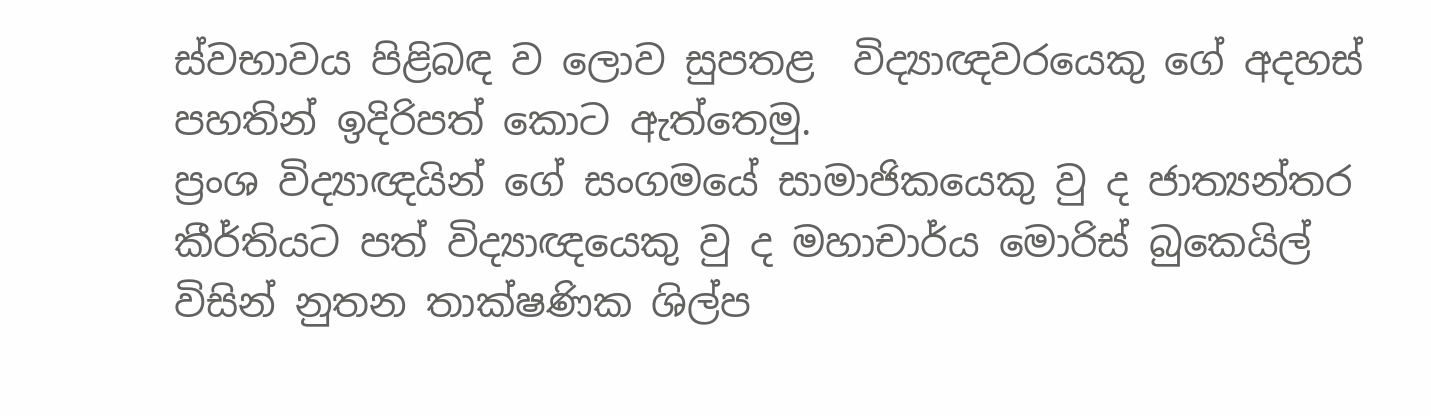ස්වභාවය පිළිබඳ ව ලොව සුපතළ  විද්‍යාඥවරයෙකු ගේ අදහස් පහතින් ඉදිරිපත් කොට ඇත්තෙමු.
ප්‍රංශ විද්‍යාඥයින් ගේ සංගමයේ සාමාජිකයෙකු වු ද ජාත්‍යන්තර කීර්තියට පත් විද්‍යාඥයෙකු වු ද මහාචාර්ය මොරිස් බුකෙයිල් විසින් නුතන තාක්ෂණික ශිල්ප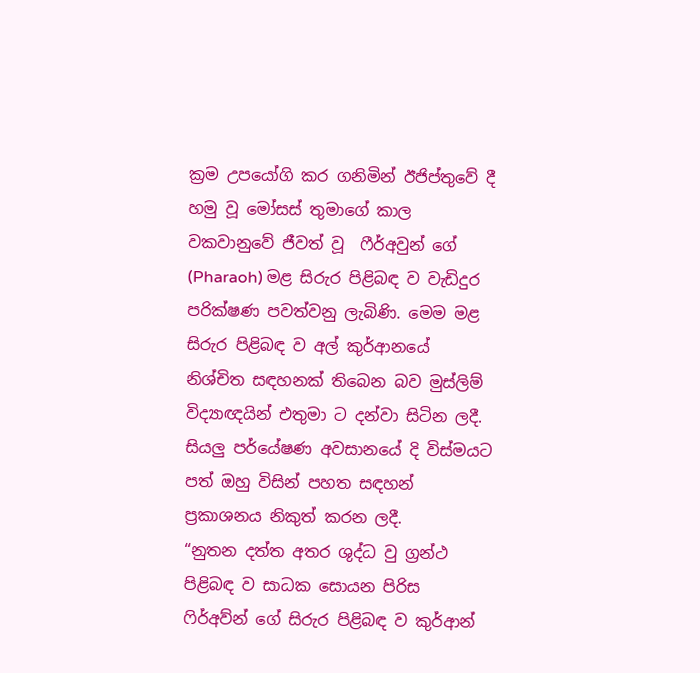ක්‍රම උපයෝගි කර ගනිමින් ඊජිප්තුවේ දී හමු වූ මෝසස් තුමාගේ කාල වකවානුවේ ජීවත් වූ  ෆීර්අවුන් ගේ (Pharaoh) මළ සිරුර පිළිබඳ ව වැඩිදුර පරික්ෂණ පවත්වනු ලැබිණි. මෙම මළ සිරුර පිළිබඳ ව අල් කුර්ආනයේ නිශ්චිත සඳහනක් තිබෙන බව මුස්ලිම් විද්‍යාඥයින් එතුමා ට දන්වා සිටින ලදී. සියලු පර්යේෂණ අවසානයේ දි විස්මයට පත් ඔහු විසින් පහත සඳහන් ප්‍රකාශනය නිකුත් කරන ලදී.
“නුතන දත්ත අතර ශුද්ධ වු ග්‍රන්ථ පිළිබඳ ව සාධක සොයන පිරිස ෆිර්අව්න් ගේ සිරුර පිළිබඳ ව කුර්ආන්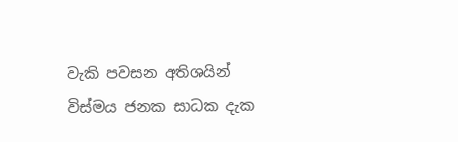වැකි පවසන අතිශයින් විස්මය ජනක සාධක දැක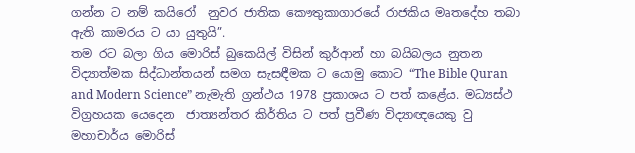ගන්න ට නම් කයිරෝ  නුවර ජාතික කෞතුකාගාරයේ රාජකිය මෘතදේහ තබා ඇති කාමරය ට යා යුතුයි”.
තම රට බලා ගිය මොරිස් බුකෙයිල් විසින් කුර්ආන් හා බයිබලය නුතන විද්‍යාත්මක සිද්ධාන්තයන් සමග සැසඳීමක ට යොමු කොට “The Bible Quran and Modern Science” නැමැති ග්‍රන්ථය 1978 ප්‍රකාශය ට පත් කළේය. මධ්‍යස්ථ විග්‍රහයක යෙදෙන  ජාත්‍යන්තර කිර්තිය ට පත් ප්‍රවීණ විද්‍යාඥයෙකු වු මහාචාර්ය මොරිස්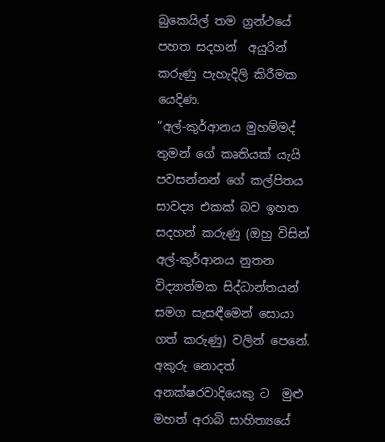බුකෙයිල් තම ග්‍රන්ථයේ පහත සදහන්  අයුරින් කරුණු පැහැදිලි කිරීමක යෙදිණ.
“අල්-කුර්ආනය මුහම්මද් තුමන් ගේ කෘතියක් යැයි පවසන්නන් ගේ කල්පිතය සාවද්‍ය එකක් බව ඉහත සදහන් කරුණු (ඔහු විසින් අල්-කුර්ආනය නුතන විද්‍යාත්මක සිද්ධාන්තයන් සමග සැසඳීමෙන් සොයා ගත් කරුණු) වලින් පෙනේ. අකුරු නොදත් අනක්ෂරවාදියෙකු ට  මුළු මහත් අරාබි සාහිත්‍යයේ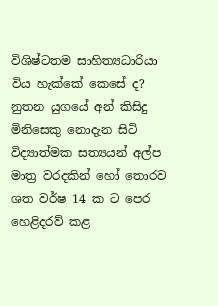විශිෂ්ටතම සාහිත්‍යධාරියා විය හැක්කේ කෙසේ ද? නුතන යුගයේ අන් කිසිදු මිනිසෙකු නොදැන සිටි විද්‍යාත්මක සත්‍යයන් අල්ප මාත්‍ර වරදකින් හෝ තොරව  ශත වර්ෂ 14 ක ට පෙර හෙළිදරව් කළ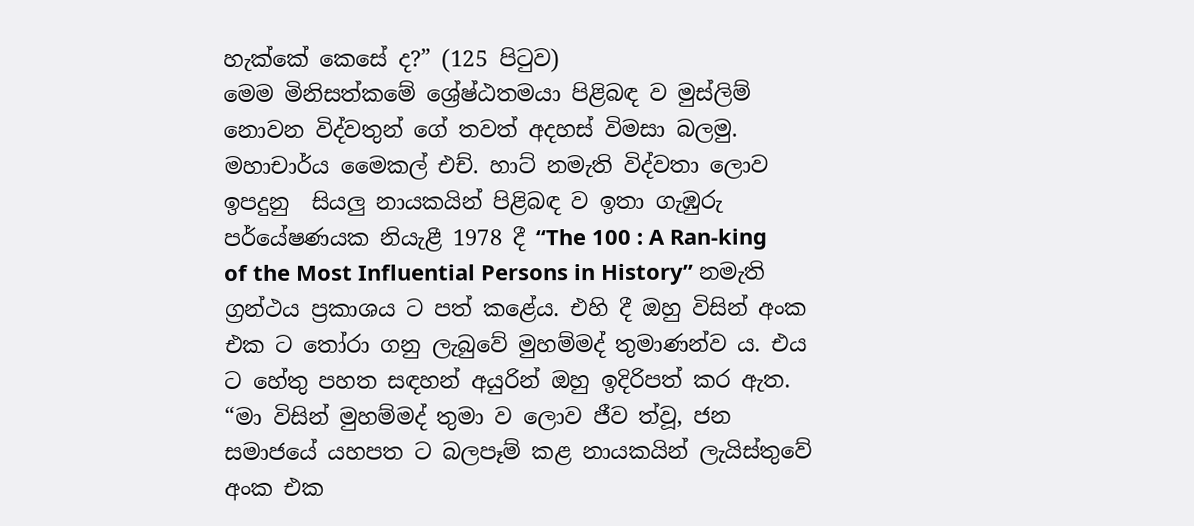හැක්කේ කෙසේ ද?” (125 පිටුව)
මෙම මිනිසත්කමේ ශ්‍රේෂ්ඨතමයා පිළිබඳ ව මුස්ලිම් නොවන විද්වතුන් ගේ තවත් අදහස් විමසා බලමු.
මහාචාර්ය මෛකල් එච්. හාට් නමැති විද්වතා ලොව ඉපදුනු  සියලු නායකයින් පිළිබඳ ව ඉතා ගැඹුරු පර්යේෂණයක නියැළී 1978 දී “The 100 : A Ran-king of the Most Influential Persons in History” නමැති ග්‍රන්ථය ප්‍රකාශය ට පත් කළේය. එහි දී ඔහු විසින් අංක එක ට තෝරා ගනු ලැබුවේ මුහම්මද් තුමාණන්ව ය. එය ට හේතු පහත සඳහන් අයුරින් ඔහු ඉදිරිපත් කර ඇත.
“මා විසින් මුහම්මද් තුමා ව ලොව ජීව ත්වූ, ජන සමාජයේ යහපත ට බලපෑම් කළ නායකයින් ලැයිස්තුවේ අංක එක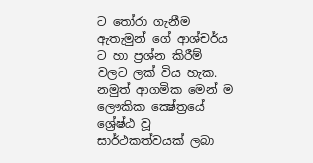ට තෝරා ගැනීම ඇතැමුන් ගේ ආශ්චර්ය ට හා ප්‍රශ්න කිරීම් වලට ලක් විය හැක. නමුත් ආගමික මෙන් ම ලෞකික ක්‍ෂේත්‍රයේ ශ්‍රේෂ්ඨ වූ සාර්ථකත්වයක් ලබා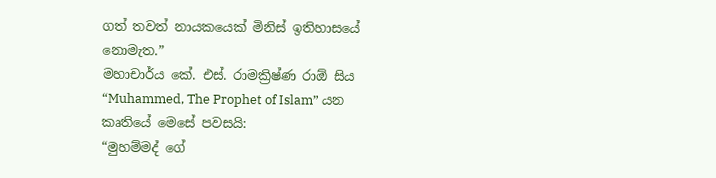ගත් තවත් නායකයෙක් මිනිස් ඉතිහාසයේ නොමැත.”
මහාචාර්ය කේ. එස්. රාමක්‍රිෂ්ණ රාඕ සිය “Muhammed, The Prophet of Islam” යන කෘතියේ මෙසේ පවසයි:
“මුහම්මද් ගේ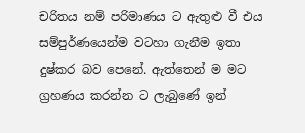චරිතය නම් පරිමාණය ට ඇතුළු වී එය සම්පුර්ණයෙන්ම වටහා ගැනීම ඉතා දුෂ්කර බව පෙනේ. ඇත්තෙන් ම මට ග්‍රහණය කරන්න ට ලැබුණේ ඉන්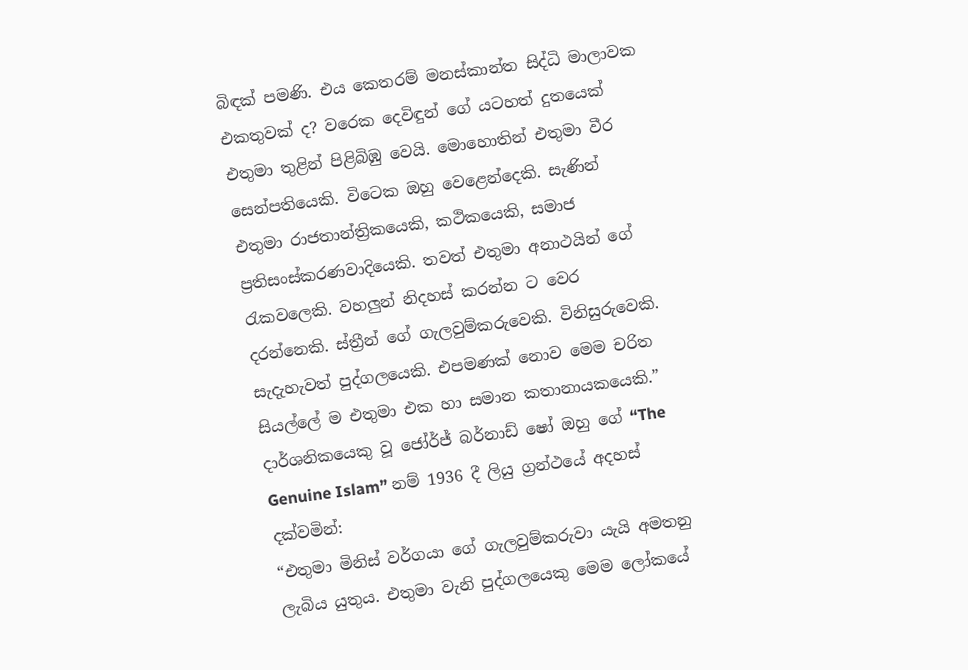බිඳක් පමණි. එය කෙතරම් මනස්කාන්ත සිද්ධි මාලාවක එකතුවක් ද? වරෙක දෙවිඳුන් ගේ යටහත් දුතයෙක් එතුමා තුළින් පිළිබිඹු වෙයි. මොහොතින් එතුමා වීර සෙන්පතියෙකි. විටෙක ඔහු වෙළෙන්දෙකි. සැණින් එතුමා රාජතාන්ත්‍රිකයෙකි, කථිකයෙකි, සමාජ ප්‍රතිසංස්කරණවාදියෙකි. තවත් එතුමා අනාථයින් ගේ රැකවලෙකි. වහලුන් නිදහස් කරන්න ට වෙර  දරන්නෙකි. ස්ත්‍රීන් ගේ ගැලවුම්කරුවෙකි. විනිසුරුවෙකි. සැදැහැවත් පුද්ගලයෙකි. එපමණක් නොව මෙම චරිත සියල්ලේ ම එතුමා එක හා සමාන කතානායකයෙකි.”
දාර්ශනිකයෙකු වූ ජෝර්ජ් බර්නාඩ් ෂෝ ඔහු ගේ “The Genuine Islam” නම් 1936 දී ලියු ග්‍රන්ථයේ අදහස් දක්වමින්:
“එතුමා මිනිස් වර්ගයා ගේ ගැලවුම්කරුවා යැයි අමතනු ලැබිය යුතුය. එතුමා වැනි පුද්ගලයෙකු මෙම ලෝකයේ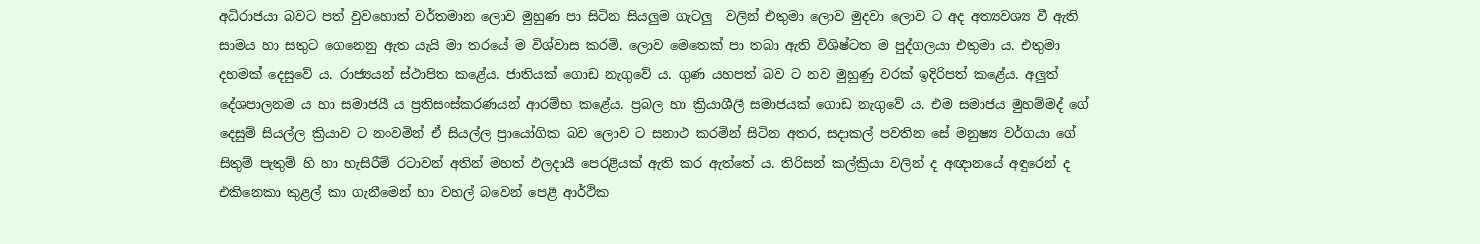අධිරාජයා බවට පත් වුවහොත් වර්තමාන ලොව මුහුණ පා සිටින සියලුම ගැටලු  වලින් එතුමා ලොව මුදවා ලොව ට අද අත්‍යවශ්‍ය වී ඇති සාමය හා සතුට ගෙනෙනු ඇත යැයි මා තරයේ ම විශ්වාස කරමි. ලොව මෙතෙක් පා තබා ඇති විශිෂ්ටත ම පුද්ගලයා එතුමා ය. එතුමා දහමක් දෙසුවේ ය. රාජ්‍යයන් ස්ථාපිත කළේය. ජාතියක් ගොඩ නැගුවේ ය. ගුණ යහපත් බව ට නව මුහුණු වරක් ඉදිරිපත් කළේය. අලුත් දේශපාලනම ය හා සමාජයී ය ප්‍රතිසංස්කරණයන් ආරම්භ කළේය. ප්‍රබල හා ක්‍රියාශීලී සමාජයක් ගොඩ නැගුවේ ය. එම සමාජය මුහම්මද් ගේ දෙසුම් සියල්ල ක්‍රියාව ට නංවමින් ඒ සියල්ල ප්‍රායෝගික බව ලොව ට සනාථ කරමින් සිටින අතර, සදාකල් පවතින සේ මනුෂ්‍ය වර්ගයා ගේ සිතුම් පැතුම් හි හා හැසිරීම් රටාවන් අතින් මහත් ඵලදායී පෙරළියක් ඇති කර ඇත්තේ ය. තිරිසන් කල්ක්‍රියා වලින් ද අඥානයේ අඳුරෙන් ද එකිනෙකා කුළල් කා ගැනීමෙන් හා වහල් බවෙන් පෙළී ආර්ථික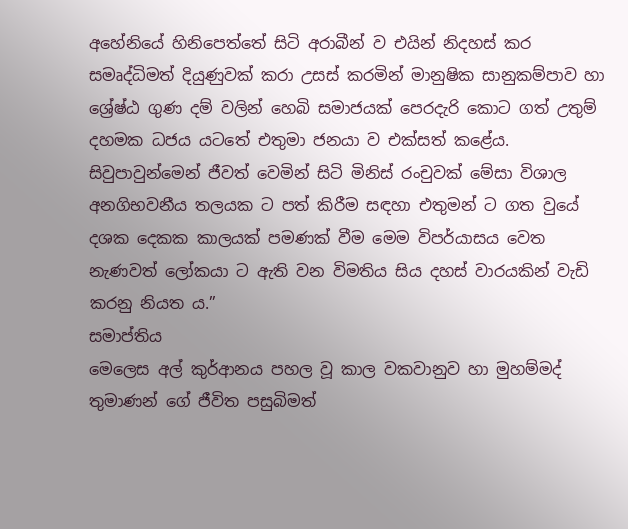අහේනියේ හිනිපෙත්තේ සිටි අරාබීන් ව එයින් නිදහස් කර සමෘද්ධිමත් දියුණුවක් කරා උසස් කරමින් මානුෂික සානුකම්පාව හා ශ්‍රේෂ්ඨ ගුණ දම් වලින් හෙබි සමාජයක් පෙරදැරි කොට ගත් උතුම් දහමක ධජය යටතේ එතුමා ජනයා ව එක්සත් කළේය. සිවුපාවුන්මෙන් ජීවත් වෙමින් සිටි මිනිස් රංචුවක් මේසා විශාල අනගිභවනීය තලයක ට පත් කිරීම සඳහා එතුමන් ට ගත වුයේ දශක දෙකක කාලයක් පමණක් වීම මෙම විපර්යාසය වෙත නැණවත් ලෝකයා ට ඇති වන විමතිය සිය දහස් වාරයකින් වැඩි කරනු නියත ය.”
සමාප්තිය
මෙලෙස අල් කුර්ආනය පහල වූ කාල වකවානුව හා මුහම්මද් තුමාණන් ගේ ජීවිත පසුබිමත්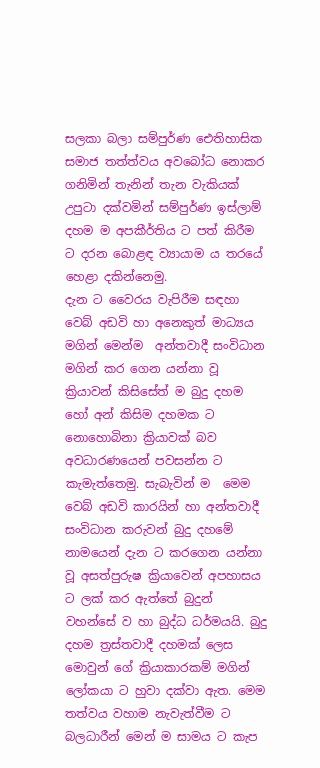සලකා බලා සම්පුර්ණ ඓතිහාසික සමාජ තත්ත්වය අවබෝධ නොකර ගනිමින් තැනින් තැන වැකියක් උපුටා දක්වමින් සම්පුර්ණ ඉස්ලාම් දහම ම අපකීර්තිය ට පත් කිරීම ට දරන බොළඳ ව්‍යායාම ය තරයේ හෙළා දකින්නෙමු.
දැන ට වෛරය වැපිරීම සඳහා වෙබ් අඩවි හා අනෙකුත් මාධ්‍යය මගින් මෙන්ම  අන්තවාදී සංවිධාන මගින් කර ගෙන යන්නා වූ ක්‍රියාවන් කිසිසේත් ම බුදු දහම හෝ අන් කිසිම දහමක ට නොහොබිනා ක්‍රියාවක් බව අවධාරණයෙන් පවසන්න ට කැමැත්තෙමු. සැබැවින් ම  මෙම වෙබ් අඩවි කාරයින් හා අන්තවාදී සංවිධාන කරුවන් බුදු දහමේ නාමයෙන් දැන ට කරගෙන යන්නා වූ අසත්පුරුෂ ක්‍රියාවෙන් අපහාසය ට ලක් කර ඇත්තේ බුදුන් වහන්සේ ව හා බුද්ධ ධර්මයයි. බුදු දහම ත්‍රස්තවාදී දහමක් ලෙස මොවුන් ගේ ක්‍රියාකාරකම් මගින් ලෝකයා ට හුවා දක්වා ඇත. මෙම තත්වය වහාම නැවැත්වීම ට බලධාරීන් මෙන් ම සාමය ට කැප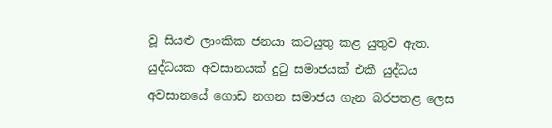වූ සියළු ලාංකික ජනයා කටයුතු කළ යුතුව ඇත.
යුද්ධයක අවසානයක් දුටු සමාජයක් එකී යුද්ධය අවසානයේ ගොඩ නගන සමාජය ගැන බරපතළ ලෙස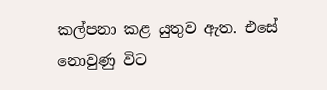කල්පනා කළ යුතුව ඇත. එසේ නොවුණු විට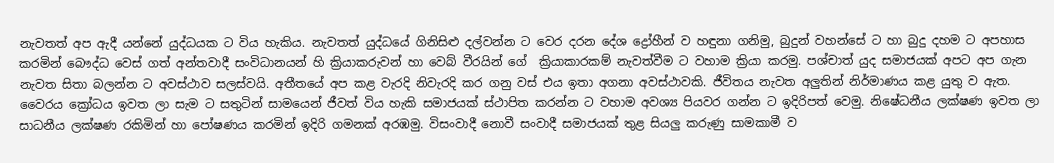නැවතත් අප ඇදී යන්නේ යුද්ධයක ට විය හැකිය. නැවතත් යුද්ධයේ ගිනිසිළු දල්වන්න ට වෙර දරන දේශ ද්‍රෝහීන් ව හඳුනා ගනිමු, බුදුන් වහන්සේ ට හා බුදු දහම ට අපහාස කරමින් බෞද්ධ වෙස් ගත් අන්තවාදී සංවිධානයන් හි ක්‍රියාකරුවන් හා වෙබ් වීරයින් ගේ  ක්‍රියාකාරකම් නැවත්වීම ට වහාම ක්‍රියා කරමු. පශ්චාත් යුද සමාජයක් අපට අප ගැන නැවත සිතා බලන්න ට අවස්ථාව සලස්වයි. අතීතයේ අප කළ වැරදි නිවැරදි කර ගනු වස් එය ඉතා අගනා අවස්ථාවකි. ජීවිතය නැවත අලුතින් නිර්මාණය කළ යුතු ව ඇත.  වෛරය ක්‍රෝධය ඉවත ලා සැම ට සතුටින් සාමයෙන් ජීවත් විය හැකි සමාජයක් ස්ථාපිත කරන්න ට වහාම අවශ්‍ය පියවර ගන්න ට ඉදිරිපත් වෙමු. නිෂේධනීය ලක්ෂණ ඉවත ලා සාධනීය ලක්ෂණ රකිමින් හා පෝෂණය කරමින් ඉදිරි ගමනක් අරඹමු. විසංවාදී නොවී සංවාදී සමාජයක් තුළ සියලු කරුණු සාමකාමී ව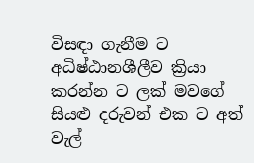විසඳා ගැනීම ට අධිෂ්ඨානශීලීව ක්‍රියා කරන්න ට ලක් මවගේ සියළු දරුවන් එක ට අත් වැල්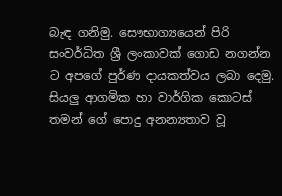බැඳ ගනිමු. සෞභාග්‍යයෙන් පිරි සංවර්ධිත ශ්‍රී ලංකාවක් ගොඩ නගන්න ට අපගේ පුර්ණ දායකත්වය ලබා දෙමු. සියලු ආගමික හා වාර්ගික කොටස් තමන් ගේ පොදු අනන්‍යතාව වූ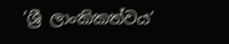‘ශ්‍රී ලාංකිකත්වය’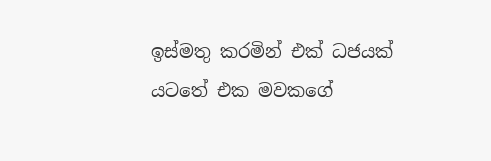ඉස්මතු කරමින් එක් ධජයක් යටතේ එක මවකගේ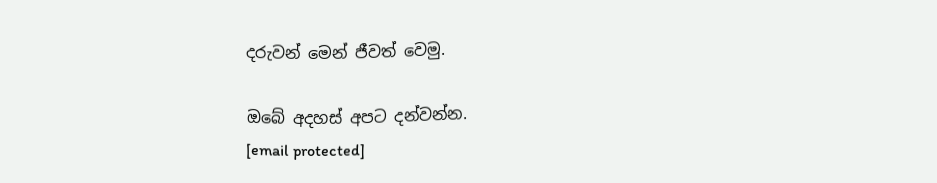දරුවන් මෙන් ජීවත් වෙමු.

ඔබේ අදහස් අපට දන්වන්න.
[email protected]